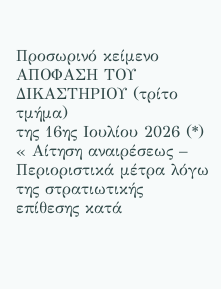Προσωρινό κείμενο
ΑΠΟΦΑΣΗ ΤΟΥ ΔΙΚΑΣΤΗΡΙΟΥ (τρίτο τμήμα)
της 16ης Ιουλίου 2026 (*)
« Αίτηση αναιρέσεως – Περιοριστικά μέτρα λόγω της στρατιωτικής επίθεσης κατά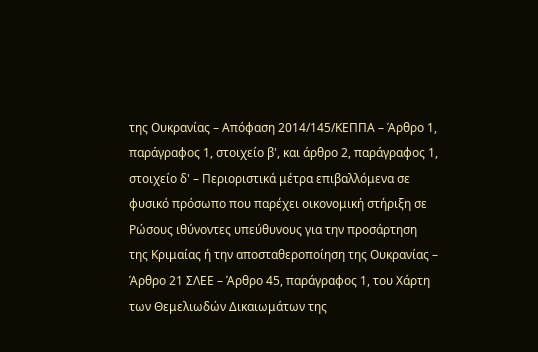της Ουκρανίας – Απόφαση 2014/145/ΚΕΠΠΑ – Άρθρο 1, παράγραφος 1, στοιχείο β', και άρθρο 2, παράγραφος 1, στοιχείο δ' – Περιοριστικά μέτρα επιβαλλόμενα σε φυσικό πρόσωπο που παρέχει οικονομική στήριξη σε Ρώσους ιθύνοντες υπεύθυνους για την προσάρτηση της Κριμαίας ή την αποσταθεροποίηση της Ουκρανίας – Άρθρο 21 ΣΛΕΕ – Άρθρο 45, παράγραφος 1, του Χάρτη των Θεμελιωδών Δικαιωμάτων της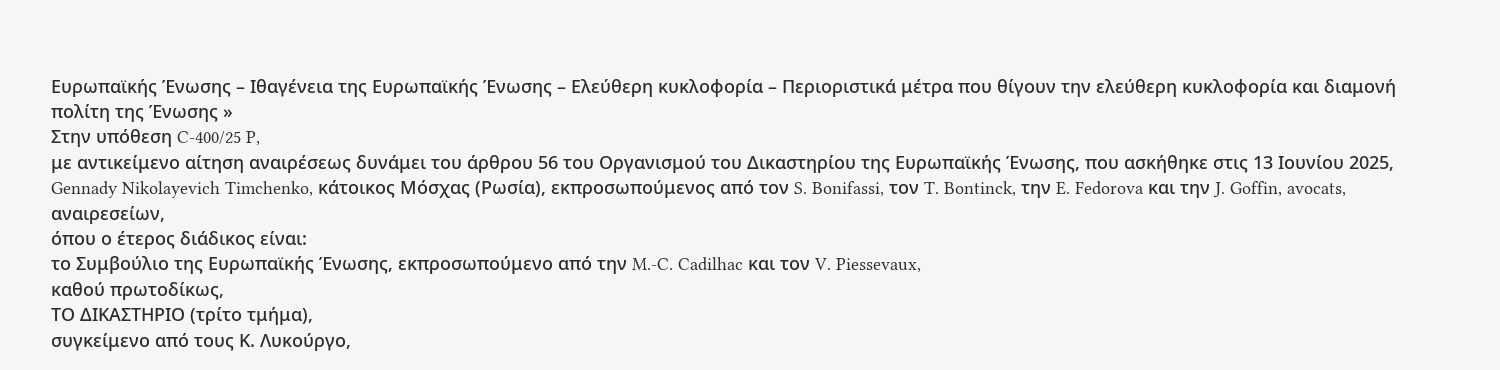Ευρωπαϊκής Ένωσης – Ιθαγένεια της Ευρωπαϊκής Ένωσης – Ελεύθερη κυκλοφορία – Περιοριστικά μέτρα που θίγουν την ελεύθερη κυκλοφορία και διαμονή πολίτη της Ένωσης »
Στην υπόθεση C-400/25 P,
με αντικείμενο αίτηση αναιρέσεως δυνάμει του άρθρου 56 του Οργανισμού του Δικαστηρίου της Ευρωπαϊκής Ένωσης, που ασκήθηκε στις 13 Ιουνίου 2025,
Gennady Nikolayevich Timchenko, κάτοικος Μόσχας (Ρωσία), εκπροσωπούμενος από τον S. Bonifassi, τον T. Bontinck, την E. Fedorova και την J. Goffin, avocats,
αναιρεσείων,
όπου ο έτερος διάδικος είναι:
το Συμβούλιο της Ευρωπαϊκής Ένωσης, εκπροσωπούμενο από την M.-C. Cadilhac και τον V. Piessevaux,
καθού πρωτοδίκως,
ΤΟ ΔΙΚΑΣΤΗΡΙΟ (τρίτο τμήμα),
συγκείμενο από τους Κ. Λυκούργο,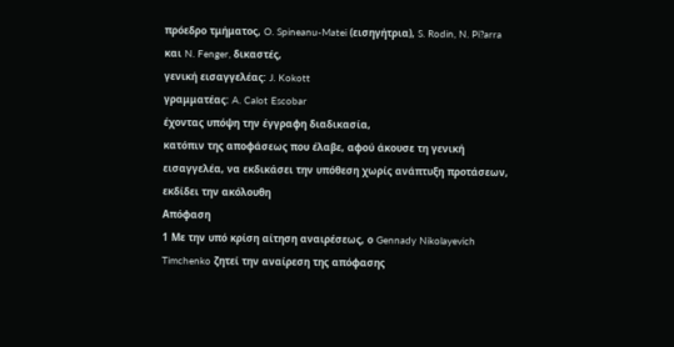πρόεδρο τμήματος, O. Spineanu-Matei (εισηγήτρια), S. Rodin, N. Pi?arra και N. Fenger, δικαστές,
γενική εισαγγελέας: J. Kokott
γραμματέας: A. Calot Escobar
έχοντας υπόψη την έγγραφη διαδικασία,
κατόπιν της αποφάσεως που έλαβε, αφού άκουσε τη γενική εισαγγελέα, να εκδικάσει την υπόθεση χωρίς ανάπτυξη προτάσεων,
εκδίδει την ακόλουθη
Απόφαση
1 Με την υπό κρίση αίτηση αναιρέσεως, ο Gennady Nikolayevich Timchenko ζητεί την αναίρεση της απόφασης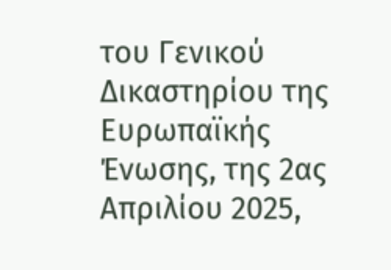του Γενικού Δικαστηρίου της Ευρωπαϊκής Ένωσης, της 2ας Απριλίου 2025,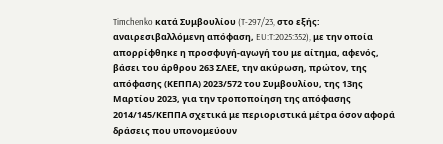Timchenko κατά Συμβουλίου (T-297/23, στο εξής: αναιρεσιβαλλόμενη απόφαση, EU:T:2025:352), με την οποία απορρίφθηκε η προσφυγή-αγωγή του με αίτημα, αφενός, βάσει του άρθρου 263 ΣΛΕΕ, την ακύρωση, πρώτον, της απόφασης (ΚΕΠΠΑ) 2023/572 του Συμβουλίου, της 13ης Μαρτίου 2023, για την τροποποίηση της απόφασης 2014/145/ΚΕΠΠΑ σχετικά με περιοριστικά μέτρα όσον αφορά δράσεις που υπονομεύουν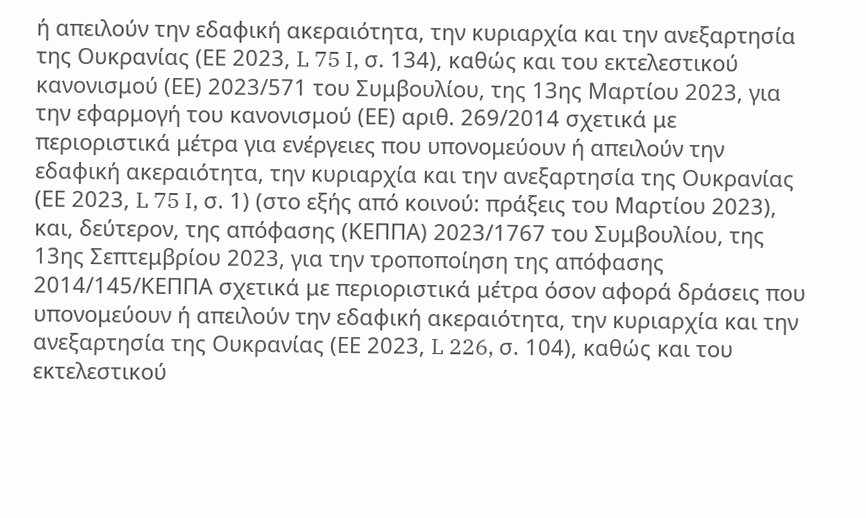ή απειλούν την εδαφική ακεραιότητα, την κυριαρχία και την ανεξαρτησία της Ουκρανίας (ΕΕ 2023, L 75 I, σ. 134), καθώς και του εκτελεστικού κανονισμού (ΕΕ) 2023/571 του Συμβουλίου, της 13ης Μαρτίου 2023, για την εφαρμογή του κανονισμού (ΕΕ) αριθ. 269/2014 σχετικά με περιοριστικά μέτρα για ενέργειες που υπονομεύουν ή απειλούν την εδαφική ακεραιότητα, την κυριαρχία και την ανεξαρτησία της Ουκρανίας (ΕΕ 2023, L 75 I, σ. 1) (στο εξής από κοινού: πράξεις του Μαρτίου 2023), και, δεύτερον, της απόφασης (ΚΕΠΠΑ) 2023/1767 του Συμβουλίου, της 13ης Σεπτεμβρίου 2023, για την τροποποίηση της απόφασης 2014/145/ΚΕΠΠΑ σχετικά με περιοριστικά μέτρα όσον αφορά δράσεις που υπονομεύουν ή απειλούν την εδαφική ακεραιότητα, την κυριαρχία και την ανεξαρτησία της Ουκρανίας (ΕΕ 2023, L 226, σ. 104), καθώς και του εκτελεστικού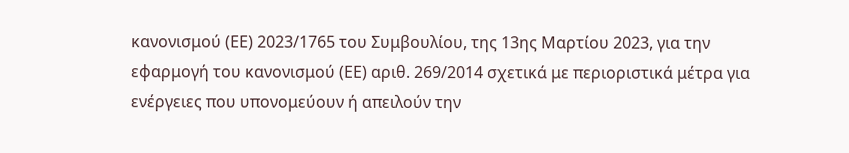κανονισμού (ΕΕ) 2023/1765 του Συμβουλίου, της 13ης Μαρτίου 2023, για την εφαρμογή του κανονισμού (ΕΕ) αριθ. 269/2014 σχετικά με περιοριστικά μέτρα για ενέργειες που υπονομεύουν ή απειλούν την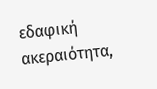εδαφική ακεραιότητα,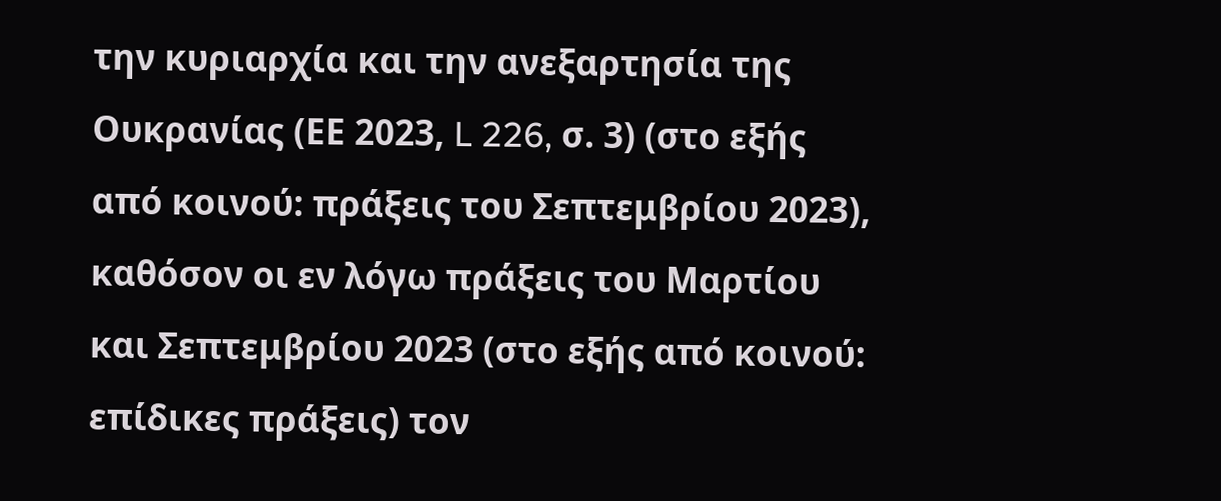την κυριαρχία και την ανεξαρτησία της Ουκρανίας (ΕΕ 2023, L 226, σ. 3) (στο εξής από κοινού: πράξεις του Σεπτεμβρίου 2023), καθόσον οι εν λόγω πράξεις του Μαρτίου και Σεπτεμβρίου 2023 (στο εξής από κοινού: επίδικες πράξεις) τον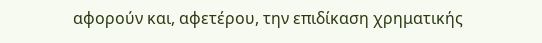αφορούν και, αφετέρου, την επιδίκαση χρηματικής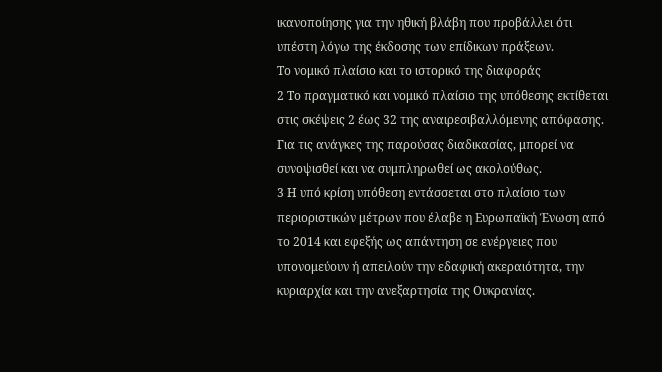ικανοποίησης για την ηθική βλάβη που προβάλλει ότι υπέστη λόγω της έκδοσης των επίδικων πράξεων.
Το νομικό πλαίσιο και το ιστορικό της διαφοράς
2 Το πραγματικό και νομικό πλαίσιο της υπόθεσης εκτίθεται στις σκέψεις 2 έως 32 της αναιρεσιβαλλόμενης απόφασης. Για τις ανάγκες της παρούσας διαδικασίας, μπορεί να συνοψισθεί και να συμπληρωθεί ως ακολούθως.
3 Η υπό κρίση υπόθεση εντάσσεται στο πλαίσιο των περιοριστικών μέτρων που έλαβε η Ευρωπαϊκή Ένωση από το 2014 και εφεξής ως απάντηση σε ενέργειες που υπονομεύουν ή απειλούν την εδαφική ακεραιότητα, την κυριαρχία και την ανεξαρτησία της Ουκρανίας.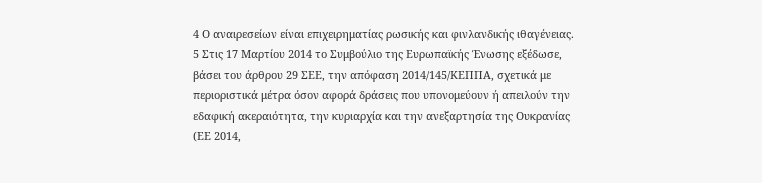4 Ο αναιρεσείων είναι επιχειρηματίας ρωσικής και φινλανδικής ιθαγένειας.
5 Στις 17 Μαρτίου 2014 το Συμβούλιο της Ευρωπαϊκής Ένωσης εξέδωσε, βάσει του άρθρου 29 ΣΕΕ, την απόφαση 2014/145/ΚΕΠΠΑ, σχετικά με περιοριστικά μέτρα όσον αφορά δράσεις που υπονομεύουν ή απειλούν την εδαφική ακεραιότητα, την κυριαρχία και την ανεξαρτησία της Ουκρανίας (ΕΕ 2014,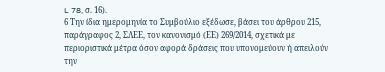L 78, σ. 16).
6 Την ίδια ημερομηνία το Συμβούλιο εξέδωσε, βάσει του άρθρου 215, παράγραφος 2, ΣΛΕΕ, τον κανονισμό (ΕΕ) 269/2014, σχετικά με περιοριστικά μέτρα όσον αφορά δράσεις που υπονομεύουν ή απειλούν την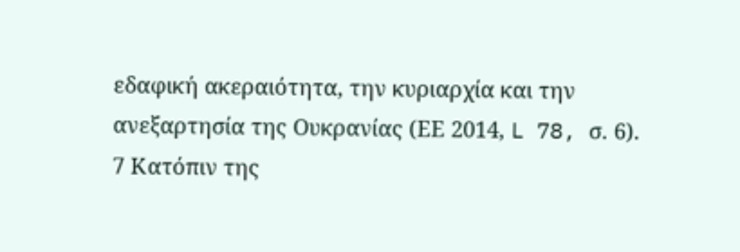εδαφική ακεραιότητα, την κυριαρχία και την ανεξαρτησία της Ουκρανίας (ΕΕ 2014, L 78, σ. 6).
7 Κατόπιν της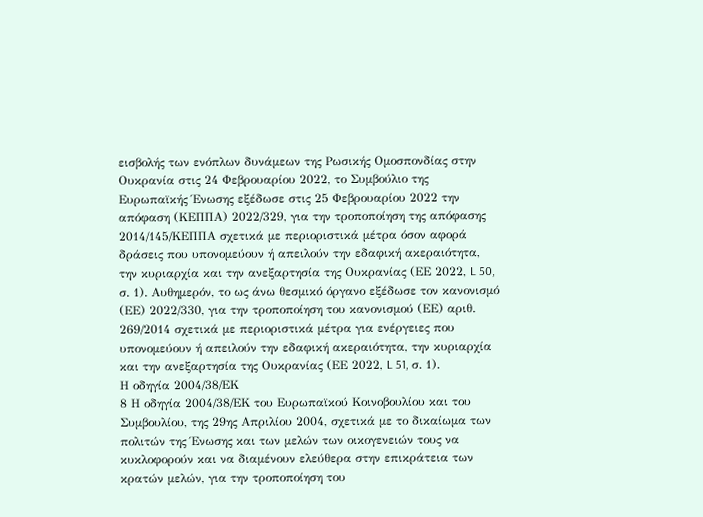εισβολής των ενόπλων δυνάμεων της Ρωσικής Ομοσπονδίας στην Ουκρανία στις 24 Φεβρουαρίου 2022, το Συμβούλιο της Ευρωπαϊκής Ένωσης εξέδωσε στις 25 Φεβρουαρίου 2022 την απόφαση (ΚΕΠΠΑ) 2022/329, για την τροποποίηση της απόφασης 2014/145/ΚΕΠΠΑ σχετικά με περιοριστικά μέτρα όσον αφορά δράσεις που υπονομεύουν ή απειλούν την εδαφική ακεραιότητα, την κυριαρχία και την ανεξαρτησία της Ουκρανίας (ΕΕ 2022, L 50, σ. 1). Αυθημερόν, το ως άνω θεσμικό όργανο εξέδωσε τον κανονισμό (ΕΕ) 2022/330, για την τροποποίηση του κανονισμού (ΕΕ) αριθ. 269/2014 σχετικά με περιοριστικά μέτρα για ενέργειες που υπονομεύουν ή απειλούν την εδαφική ακεραιότητα, την κυριαρχία και την ανεξαρτησία της Ουκρανίας (ΕΕ 2022, L 51, σ. 1).
Η οδηγία 2004/38/ΕΚ
8 Η οδηγία 2004/38/ΕΚ του Ευρωπαϊκού Κοινοβουλίου και του Συμβουλίου, της 29ης Απριλίου 2004, σχετικά με το δικαίωμα των πολιτών της Ένωσης και των μελών των οικογενειών τους να κυκλοφορούν και να διαμένουν ελεύθερα στην επικράτεια των κρατών μελών, για την τροποποίηση του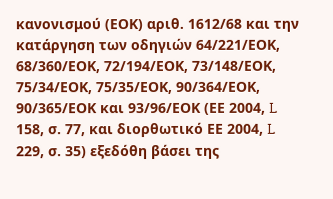κανονισμού (ΕΟΚ) αριθ. 1612/68 και την κατάργηση των οδηγιών 64/221/ΕΟΚ, 68/360/ΕΟΚ, 72/194/ΕΟΚ, 73/148/ΕΟΚ, 75/34/ΕΟΚ, 75/35/ΕΟΚ, 90/364/ΕΟΚ, 90/365/ΕΟΚ και 93/96/ΕΟΚ (ΕΕ 2004, L 158, σ. 77, και διορθωτικό ΕΕ 2004, L 229, σ. 35) εξεδόθη βάσει της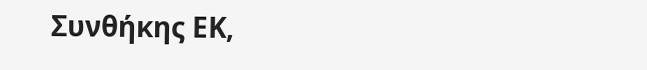Συνθήκης ΕΚ,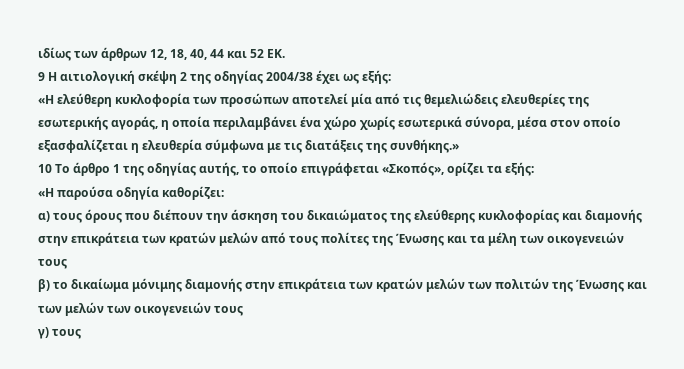ιδίως των άρθρων 12, 18, 40, 44 και 52 ΕΚ.
9 Η αιτιολογική σκέψη 2 της οδηγίας 2004/38 έχει ως εξής:
«Η ελεύθερη κυκλοφορία των προσώπων αποτελεί μία από τις θεμελιώδεις ελευθερίες της εσωτερικής αγοράς, η οποία περιλαμβάνει ένα χώρο χωρίς εσωτερικά σύνορα, μέσα στον οποίο εξασφαλίζεται η ελευθερία σύμφωνα με τις διατάξεις της συνθήκης.»
10 Το άρθρο 1 της οδηγίας αυτής, το οποίο επιγράφεται «Σκοπός», ορίζει τα εξής:
«Η παρούσα οδηγία καθορίζει:
α) τους όρους που διέπουν την άσκηση του δικαιώματος της ελεύθερης κυκλοφορίας και διαμονής στην επικράτεια των κρατών μελών από τους πολίτες της Ένωσης και τα μέλη των οικογενειών τους
β) το δικαίωμα μόνιμης διαμονής στην επικράτεια των κρατών μελών των πολιτών της Ένωσης και των μελών των οικογενειών τους
γ) τους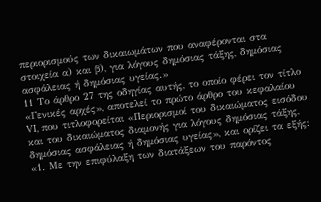περιορισμούς των δικαιωμάτων που αναφέρονται στα στοιχεία α) και β), για λόγους δημόσιας τάξης, δημόσιας ασφάλειας ή δημόσιας υγείας.»
11 Το άρθρο 27 της οδηγίας αυτής, το οποίο φέρει τον τίτλο «Γενικές αρχές», αποτελεί το πρώτο άρθρο του κεφαλαίου VI, που τιτλοφορείται «Περιορισμοί του δικαιώματος εισόδου και του δικαιώματος διαμονής για λόγους δημόσιας τάξης, δημόσιας ασφάλειας ή δημόσιας υγείας», και ορίζει τα εξής:
«1. Με την επιφύλαξη των διατάξεων του παρόντος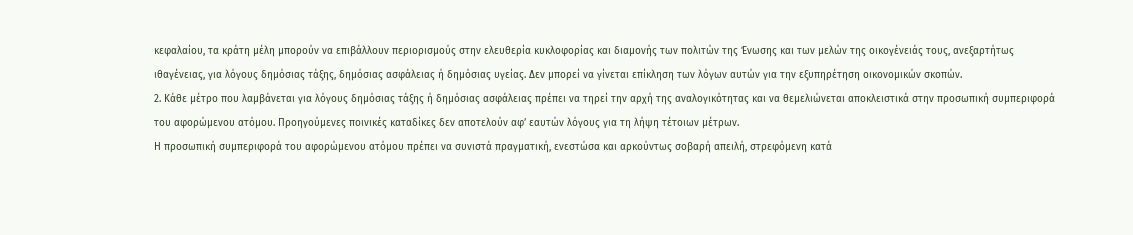κεφαλαίου, τα κράτη μέλη μπορούν να επιβάλλουν περιορισμούς στην ελευθερία κυκλοφορίας και διαμονής των πολιτών της Ένωσης και των μελών της οικογένειάς τους, ανεξαρτήτως ιθαγένειας, για λόγους δημόσιας τάξης, δημόσιας ασφάλειας ή δημόσιας υγείας. Δεν μπορεί να γίνεται επίκληση των λόγων αυτών για την εξυπηρέτηση οικονομικών σκοπών.
2. Κάθε μέτρο που λαμβάνεται για λόγους δημόσιας τάξης ή δημόσιας ασφάλειας πρέπει να τηρεί την αρχή της αναλογικότητας και να θεμελιώνεται αποκλειστικά στην προσωπική συμπεριφορά του αφορώμενου ατόμου. Προηγούμενες ποινικές καταδίκες δεν αποτελούν αφ’ εαυτών λόγους για τη λήψη τέτοιων μέτρων.
Η προσωπική συμπεριφορά του αφορώμενου ατόμου πρέπει να συνιστά πραγματική, ενεστώσα και αρκούντως σοβαρή απειλή, στρεφόμενη κατά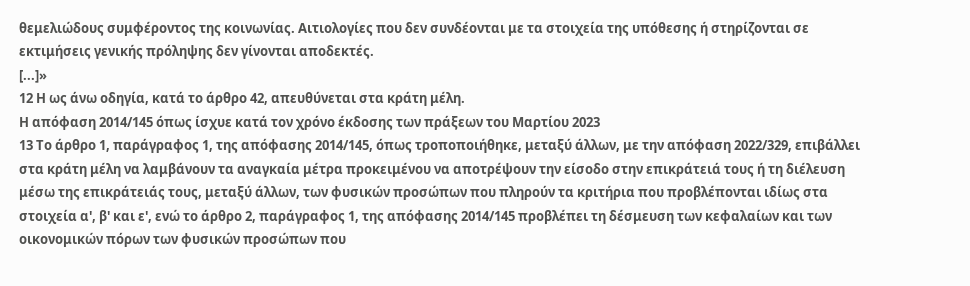θεμελιώδους συμφέροντος της κοινωνίας. Αιτιολογίες που δεν συνδέονται με τα στοιχεία της υπόθεσης ή στηρίζονται σε εκτιμήσεις γενικής πρόληψης δεν γίνονται αποδεκτές.
[...]»
12 Η ως άνω οδηγία, κατά το άρθρο 42, απευθύνεται στα κράτη μέλη.
Η απόφαση 2014/145 όπως ίσχυε κατά τον χρόνο έκδοσης των πράξεων του Μαρτίου 2023
13 Το άρθρο 1, παράγραφος 1, της απόφασης 2014/145, όπως τροποποιήθηκε, μεταξύ άλλων, με την απόφαση 2022/329, επιβάλλει στα κράτη μέλη να λαμβάνουν τα αναγκαία μέτρα προκειμένου να αποτρέψουν την είσοδο στην επικράτειά τους ή τη διέλευση μέσω της επικράτειάς τους, μεταξύ άλλων, των φυσικών προσώπων που πληρούν τα κριτήρια που προβλέπονται ιδίως στα στοιχεία α', β' και ε', ενώ το άρθρο 2, παράγραφος 1, της απόφασης 2014/145 προβλέπει τη δέσμευση των κεφαλαίων και των οικονομικών πόρων των φυσικών προσώπων που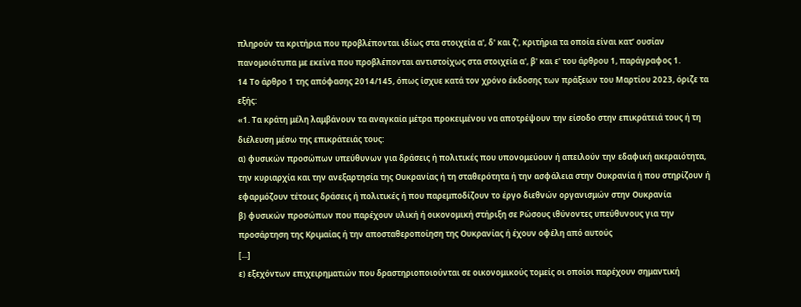πληρούν τα κριτήρια που προβλέπονται ιδίως στα στοιχεία α', δ' και ζ', κριτήρια τα οποία είναι κατ’ ουσίαν πανομοιότυπα με εκείνα που προβλέπονται αντιστοίχως στα στοιχεία α', β' και ε' του άρθρου 1, παράγραφος 1.
14 Το άρθρο 1 της απόφασης 2014/145, όπως ίσχυε κατά τον χρόνο έκδοσης των πράξεων του Μαρτίου 2023, όριζε τα εξής:
«1. Τα κράτη μέλη λαμβάνουν τα αναγκαία μέτρα προκειμένου να αποτρέψουν την είσοδο στην επικράτειά τους ή τη διέλευση μέσω της επικράτειάς τους:
α) φυσικών προσώπων υπεύθυνων για δράσεις ή πολιτικές που υπονομεύουν ή απειλούν την εδαφική ακεραιότητα, την κυριαρχία και την ανεξαρτησία της Ουκρανίας ή τη σταθερότητα ή την ασφάλεια στην Ουκρανία ή που στηρίζουν ή εφαρμόζουν τέτοιες δράσεις ή πολιτικές ή που παρεμποδίζουν το έργο διεθνών οργανισμών στην Ουκρανία
β) φυσικών προσώπων που παρέχουν υλική ή οικονομική στήριξη σε Ρώσους ιθύνοντες υπεύθυνους για την προσάρτηση της Κριμαίας ή την αποσταθεροποίηση της Ουκρανίας ή έχουν οφέλη από αυτούς
[...]
ε) εξεχόντων επιχειρηματιών που δραστηριοποιούνται σε οικονομικούς τομείς οι οποίοι παρέχουν σημαντική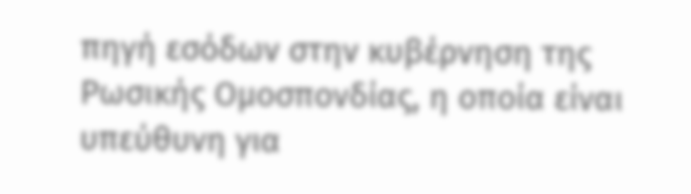πηγή εσόδων στην κυβέρνηση της Ρωσικής Ομοσπονδίας, η οποία είναι υπεύθυνη για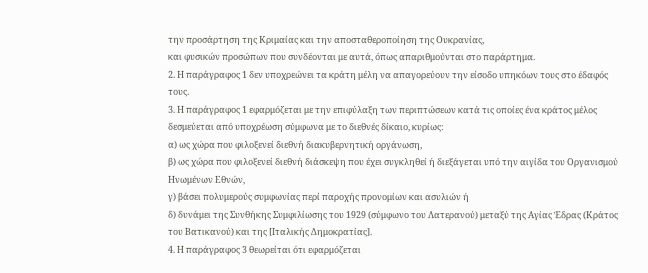την προσάρτηση της Κριμαίας και την αποσταθεροποίηση της Ουκρανίας,
και φυσικών προσώπων που συνδέονται με αυτά, όπως απαριθμούνται στο παράρτημα.
2. Η παράγραφος 1 δεν υποχρεώνει τα κράτη μέλη να απαγορεύουν την είσοδο υπηκόων τους στο έδαφός τους.
3. Η παράγραφος 1 εφαρμόζεται με την επιφύλαξη των περιπτώσεων κατά τις οποίες ένα κράτος μέλος δεσμεύεται από υποχρέωση σύμφωνα με το διεθνές δίκαιο, κυρίως:
α) ως χώρα που φιλοξενεί διεθνή διακυβερνητική οργάνωση,
β) ως χώρα που φιλοξενεί διεθνή διάσκεψη που έχει συγκληθεί ή διεξάγεται υπό την αιγίδα του Οργανισμού Ηνωμένων Εθνών,
γ) βάσει πολυμερούς συμφωνίας περί παροχής προνομίων και ασυλιών ή
δ) δυνάμει της Συνθήκης Συμφιλίωσης του 1929 (σύμφωνο του Λατερανού) μεταξύ της Αγίας Έδρας (Κράτος του Βατικανού) και της [Ιταλικής Δημοκρατίας].
4. Η παράγραφος 3 θεωρείται ότι εφαρμόζεται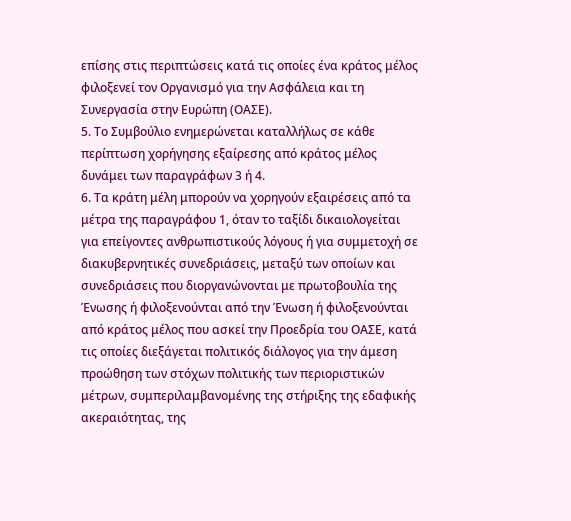επίσης στις περιπτώσεις κατά τις οποίες ένα κράτος μέλος φιλοξενεί τον Οργανισμό για την Ασφάλεια και τη Συνεργασία στην Ευρώπη (ΟΑΣΕ).
5. Το Συμβούλιο ενημερώνεται καταλλήλως σε κάθε περίπτωση χορήγησης εξαίρεσης από κράτος μέλος δυνάμει των παραγράφων 3 ή 4.
6. Τα κράτη μέλη μπορούν να χορηγούν εξαιρέσεις από τα μέτρα της παραγράφου 1, όταν το ταξίδι δικαιολογείται για επείγοντες ανθρωπιστικούς λόγους ή για συμμετοχή σε διακυβερνητικές συνεδριάσεις, μεταξύ των οποίων και συνεδριάσεις που διοργανώνονται με πρωτοβουλία της Ένωσης ή φιλοξενούνται από την Ένωση ή φιλοξενούνται από κράτος μέλος που ασκεί την Προεδρία του ΟΑΣΕ, κατά τις οποίες διεξάγεται πολιτικός διάλογος για την άμεση προώθηση των στόχων πολιτικής των περιοριστικών μέτρων, συμπεριλαμβανομένης της στήριξης της εδαφικής ακεραιότητας, της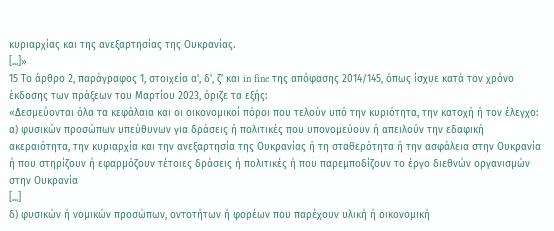κυριαρχίας και της ανεξαρτησίας της Ουκρανίας.
[...]»
15 Το άρθρο 2, παράγραφος 1, στοιχεία α', δ', ζ' και in fine της απόφασης 2014/145, όπως ίσχυε κατά τον χρόνο έκδοσης των πράξεων του Μαρτίου 2023, όριζε τα εξής:
«Δεσμεύονται όλα τα κεφάλαια και οι οικονομικοί πόροι που τελούν υπό την κυριότητα, την κατοχή ή τον έλεγχο:
α) φυσικών προσώπων υπεύθυνων για δράσεις ή πολιτικές που υπονομεύουν ή απειλούν την εδαφική ακεραιότητα, την κυριαρχία και την ανεξαρτησία της Ουκρανίας ή τη σταθερότητα ή την ασφάλεια στην Ουκρανία ή που στηρίζουν ή εφαρμόζουν τέτοιες δράσεις ή πολιτικές ή που παρεμποδίζουν το έργο διεθνών οργανισμών στην Ουκρανία
[...]
δ) φυσικών ή νομικών προσώπων, οντοτήτων ή φορέων που παρέχουν υλική ή οικονομική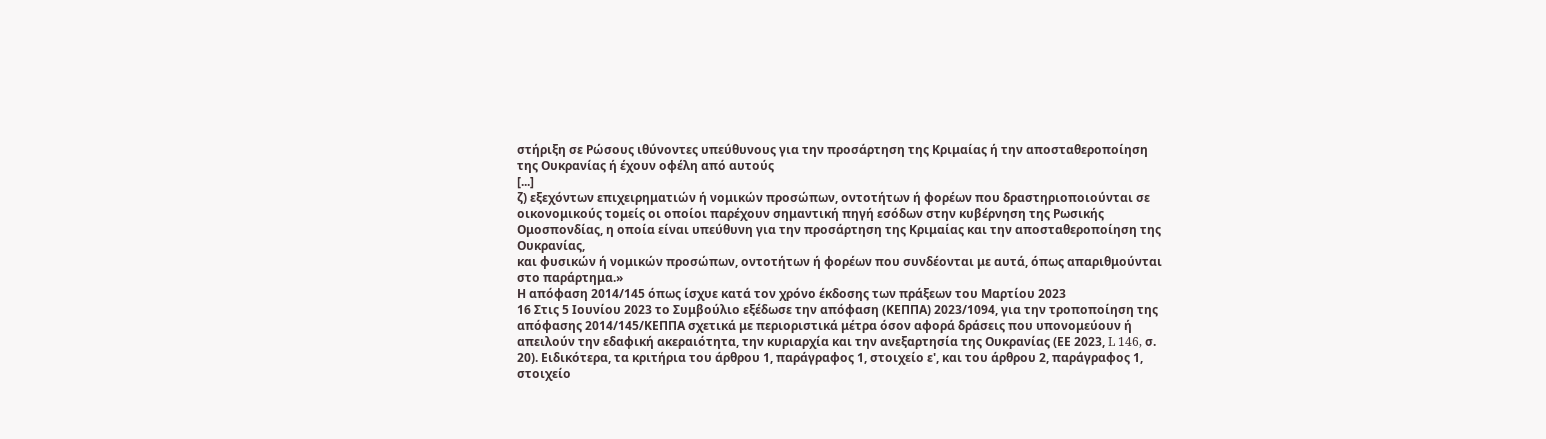στήριξη σε Ρώσους ιθύνοντες υπεύθυνους για την προσάρτηση της Κριμαίας ή την αποσταθεροποίηση της Ουκρανίας ή έχουν οφέλη από αυτούς
[...]
ζ) εξεχόντων επιχειρηματιών ή νομικών προσώπων, οντοτήτων ή φορέων που δραστηριοποιούνται σε οικονομικούς τομείς οι οποίοι παρέχουν σημαντική πηγή εσόδων στην κυβέρνηση της Ρωσικής Ομοσπονδίας, η οποία είναι υπεύθυνη για την προσάρτηση της Κριμαίας και την αποσταθεροποίηση της Ουκρανίας,
και φυσικών ή νομικών προσώπων, οντοτήτων ή φορέων που συνδέονται με αυτά, όπως απαριθμούνται στο παράρτημα.»
Η απόφαση 2014/145 όπως ίσχυε κατά τον χρόνο έκδοσης των πράξεων του Μαρτίου 2023
16 Στις 5 Ιουνίου 2023 το Συμβούλιο εξέδωσε την απόφαση (ΚΕΠΠΑ) 2023/1094, για την τροποποίηση της απόφασης 2014/145/ΚΕΠΠΑ σχετικά με περιοριστικά μέτρα όσον αφορά δράσεις που υπονομεύουν ή απειλούν την εδαφική ακεραιότητα, την κυριαρχία και την ανεξαρτησία της Ουκρανίας (ΕΕ 2023, L 146, σ. 20). Ειδικότερα, τα κριτήρια του άρθρου 1, παράγραφος 1, στοιχείο ε', και του άρθρου 2, παράγραφος 1, στοιχείο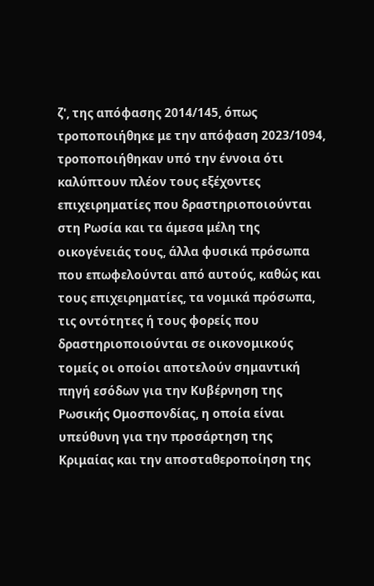ζ', της απόφασης 2014/145, όπως τροποποιήθηκε με την απόφαση 2023/1094, τροποποιήθηκαν υπό την έννοια ότι καλύπτουν πλέον τους εξέχοντες επιχειρηματίες που δραστηριοποιούνται στη Ρωσία και τα άμεσα μέλη της οικογένειάς τους, άλλα φυσικά πρόσωπα που επωφελούνται από αυτούς, καθώς και τους επιχειρηματίες, τα νομικά πρόσωπα, τις οντότητες ή τους φορείς που δραστηριοποιούνται σε οικονομικούς τομείς οι οποίοι αποτελούν σημαντική πηγή εσόδων για την Κυβέρνηση της Ρωσικής Ομοσπονδίας, η οποία είναι υπεύθυνη για την προσάρτηση της Κριμαίας και την αποσταθεροποίηση της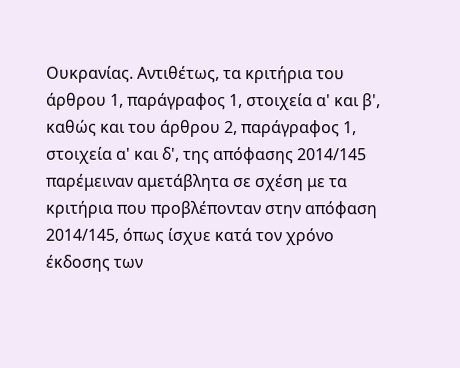Ουκρανίας. Αντιθέτως, τα κριτήρια του άρθρου 1, παράγραφος 1, στοιχεία α' και β', καθώς και του άρθρου 2, παράγραφος 1, στοιχεία α' και δ', της απόφασης 2014/145 παρέμειναν αμετάβλητα σε σχέση με τα κριτήρια που προβλέπονταν στην απόφαση 2014/145, όπως ίσχυε κατά τον χρόνο έκδοσης των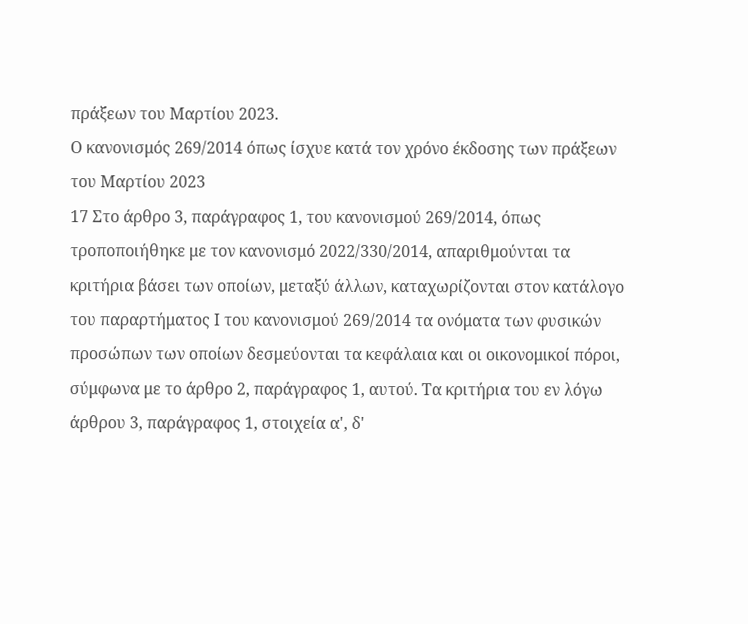πράξεων του Μαρτίου 2023.
Ο κανονισμός 269/2014 όπως ίσχυε κατά τον χρόνο έκδοσης των πράξεων του Μαρτίου 2023
17 Στο άρθρο 3, παράγραφος 1, του κανονισμού 269/2014, όπως τροποποιήθηκε με τον κανονισμό 2022/330/2014, απαριθμούνται τα κριτήρια βάσει των οποίων, μεταξύ άλλων, καταχωρίζονται στον κατάλογο του παραρτήματος Ι του κανονισμού 269/2014 τα ονόματα των φυσικών προσώπων των οποίων δεσμεύονται τα κεφάλαια και οι οικονομικοί πόροι, σύμφωνα με το άρθρο 2, παράγραφος 1, αυτού. Τα κριτήρια του εν λόγω άρθρου 3, παράγραφος 1, στοιχεία α', δ'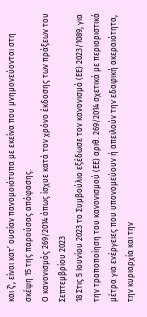και ζ', είναι κατ’ ουσίαν πανομοιότυπα με εκείνα που μνημονεύονται στη σκέψη 15 της παρούσας απόφασης.
Ο κανονισμός 269/2014 όπως ίσχυε κατά τον χρόνο έκδοσης των πράξεων του Σεπτεμβρίου 2023
18 Στις 5 Ιουνίου 2023 το Συμβούλιο εξέδωσε τον κανονισμό (ΕΕ) 2023/1089, για την τροποποίηση του κανονισμού (ΕΕ) αριθ. 269/2014 σχετικά με περιοριστικά μέτρα για ενέργειες που υπονομεύουν ή απειλούν την εδαφική ακεραιότητα, την κυριαρχία και την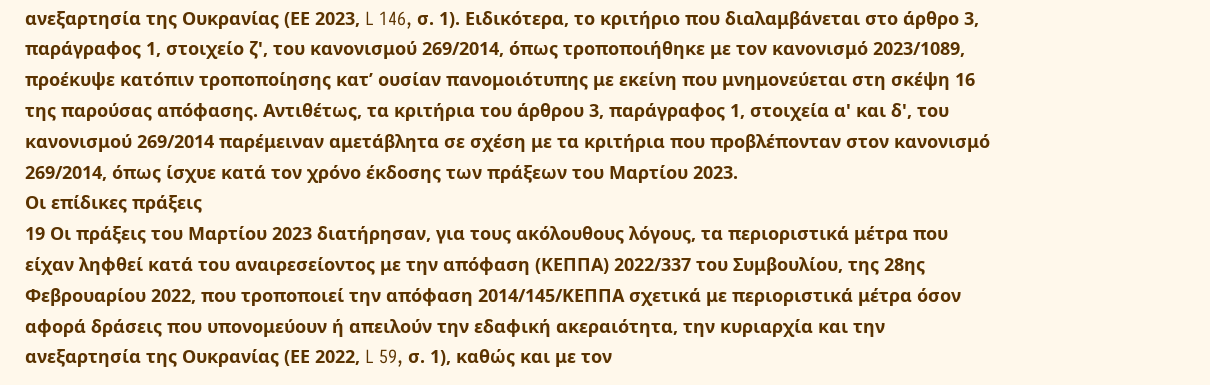ανεξαρτησία της Ουκρανίας (ΕΕ 2023, L 146, σ. 1). Ειδικότερα, το κριτήριο που διαλαμβάνεται στο άρθρο 3, παράγραφος 1, στοιχείο ζ', του κανονισμού 269/2014, όπως τροποποιήθηκε με τον κανονισμό 2023/1089, προέκυψε κατόπιν τροποποίησης κατ’ ουσίαν πανομοιότυπης με εκείνη που μνημονεύεται στη σκέψη 16 της παρούσας απόφασης. Αντιθέτως, τα κριτήρια του άρθρου 3, παράγραφος 1, στοιχεία α' και δ', του κανονισμού 269/2014 παρέμειναν αμετάβλητα σε σχέση με τα κριτήρια που προβλέπονταν στον κανονισμό 269/2014, όπως ίσχυε κατά τον χρόνο έκδοσης των πράξεων του Μαρτίου 2023.
Οι επίδικες πράξεις
19 Οι πράξεις του Μαρτίου 2023 διατήρησαν, για τους ακόλουθους λόγους, τα περιοριστικά μέτρα που είχαν ληφθεί κατά του αναιρεσείοντος με την απόφαση (ΚΕΠΠΑ) 2022/337 του Συμβουλίου, της 28ης Φεβρουαρίου 2022, που τροποποιεί την απόφαση 2014/145/ΚΕΠΠΑ σχετικά με περιοριστικά μέτρα όσον αφορά δράσεις που υπονομεύουν ή απειλούν την εδαφική ακεραιότητα, την κυριαρχία και την ανεξαρτησία της Ουκρανίας (ΕΕ 2022, L 59, σ. 1), καθώς και με τον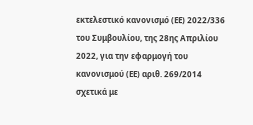εκτελεστικό κανονισμό (ΕΕ) 2022/336 του Συμβουλίου, της 28ης Απριλίου 2022, για την εφαρμογή του κανονισμού (ΕΕ) αριθ. 269/2014 σχετικά με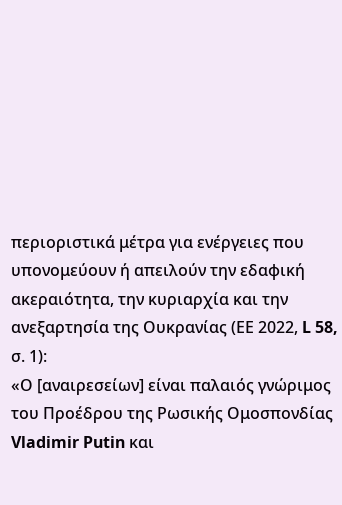περιοριστικά μέτρα για ενέργειες που υπονομεύουν ή απειλούν την εδαφική ακεραιότητα, την κυριαρχία και την ανεξαρτησία της Ουκρανίας (ΕΕ 2022, L 58, σ. 1):
«Ο [αναιρεσείων] είναι παλαιός γνώριμος του Προέδρου της Ρωσικής Ομοσπονδίας Vladimir Putin και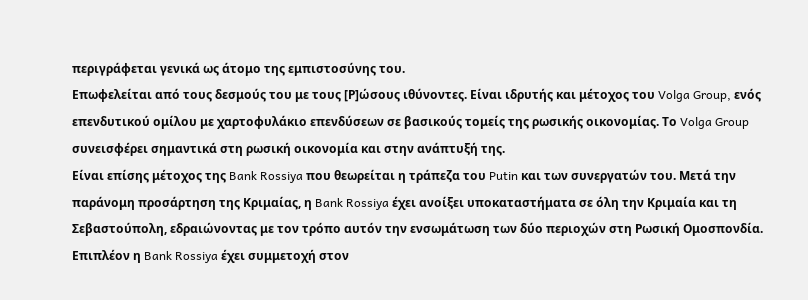περιγράφεται γενικά ως άτομο της εμπιστοσύνης του.
Επωφελείται από τους δεσμούς του με τους [Ρ]ώσους ιθύνοντες. Είναι ιδρυτής και μέτοχος του Volga Group, ενός επενδυτικού ομίλου με χαρτοφυλάκιο επενδύσεων σε βασικούς τομείς της ρωσικής οικονομίας. Το Volga Group συνεισφέρει σημαντικά στη ρωσική οικονομία και στην ανάπτυξή της.
Είναι επίσης μέτοχος της Bank Rossiya που θεωρείται η τράπεζα του Putin και των συνεργατών του. Μετά την παράνομη προσάρτηση της Κριμαίας, η Bank Rossiya έχει ανοίξει υποκαταστήματα σε όλη την Κριμαία και τη Σεβαστούπολη, εδραιώνοντας με τον τρόπο αυτόν την ενσωμάτωση των δύο περιοχών στη Ρωσική Ομοσπονδία.
Επιπλέον η Bank Rossiya έχει συμμετοχή στον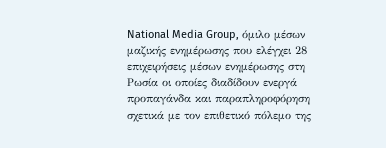National Media Group, όμιλο μέσων μαζικής ενημέρωσης που ελέγχει 28 επιχειρήσεις μέσων ενημέρωσης στη Ρωσία οι οποίες διαδίδουν ενεργά προπαγάνδα και παραπληροφόρηση σχετικά με τον επιθετικό πόλεμο της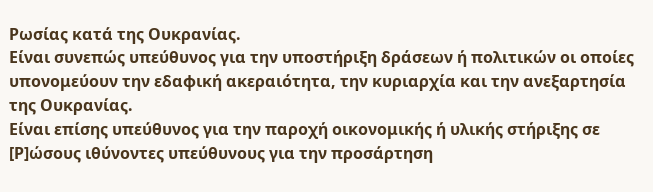Ρωσίας κατά της Ουκρανίας.
Είναι συνεπώς υπεύθυνος για την υποστήριξη δράσεων ή πολιτικών οι οποίες υπονομεύουν την εδαφική ακεραιότητα, την κυριαρχία και την ανεξαρτησία της Ουκρανίας.
Είναι επίσης υπεύθυνος για την παροχή οικονομικής ή υλικής στήριξης σε [Ρ]ώσους ιθύνοντες υπεύθυνους για την προσάρτηση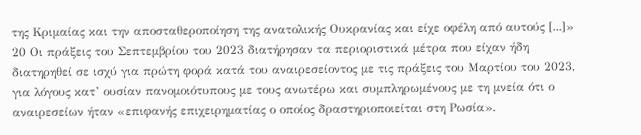της Κριμαίας και την αποσταθεροποίηση της ανατολικής Ουκρανίας και είχε οφέλη από αυτούς [...]»
20 Οι πράξεις του Σεπτεμβρίου του 2023 διατήρησαν τα περιοριστικά μέτρα που είχαν ήδη διατηρηθεί σε ισχύ για πρώτη φορά κατά του αναιρεσείοντος με τις πράξεις του Μαρτίου του 2023, για λόγους κατ’ ουσίαν πανομοιότυπους με τους ανωτέρω και συμπληρωμένους με τη μνεία ότι ο αναιρεσείων ήταν «επιφανής επιχειρηματίας ο οποίος δραστηριοποιείται στη Ρωσία».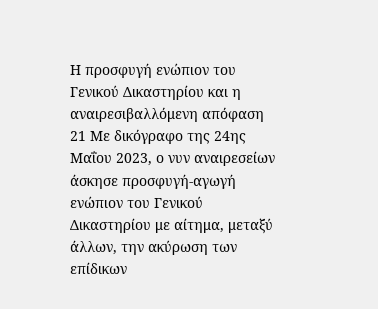Η προσφυγή ενώπιον του Γενικού Δικαστηρίου και η αναιρεσιβαλλόμενη απόφαση
21 Με δικόγραφο της 24ης Μαΐου 2023, ο νυν αναιρεσείων άσκησε προσφυγή-αγωγή ενώπιον του Γενικού Δικαστηρίου με αίτημα, μεταξύ άλλων, την ακύρωση των επίδικων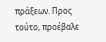πράξεων. Προς τούτο, προέβαλε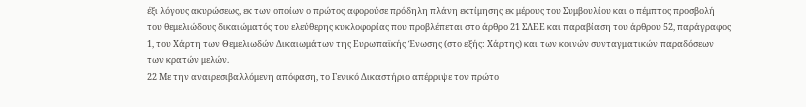έξι λόγους ακυρώσεως, εκ των οποίων ο πρώτος αφορούσε πρόδηλη πλάνη εκτίμησης εκ μέρους του Συμβουλίου και ο πέμπτος προσβολή του θεμελιώδους δικαιώματός του ελεύθερης κυκλοφορίας που προβλέπεται στο άρθρο 21 ΣΛΕΕ και παραβίαση του άρθρου 52, παράγραφος 1, του Χάρτη των Θεμελιωδών Δικαιωμάτων της Ευρωπαϊκής Ένωσης (στο εξής: Χάρτης) και των κοινών συνταγματικών παραδόσεων των κρατών μελών.
22 Με την αναιρεσιβαλλόμενη απόφαση, το Γενικό Δικαστήριο απέρριψε τον πρώτο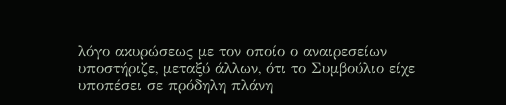λόγο ακυρώσεως με τον οποίο ο αναιρεσείων υποστήριζε, μεταξύ άλλων, ότι το Συμβούλιο είχε υποπέσει σε πρόδηλη πλάνη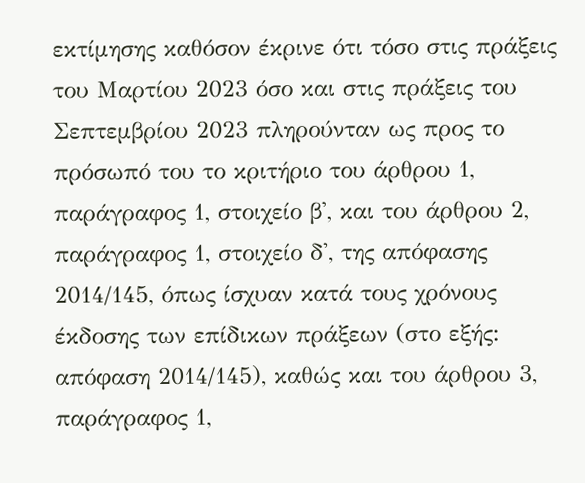εκτίμησης καθόσον έκρινε ότι τόσο στις πράξεις του Μαρτίου 2023 όσο και στις πράξεις του Σεπτεμβρίου 2023 πληρούνταν ως προς το πρόσωπό του το κριτήριο του άρθρου 1, παράγραφος 1, στοιχείο β', και του άρθρου 2, παράγραφος 1, στοιχείο δ', της απόφασης 2014/145, όπως ίσχυαν κατά τους χρόνους έκδοσης των επίδικων πράξεων (στο εξής: απόφαση 2014/145), καθώς και του άρθρου 3, παράγραφος 1,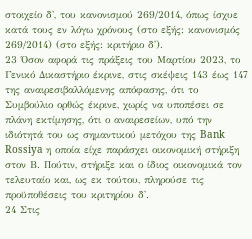στοιχείο δ', του κανονισμού 269/2014, όπως ίσχυε κατά τους εν λόγω χρόνους (στο εξής: κανονισμός 269/2014) (στο εξής: κριτήριο δ').
23 Όσον αφορά τις πράξεις του Μαρτίου 2023, το Γενικό Δικαστήριο έκρινε, στις σκέψεις 143 έως 147 της αναιρεσιβαλλόμενης απόφασης, ότι το Συμβούλιο ορθώς έκρινε, χωρίς να υποπέσει σε πλάνη εκτίμησης, ότι ο αναιρεσείων, υπό την ιδιότητά του ως σημαντικού μετόχου της Bank Rossiya η οποία είχε παράσχει οικονομική στήριξη στον Β. Πούτιν, στήριξε και ο ίδιος οικονομικά τον τελευταίο και, ως εκ τούτου, πληρούσε τις προϋποθέσεις του κριτηρίου δ'.
24 Στις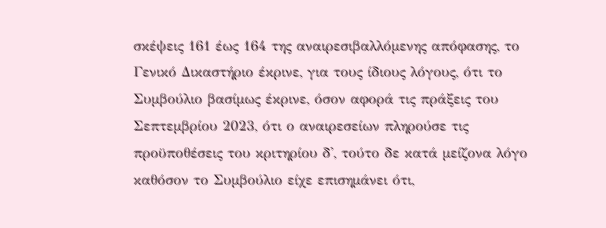σκέψεις 161 έως 164 της αναιρεσιβαλλόμενης απόφασης, το Γενικό Δικαστήριο έκρινε, για τους ίδιους λόγους, ότι το Συμβούλιο βασίμως έκρινε, όσον αφορά τις πράξεις του Σεπτεμβρίου 2023, ότι ο αναιρεσείων πληρούσε τις προϋποθέσεις του κριτηρίου δ', τούτο δε κατά μείζονα λόγο καθόσον το Συμβούλιο είχε επισημάνει ότι,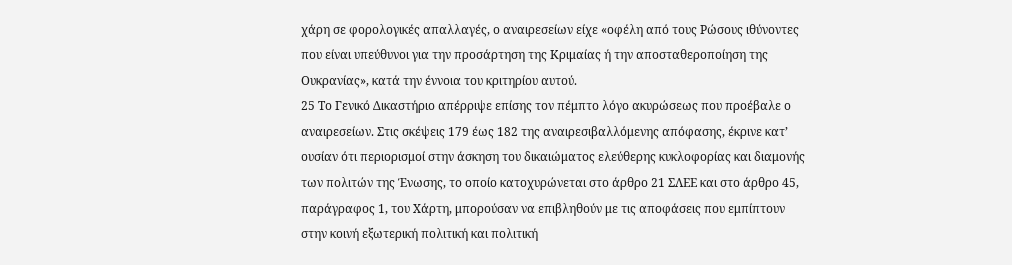χάρη σε φορολογικές απαλλαγές, ο αναιρεσείων είχε «οφέλη από τους Ρώσους ιθύνοντες που είναι υπεύθυνοι για την προσάρτηση της Κριμαίας ή την αποσταθεροποίηση της Ουκρανίας», κατά την έννοια του κριτηρίου αυτού.
25 Το Γενικό Δικαστήριο απέρριψε επίσης τον πέμπτο λόγο ακυρώσεως που προέβαλε ο αναιρεσείων. Στις σκέψεις 179 έως 182 της αναιρεσιβαλλόμενης απόφασης, έκρινε κατ’ ουσίαν ότι περιορισμοί στην άσκηση του δικαιώματος ελεύθερης κυκλοφορίας και διαμονής των πολιτών της Ένωσης, το οποίο κατοχυρώνεται στο άρθρο 21 ΣΛΕΕ και στο άρθρο 45, παράγραφος 1, του Χάρτη, μπορούσαν να επιβληθούν με τις αποφάσεις που εμπίπτουν στην κοινή εξωτερική πολιτική και πολιτική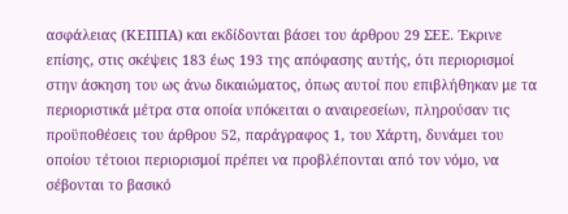ασφάλειας (ΚΕΠΠΑ) και εκδίδονται βάσει του άρθρου 29 ΣΕΕ. Έκρινε επίσης, στις σκέψεις 183 έως 193 της απόφασης αυτής, ότι περιορισμοί στην άσκηση του ως άνω δικαιώματος, όπως αυτοί που επιβλήθηκαν με τα περιοριστικά μέτρα στα οποία υπόκειται ο αναιρεσείων, πληρούσαν τις προϋποθέσεις του άρθρου 52, παράγραφος 1, του Χάρτη, δυνάμει του οποίου τέτοιοι περιορισμοί πρέπει να προβλέπονται από τον νόμο, να σέβονται το βασικό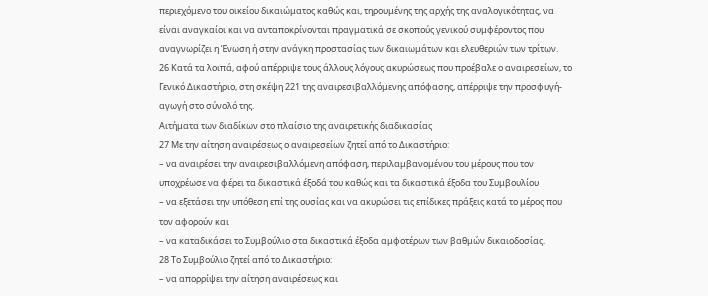περιεχόμενο του οικείου δικαιώματος καθώς και, τηρουμένης της αρχής της αναλογικότητας, να είναι αναγκαίοι και να ανταποκρίνονται πραγματικά σε σκοπούς γενικού συμφέροντος που αναγνωρίζει η Ένωση ή στην ανάγκη προστασίας των δικαιωμάτων και ελευθεριών των τρίτων.
26 Κατά τα λοιπά, αφού απέρριψε τους άλλους λόγους ακυρώσεως που προέβαλε ο αναιρεσείων, το Γενικό Δικαστήριο, στη σκέψη 221 της αναιρεσιβαλλόμενης απόφασης, απέρριψε την προσφυγή-αγωγή στο σύνολό της.
Αιτήματα των διαδίκων στο πλαίσιο της αναιρετικής διαδικασίας
27 Με την αίτηση αναιρέσεως ο αναιρεσείων ζητεί από το Δικαστήριο:
– να αναιρέσει την αναιρεσιβαλλόμενη απόφαση, περιλαμβανομένου του μέρους που τον υποχρέωσε να φέρει τα δικαστικά έξοδά του καθώς και τα δικαστικά έξοδα του Συμβουλίου
– να εξετάσει την υπόθεση επί της ουσίας και να ακυρώσει τις επίδικες πράξεις κατά το μέρος που τον αφορούν και
– να καταδικάσει το Συμβούλιο στα δικαστικά έξοδα αμφοτέρων των βαθμών δικαιοδοσίας.
28 Το Συμβούλιο ζητεί από το Δικαστήριο:
– να απορρίψει την αίτηση αναιρέσεως και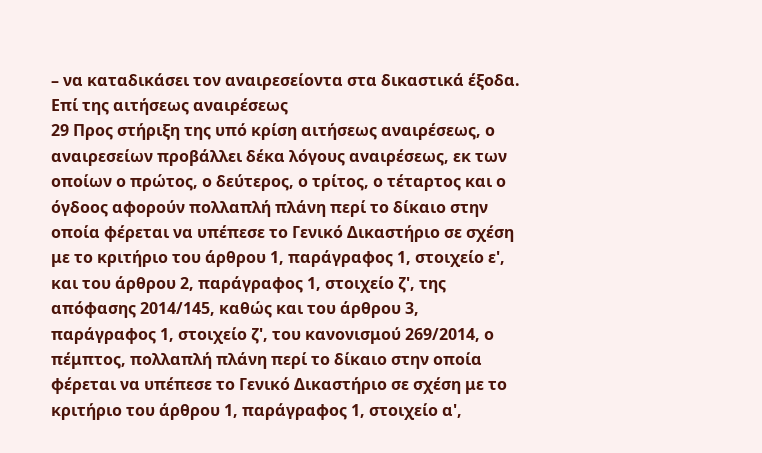– να καταδικάσει τον αναιρεσείοντα στα δικαστικά έξοδα.
Επί της αιτήσεως αναιρέσεως
29 Προς στήριξη της υπό κρίση αιτήσεως αναιρέσεως, ο αναιρεσείων προβάλλει δέκα λόγους αναιρέσεως, εκ των οποίων ο πρώτος, ο δεύτερος, ο τρίτος, ο τέταρτος και ο όγδοος αφορούν πολλαπλή πλάνη περί το δίκαιο στην οποία φέρεται να υπέπεσε το Γενικό Δικαστήριο σε σχέση με το κριτήριο του άρθρου 1, παράγραφος 1, στοιχείο ε', και του άρθρου 2, παράγραφος 1, στοιχείο ζ', της απόφασης 2014/145, καθώς και του άρθρου 3, παράγραφος 1, στοιχείο ζ', του κανονισμού 269/2014, ο πέμπτος, πολλαπλή πλάνη περί το δίκαιο στην οποία φέρεται να υπέπεσε το Γενικό Δικαστήριο σε σχέση με το κριτήριο του άρθρου 1, παράγραφος 1, στοιχείο α',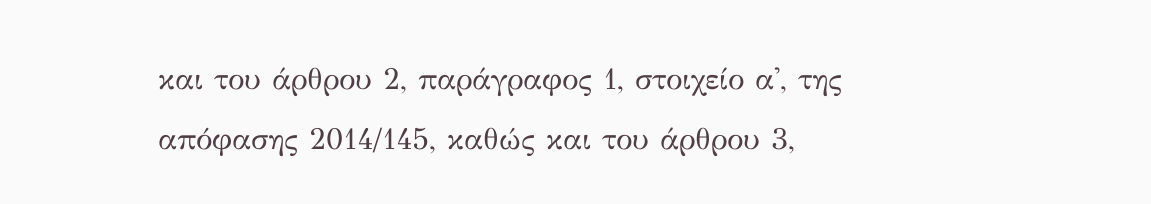και του άρθρου 2, παράγραφος 1, στοιχείο α', της απόφασης 2014/145, καθώς και του άρθρου 3,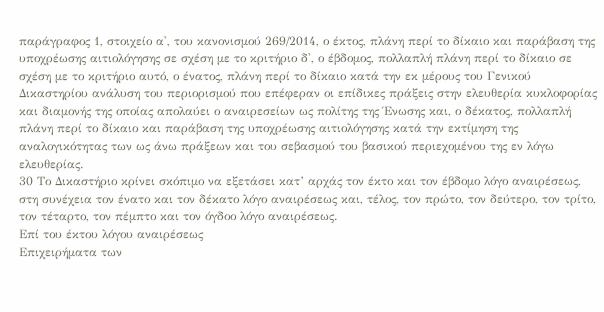παράγραφος 1, στοιχείο α', του κανονισμού 269/2014, ο έκτος, πλάνη περί το δίκαιο και παράβαση της υποχρέωσης αιτιολόγησης σε σχέση με το κριτήριο δ', ο έβδομος, πολλαπλή πλάνη περί το δίκαιο σε σχέση με το κριτήριο αυτό, ο ένατος, πλάνη περί το δίκαιο κατά την εκ μέρους του Γενικού Δικαστηρίου ανάλυση του περιορισμού που επέφεραν οι επίδικες πράξεις στην ελευθερία κυκλοφορίας και διαμονής της οποίας απολαύει ο αναιρεσείων ως πολίτης της Ένωσης και, ο δέκατος, πολλαπλή πλάνη περί το δίκαιο και παράβαση της υποχρέωσης αιτιολόγησης κατά την εκτίμηση της αναλογικότητας των ως άνω πράξεων και του σεβασμού του βασικού περιεχομένου της εν λόγω ελευθερίας.
30 Το Δικαστήριο κρίνει σκόπιμο να εξετάσει κατ’ αρχάς τον έκτο και τον έβδομο λόγο αναιρέσεως, στη συνέχεια τον ένατο και τον δέκατο λόγο αναιρέσεως και, τέλος, τον πρώτο, τον δεύτερο, τον τρίτο, τον τέταρτο, τον πέμπτο και τον όγδοο λόγο αναιρέσεως.
Επί του έκτου λόγου αναιρέσεως
Επιχειρήματα των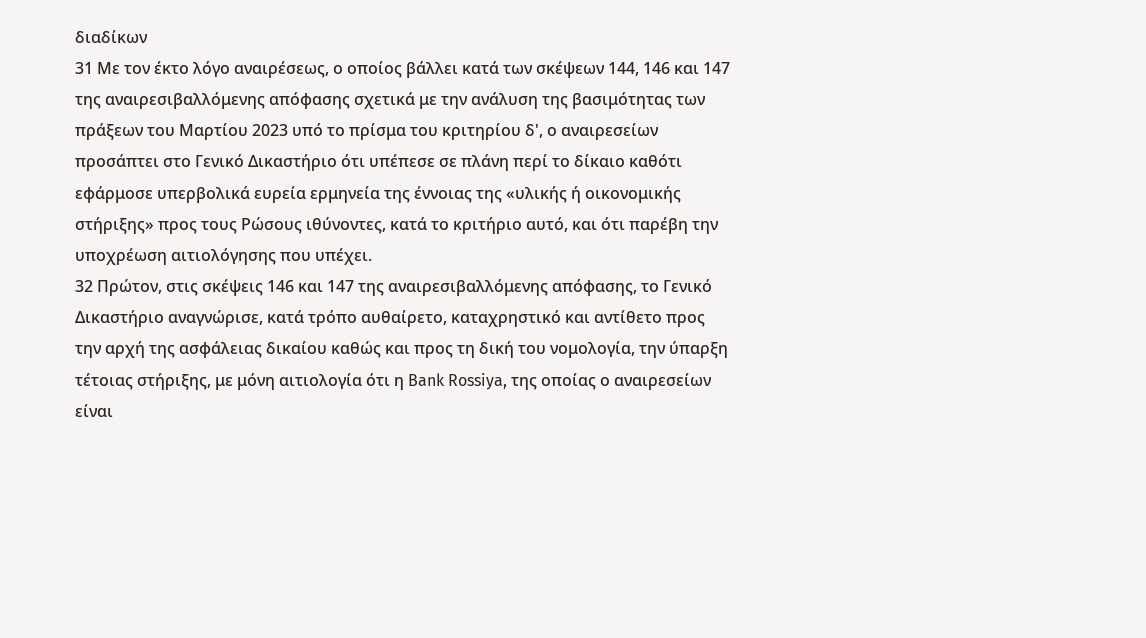διαδίκων
31 Με τον έκτο λόγο αναιρέσεως, ο οποίος βάλλει κατά των σκέψεων 144, 146 και 147 της αναιρεσιβαλλόμενης απόφασης σχετικά με την ανάλυση της βασιμότητας των πράξεων του Μαρτίου 2023 υπό το πρίσμα του κριτηρίου δ', ο αναιρεσείων προσάπτει στο Γενικό Δικαστήριο ότι υπέπεσε σε πλάνη περί το δίκαιο καθότι εφάρμοσε υπερβολικά ευρεία ερμηνεία της έννοιας της «υλικής ή οικονομικής στήριξης» προς τους Ρώσους ιθύνοντες, κατά το κριτήριο αυτό, και ότι παρέβη την υποχρέωση αιτιολόγησης που υπέχει.
32 Πρώτον, στις σκέψεις 146 και 147 της αναιρεσιβαλλόμενης απόφασης, το Γενικό Δικαστήριο αναγνώρισε, κατά τρόπο αυθαίρετο, καταχρηστικό και αντίθετο προς την αρχή της ασφάλειας δικαίου καθώς και προς τη δική του νομολογία, την ύπαρξη τέτοιας στήριξης, με μόνη αιτιολογία ότι η Bank Rossiya, της οποίας ο αναιρεσείων είναι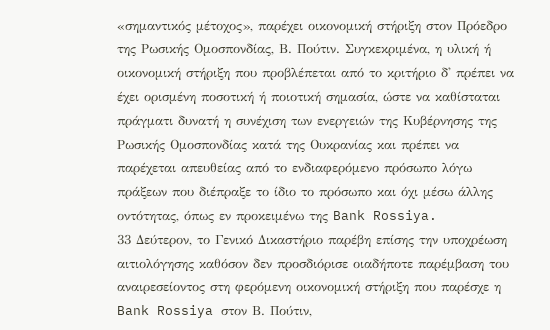«σημαντικός μέτοχος», παρέχει οικονομική στήριξη στον Πρόεδρο της Ρωσικής Ομοσπονδίας, Β. Πούτιν. Συγκεκριμένα, η υλική ή οικονομική στήριξη που προβλέπεται από το κριτήριο δ' πρέπει να έχει ορισμένη ποσοτική ή ποιοτική σημασία, ώστε να καθίσταται πράγματι δυνατή η συνέχιση των ενεργειών της Κυβέρνησης της Ρωσικής Ομοσπονδίας κατά της Ουκρανίας και πρέπει να παρέχεται απευθείας από το ενδιαφερόμενο πρόσωπο λόγω πράξεων που διέπραξε το ίδιο το πρόσωπο και όχι μέσω άλλης οντότητας, όπως εν προκειμένω της Bank Rossiya.
33 Δεύτερον, το Γενικό Δικαστήριο παρέβη επίσης την υποχρέωση αιτιολόγησης καθόσον δεν προσδιόρισε οιαδήποτε παρέμβαση του αναιρεσείοντος στη φερόμενη οικονομική στήριξη που παρέσχε η Bank Rossiya στον Β. Πούτιν,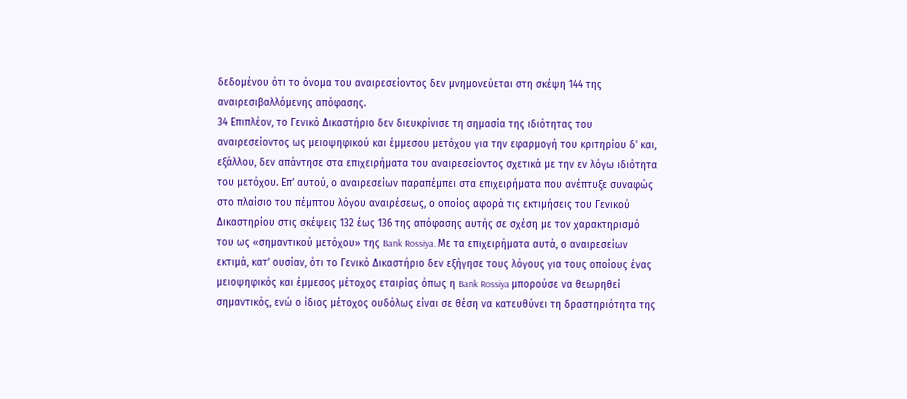δεδομένου ότι το όνομα του αναιρεσείοντος δεν μνημονεύεται στη σκέψη 144 της αναιρεσιβαλλόμενης απόφασης.
34 Επιπλέον, το Γενικό Δικαστήριο δεν διευκρίνισε τη σημασία της ιδιότητας του αναιρεσείοντος ως μειοψηφικού και έμμεσου μετόχου για την εφαρμογή του κριτηρίου δ' και, εξάλλου, δεν απάντησε στα επιχειρήματα του αναιρεσείοντος σχετικά με την εν λόγω ιδιότητα του μετόχου. Επ’ αυτού, ο αναιρεσείων παραπέμπει στα επιχειρήματα που ανέπτυξε συναφώς στο πλαίσιο του πέμπτου λόγου αναιρέσεως, ο οποίος αφορά τις εκτιμήσεις του Γενικού Δικαστηρίου στις σκέψεις 132 έως 136 της απόφασης αυτής σε σχέση με τον χαρακτηρισμό του ως «σημαντικού μετόχου» της Bank Rossiya. Με τα επιχειρήματα αυτά, ο αναιρεσείων εκτιμά, κατ’ ουσίαν, ότι το Γενικό Δικαστήριο δεν εξήγησε τους λόγους για τους οποίους ένας μειοψηφικός και έμμεσος μέτοχος εταιρίας όπως η Bank Rossiya μπορούσε να θεωρηθεί σημαντικός, ενώ ο ίδιος μέτοχος ουδόλως είναι σε θέση να κατευθύνει τη δραστηριότητα της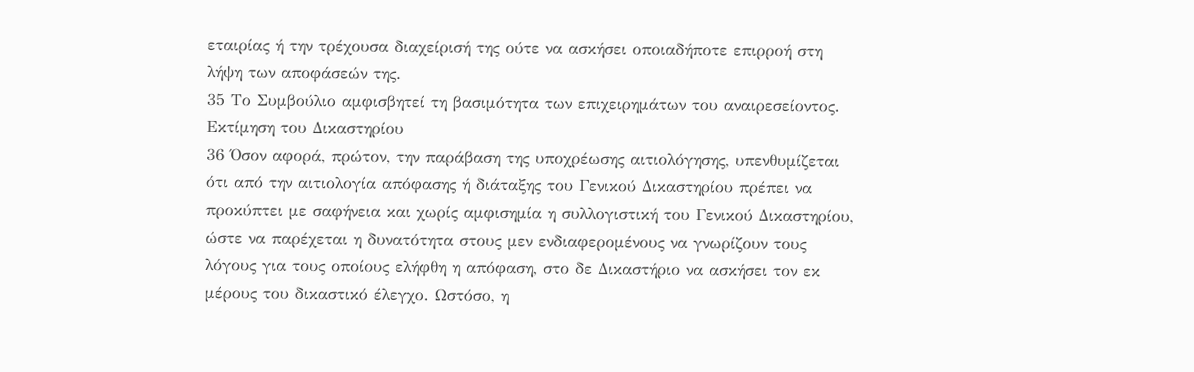εταιρίας ή την τρέχουσα διαχείρισή της ούτε να ασκήσει οποιαδήποτε επιρροή στη λήψη των αποφάσεών της.
35 Το Συμβούλιο αμφισβητεί τη βασιμότητα των επιχειρημάτων του αναιρεσείοντος.
Εκτίμηση του Δικαστηρίου
36 Όσον αφορά, πρώτον, την παράβαση της υποχρέωσης αιτιολόγησης, υπενθυμίζεται ότι από την αιτιολογία απόφασης ή διάταξης του Γενικού Δικαστηρίου πρέπει να προκύπτει με σαφήνεια και χωρίς αμφισημία η συλλογιστική του Γενικού Δικαστηρίου, ώστε να παρέχεται η δυνατότητα στους μεν ενδιαφερομένους να γνωρίζουν τους λόγους για τους οποίους ελήφθη η απόφαση, στο δε Δικαστήριο να ασκήσει τον εκ μέρους του δικαστικό έλεγχο. Ωστόσο, η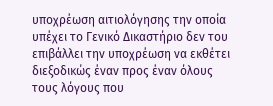υποχρέωση αιτιολόγησης την οποία υπέχει το Γενικό Δικαστήριο δεν του επιβάλλει την υποχρέωση να εκθέτει διεξοδικώς έναν προς έναν όλους τους λόγους που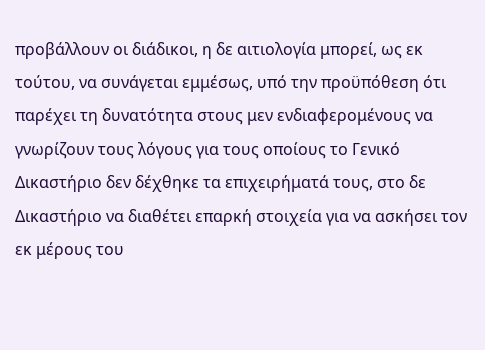προβάλλουν οι διάδικοι, η δε αιτιολογία μπορεί, ως εκ τούτου, να συνάγεται εμμέσως, υπό την προϋπόθεση ότι παρέχει τη δυνατότητα στους μεν ενδιαφερομένους να γνωρίζουν τους λόγους για τους οποίους το Γενικό Δικαστήριο δεν δέχθηκε τα επιχειρήματά τους, στο δε Δικαστήριο να διαθέτει επαρκή στοιχεία για να ασκήσει τον εκ μέρους του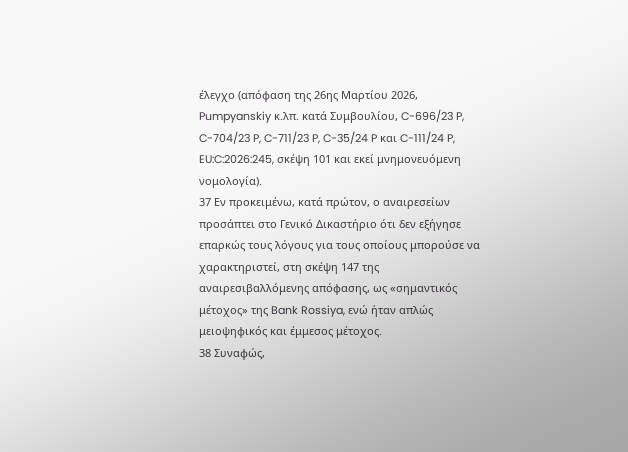έλεγχο (απόφαση της 26ης Μαρτίου 2026, Pumpyanskiy κ.λπ. κατά Συμβουλίου, C-696/23 P, C-704/23 P, C-711/23 P, C-35/24 P και C-111/24 P, EU:C:2026:245, σκέψη 101 και εκεί μνημονευόμενη νομολογία).
37 Εν προκειμένω, κατά πρώτον, ο αναιρεσείων προσάπτει στο Γενικό Δικαστήριο ότι δεν εξήγησε επαρκώς τους λόγους για τους οποίους μπορούσε να χαρακτηριστεί, στη σκέψη 147 της αναιρεσιβαλλόμενης απόφασης, ως «σημαντικός μέτοχος» της Bank Rossiya, ενώ ήταν απλώς μειοψηφικός και έμμεσος μέτοχος.
38 Συναφώς,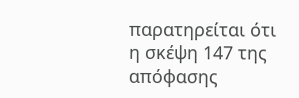παρατηρείται ότι η σκέψη 147 της απόφασης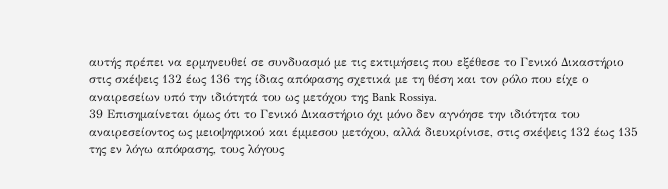αυτής πρέπει να ερμηνευθεί σε συνδυασμό με τις εκτιμήσεις που εξέθεσε το Γενικό Δικαστήριο στις σκέψεις 132 έως 136 της ίδιας απόφασης σχετικά με τη θέση και τον ρόλο που είχε ο αναιρεσείων υπό την ιδιότητά του ως μετόχου της Bank Rossiya.
39 Επισημαίνεται όμως ότι το Γενικό Δικαστήριο όχι μόνο δεν αγνόησε την ιδιότητα του αναιρεσείοντος ως μειοψηφικού και έμμεσου μετόχου, αλλά διευκρίνισε, στις σκέψεις 132 έως 135 της εν λόγω απόφασης, τους λόγους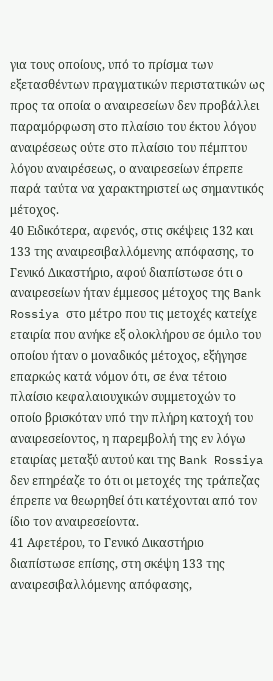για τους οποίους, υπό το πρίσμα των εξετασθέντων πραγματικών περιστατικών ως προς τα οποία ο αναιρεσείων δεν προβάλλει παραμόρφωση στο πλαίσιο του έκτου λόγου αναιρέσεως ούτε στο πλαίσιο του πέμπτου λόγου αναιρέσεως, ο αναιρεσείων έπρεπε παρά ταύτα να χαρακτηριστεί ως σημαντικός μέτοχος.
40 Ειδικότερα, αφενός, στις σκέψεις 132 και 133 της αναιρεσιβαλλόμενης απόφασης, το Γενικό Δικαστήριο, αφού διαπίστωσε ότι ο αναιρεσείων ήταν έμμεσος μέτοχος της Bank Rossiya στο μέτρο που τις μετοχές κατείχε εταιρία που ανήκε εξ ολοκλήρου σε όμιλο του οποίου ήταν ο μοναδικός μέτοχος, εξήγησε επαρκώς κατά νόμον ότι, σε ένα τέτοιο πλαίσιο κεφαλαιουχικών συμμετοχών το οποίο βρισκόταν υπό την πλήρη κατοχή του αναιρεσείοντος, η παρεμβολή της εν λόγω εταιρίας μεταξύ αυτού και της Bank Rossiya δεν επηρέαζε το ότι οι μετοχές της τράπεζας έπρεπε να θεωρηθεί ότι κατέχονται από τον ίδιο τον αναιρεσείοντα.
41 Αφετέρου, το Γενικό Δικαστήριο διαπίστωσε επίσης, στη σκέψη 133 της αναιρεσιβαλλόμενης απόφασης,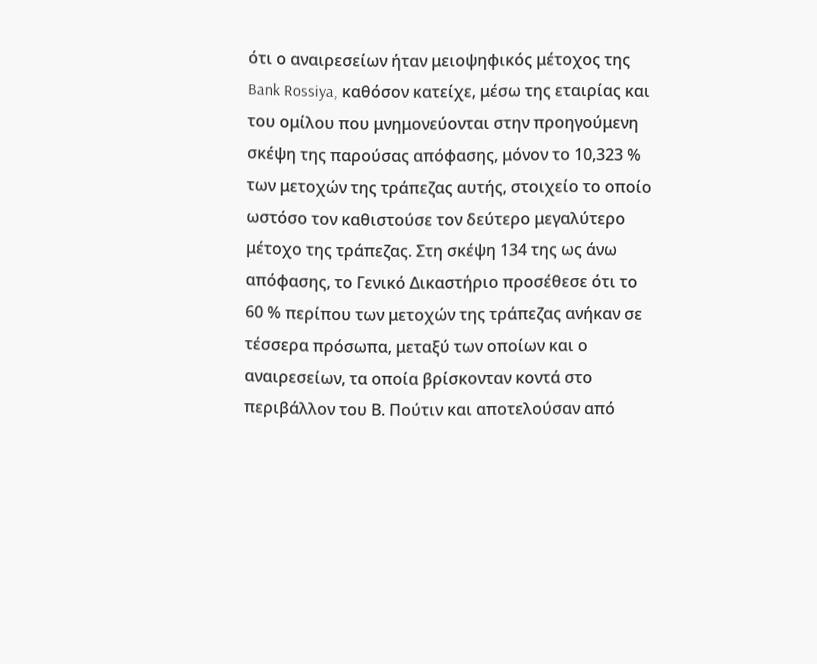ότι ο αναιρεσείων ήταν μειοψηφικός μέτοχος της Bank Rossiya, καθόσον κατείχε, μέσω της εταιρίας και του ομίλου που μνημονεύονται στην προηγούμενη σκέψη της παρούσας απόφασης, μόνον το 10,323 % των μετοχών της τράπεζας αυτής, στοιχείο το οποίο ωστόσο τον καθιστούσε τον δεύτερο μεγαλύτερο μέτοχο της τράπεζας. Στη σκέψη 134 της ως άνω απόφασης, το Γενικό Δικαστήριο προσέθεσε ότι το 60 % περίπου των μετοχών της τράπεζας ανήκαν σε τέσσερα πρόσωπα, μεταξύ των οποίων και ο αναιρεσείων, τα οποία βρίσκονταν κοντά στο περιβάλλον του Β. Πούτιν και αποτελούσαν από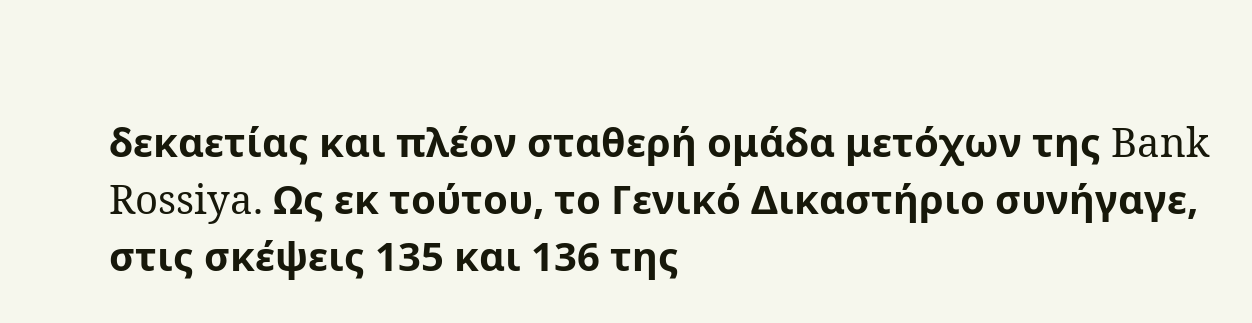δεκαετίας και πλέον σταθερή ομάδα μετόχων της Bank Rossiya. Ως εκ τούτου, το Γενικό Δικαστήριο συνήγαγε, στις σκέψεις 135 και 136 της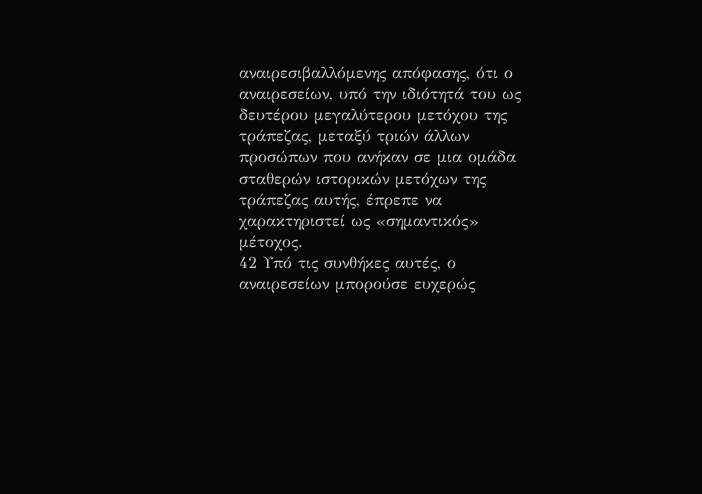αναιρεσιβαλλόμενης απόφασης, ότι ο αναιρεσείων, υπό την ιδιότητά του ως δευτέρου μεγαλύτερου μετόχου της τράπεζας, μεταξύ τριών άλλων προσώπων που ανήκαν σε μια ομάδα σταθερών ιστορικών μετόχων της τράπεζας αυτής, έπρεπε να χαρακτηριστεί ως «σημαντικός» μέτοχος.
42 Υπό τις συνθήκες αυτές, ο αναιρεσείων μπορούσε ευχερώς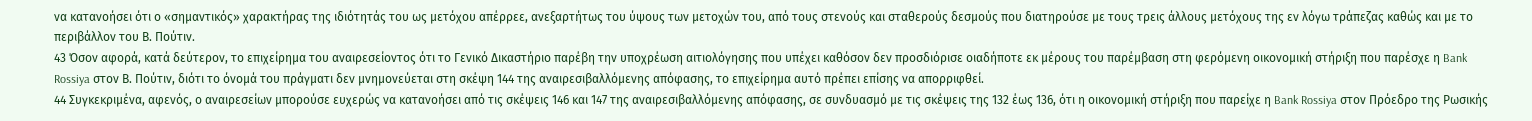να κατανοήσει ότι ο «σημαντικός» χαρακτήρας της ιδιότητάς του ως μετόχου απέρρεε, ανεξαρτήτως του ύψους των μετοχών του, από τους στενούς και σταθερούς δεσμούς που διατηρούσε με τους τρεις άλλους μετόχους της εν λόγω τράπεζας καθώς και με το περιβάλλον του Β. Πούτιν.
43 Όσον αφορά, κατά δεύτερον, το επιχείρημα του αναιρεσείοντος ότι το Γενικό Δικαστήριο παρέβη την υποχρέωση αιτιολόγησης που υπέχει καθόσον δεν προσδιόρισε οιαδήποτε εκ μέρους του παρέμβαση στη φερόμενη οικονομική στήριξη που παρέσχε η Bank Rossiya στον Β. Πούτιν, διότι το όνομά του πράγματι δεν μνημονεύεται στη σκέψη 144 της αναιρεσιβαλλόμενης απόφασης, το επιχείρημα αυτό πρέπει επίσης να απορριφθεί.
44 Συγκεκριμένα, αφενός, ο αναιρεσείων μπορούσε ευχερώς να κατανοήσει από τις σκέψεις 146 και 147 της αναιρεσιβαλλόμενης απόφασης, σε συνδυασμό με τις σκέψεις της 132 έως 136, ότι η οικονομική στήριξη που παρείχε η Bank Rossiya στον Πρόεδρο της Ρωσικής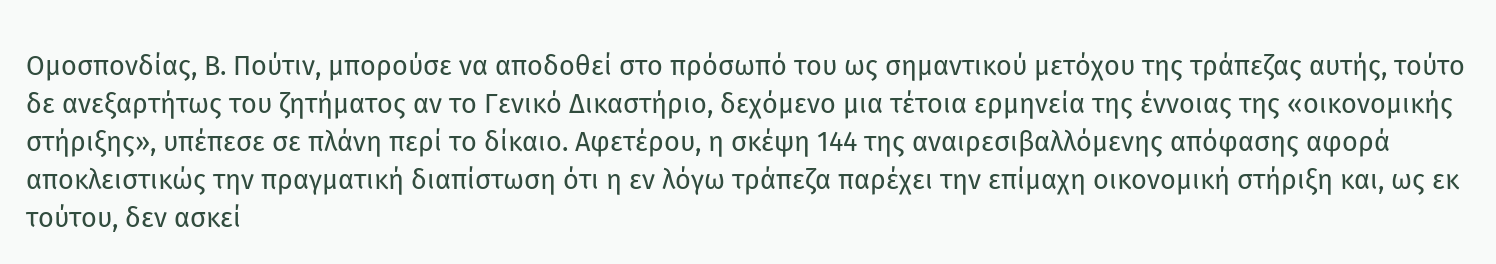Ομοσπονδίας, Β. Πούτιν, μπορούσε να αποδοθεί στο πρόσωπό του ως σημαντικού μετόχου της τράπεζας αυτής, τούτο δε ανεξαρτήτως του ζητήματος αν το Γενικό Δικαστήριο, δεχόμενο μια τέτοια ερμηνεία της έννοιας της «οικονομικής στήριξης», υπέπεσε σε πλάνη περί το δίκαιο. Αφετέρου, η σκέψη 144 της αναιρεσιβαλλόμενης απόφασης αφορά αποκλειστικώς την πραγματική διαπίστωση ότι η εν λόγω τράπεζα παρέχει την επίμαχη οικονομική στήριξη και, ως εκ τούτου, δεν ασκεί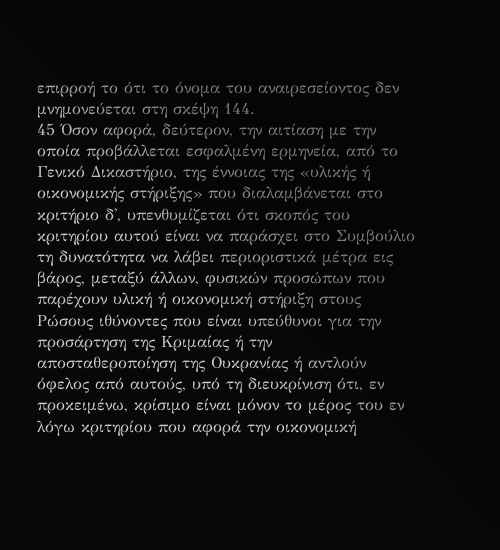επιρροή το ότι το όνομα του αναιρεσείοντος δεν μνημονεύεται στη σκέψη 144.
45 Όσον αφορά, δεύτερον, την αιτίαση με την οποία προβάλλεται εσφαλμένη ερμηνεία, από το Γενικό Δικαστήριο, της έννοιας της «υλικής ή οικονομικής στήριξης» που διαλαμβάνεται στο κριτήριο δ', υπενθυμίζεται ότι σκοπός του κριτηρίου αυτού είναι να παράσχει στο Συμβούλιο τη δυνατότητα να λάβει περιοριστικά μέτρα εις βάρος, μεταξύ άλλων, φυσικών προσώπων που παρέχουν υλική ή οικονομική στήριξη στους Ρώσους ιθύνοντες που είναι υπεύθυνοι για την προσάρτηση της Κριμαίας ή την αποσταθεροποίηση της Ουκρανίας ή αντλούν όφελος από αυτούς, υπό τη διευκρίνιση ότι, εν προκειμένω, κρίσιμο είναι μόνον το μέρος του εν λόγω κριτηρίου που αφορά την οικονομική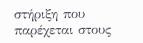στήριξη που παρέχεται στους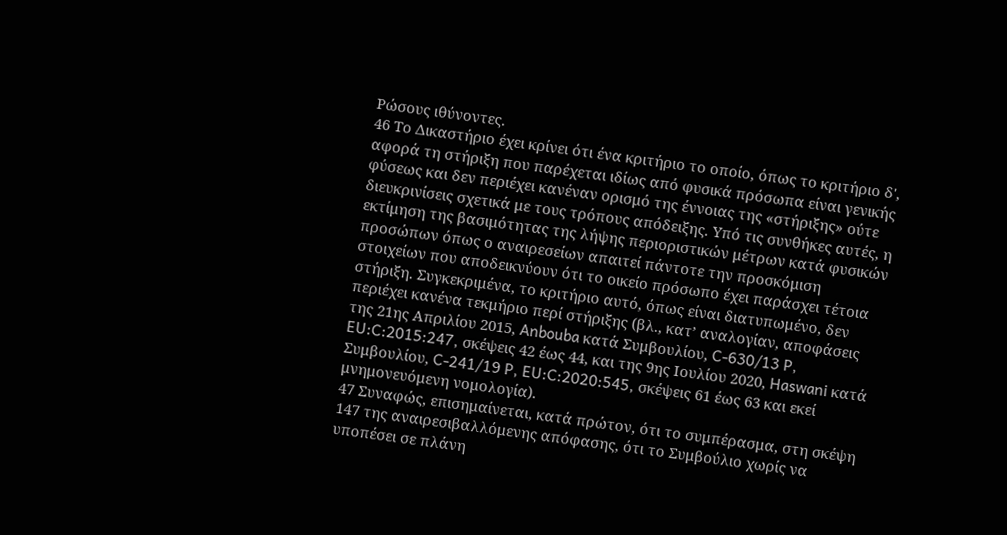Ρώσους ιθύνοντες.
46 Το Δικαστήριο έχει κρίνει ότι ένα κριτήριο το οποίο, όπως το κριτήριο δ', αφορά τη στήριξη που παρέχεται ιδίως από φυσικά πρόσωπα είναι γενικής φύσεως και δεν περιέχει κανέναν ορισμό της έννοιας της «στήριξης» ούτε διευκρινίσεις σχετικά με τους τρόπους απόδειξης. Υπό τις συνθήκες αυτές, η εκτίμηση της βασιμότητας της λήψης περιοριστικών μέτρων κατά φυσικών προσώπων όπως ο αναιρεσείων απαιτεί πάντοτε την προσκόμιση στοιχείων που αποδεικνύουν ότι το οικείο πρόσωπο έχει παράσχει τέτοια στήριξη. Συγκεκριμένα, το κριτήριο αυτό, όπως είναι διατυπωμένο, δεν περιέχει κανένα τεκμήριο περί στήριξης (βλ., κατ’ αναλογίαν, αποφάσεις της 21ης Απριλίου 2015, Anbouba κατά Συμβουλίου, C-630/13 P, EU:C:2015:247, σκέψεις 42 έως 44, και της 9ης Ιουλίου 2020, Haswani κατά Συμβουλίου, C-241/19 P, EU:C:2020:545, σκέψεις 61 έως 63 και εκεί μνημονευόμενη νομολογία).
47 Συναφώς, επισημαίνεται, κατά πρώτον, ότι το συμπέρασμα, στη σκέψη 147 της αναιρεσιβαλλόμενης απόφασης, ότι το Συμβούλιο χωρίς να υποπέσει σε πλάνη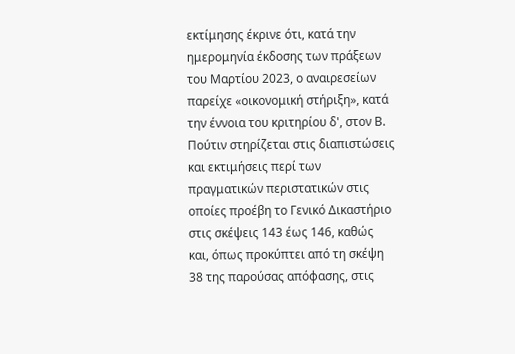εκτίμησης έκρινε ότι, κατά την ημερομηνία έκδοσης των πράξεων του Μαρτίου 2023, ο αναιρεσείων παρείχε «οικονομική στήριξη», κατά την έννοια του κριτηρίου δ', στον Β. Πούτιν στηρίζεται στις διαπιστώσεις και εκτιμήσεις περί των πραγματικών περιστατικών στις οποίες προέβη το Γενικό Δικαστήριο στις σκέψεις 143 έως 146, καθώς και, όπως προκύπτει από τη σκέψη 38 της παρούσας απόφασης, στις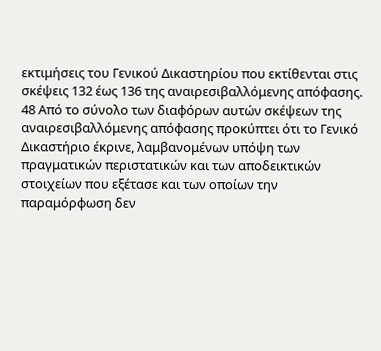εκτιμήσεις του Γενικού Δικαστηρίου που εκτίθενται στις σκέψεις 132 έως 136 της αναιρεσιβαλλόμενης απόφασης.
48 Από το σύνολο των διαφόρων αυτών σκέψεων της αναιρεσιβαλλόμενης απόφασης προκύπτει ότι το Γενικό Δικαστήριο έκρινε, λαμβανομένων υπόψη των πραγματικών περιστατικών και των αποδεικτικών στοιχείων που εξέτασε και των οποίων την παραμόρφωση δεν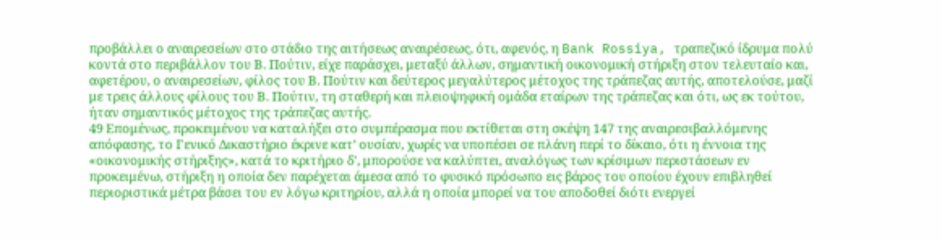προβάλλει ο αναιρεσείων στο στάδιο της αιτήσεως αναιρέσεως, ότι, αφενός, η Bank Rossiya, τραπεζικό ίδρυμα πολύ κοντά στο περιβάλλον του Β. Πούτιν, είχε παράσχει, μεταξύ άλλων, σημαντική οικονομική στήριξη στον τελευταίο και, αφετέρου, ο αναιρεσείων, φίλος του Β. Πούτιν και δεύτερος μεγαλύτερος μέτοχος της τράπεζας αυτής, αποτελούσε, μαζί με τρεις άλλους φίλους του Β. Πούτιν, τη σταθερή και πλειοψηφική ομάδα εταίρων της τράπεζας και ότι, ως εκ τούτου, ήταν σημαντικός μέτοχος της τράπεζας αυτής.
49 Επομένως, προκειμένου να καταλήξει στο συμπέρασμα που εκτίθεται στη σκέψη 147 της αναιρεσιβαλλόμενης απόφασης, το Γενικό Δικαστήριο έκρινε κατ’ ουσίαν, χωρίς να υποπέσει σε πλάνη περί το δίκαιο, ότι η έννοια της «οικονομικής στήριξης», κατά το κριτήριο δ', μπορούσε να καλύπτει, αναλόγως των κρίσιμων περιστάσεων εν προκειμένω, στήριξη η οποία δεν παρέχεται άμεσα από το φυσικό πρόσωπο εις βάρος του οποίου έχουν επιβληθεί περιοριστικά μέτρα βάσει του εν λόγω κριτηρίου, αλλά η οποία μπορεί να του αποδοθεί διότι ενεργεί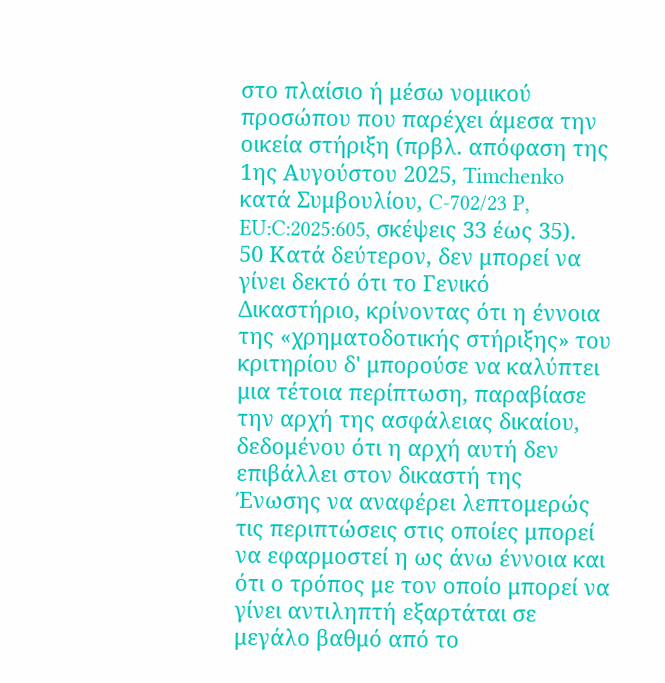στο πλαίσιο ή μέσω νομικού προσώπου που παρέχει άμεσα την οικεία στήριξη (πρβλ. απόφαση της 1ης Αυγούστου 2025, Timchenko κατά Συμβουλίου, C-702/23 P, EU:C:2025:605, σκέψεις 33 έως 35).
50 Κατά δεύτερον, δεν μπορεί να γίνει δεκτό ότι το Γενικό Δικαστήριο, κρίνοντας ότι η έννοια της «χρηματοδοτικής στήριξης» του κριτηρίου δ' μπορούσε να καλύπτει μια τέτοια περίπτωση, παραβίασε την αρχή της ασφάλειας δικαίου, δεδομένου ότι η αρχή αυτή δεν επιβάλλει στον δικαστή της Ένωσης να αναφέρει λεπτομερώς τις περιπτώσεις στις οποίες μπορεί να εφαρμοστεί η ως άνω έννοια και ότι ο τρόπος με τον οποίο μπορεί να γίνει αντιληπτή εξαρτάται σε μεγάλο βαθμό από το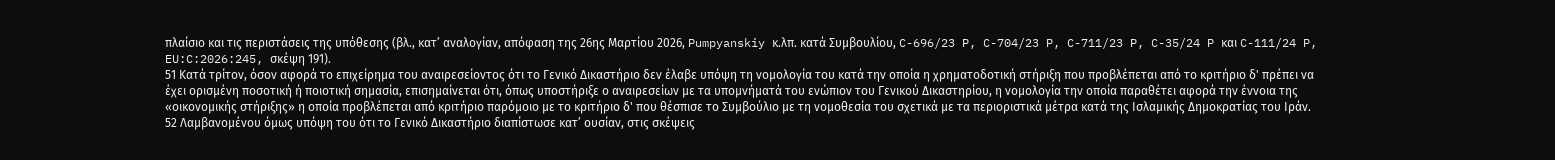πλαίσιο και τις περιστάσεις της υπόθεσης (βλ., κατ’ αναλογίαν, απόφαση της 26ης Μαρτίου 2026, Pumpyanskiy κ.λπ. κατά Συμβουλίου, C-696/23 P, C-704/23 P, C-711/23 P, C-35/24 P και C-111/24 P, EU:C:2026:245, σκέψη 191).
51 Κατά τρίτον, όσον αφορά το επιχείρημα του αναιρεσείοντος ότι το Γενικό Δικαστήριο δεν έλαβε υπόψη τη νομολογία του κατά την οποία η χρηματοδοτική στήριξη που προβλέπεται από το κριτήριο δ' πρέπει να έχει ορισμένη ποσοτική ή ποιοτική σημασία, επισημαίνεται ότι, όπως υποστήριξε ο αναιρεσείων με τα υπομνήματά του ενώπιον του Γενικού Δικαστηρίου, η νομολογία την οποία παραθέτει αφορά την έννοια της «οικονομικής στήριξης» η οποία προβλέπεται από κριτήριο παρόμοιο με το κριτήριο δ' που θέσπισε το Συμβούλιο με τη νομοθεσία του σχετικά με τα περιοριστικά μέτρα κατά της Ισλαμικής Δημοκρατίας του Ιράν.
52 Λαμβανομένου όμως υπόψη του ότι το Γενικό Δικαστήριο διαπίστωσε κατ’ ουσίαν, στις σκέψεις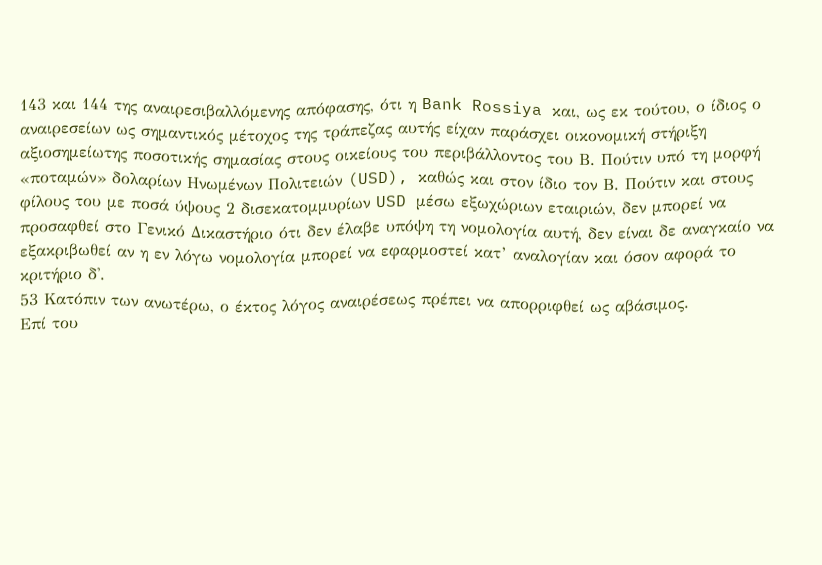143 και 144 της αναιρεσιβαλλόμενης απόφασης, ότι η Bank Rossiya και, ως εκ τούτου, ο ίδιος ο αναιρεσείων ως σημαντικός μέτοχος της τράπεζας αυτής είχαν παράσχει οικονομική στήριξη αξιοσημείωτης ποσοτικής σημασίας στους οικείους του περιβάλλοντος του Β. Πούτιν υπό τη μορφή «ποταμών» δολαρίων Ηνωμένων Πολιτειών (USD), καθώς και στον ίδιο τον Β. Πούτιν και στους φίλους του με ποσά ύψους 2 δισεκατομμυρίων USD μέσω εξωχώριων εταιριών, δεν μπορεί να προσαφθεί στο Γενικό Δικαστήριο ότι δεν έλαβε υπόψη τη νομολογία αυτή, δεν είναι δε αναγκαίο να εξακριβωθεί αν η εν λόγω νομολογία μπορεί να εφαρμοστεί κατ’ αναλογίαν και όσον αφορά το κριτήριο δ'.
53 Κατόπιν των ανωτέρω, ο έκτος λόγος αναιρέσεως πρέπει να απορριφθεί ως αβάσιμος.
Επί του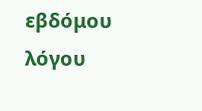εβδόμου λόγου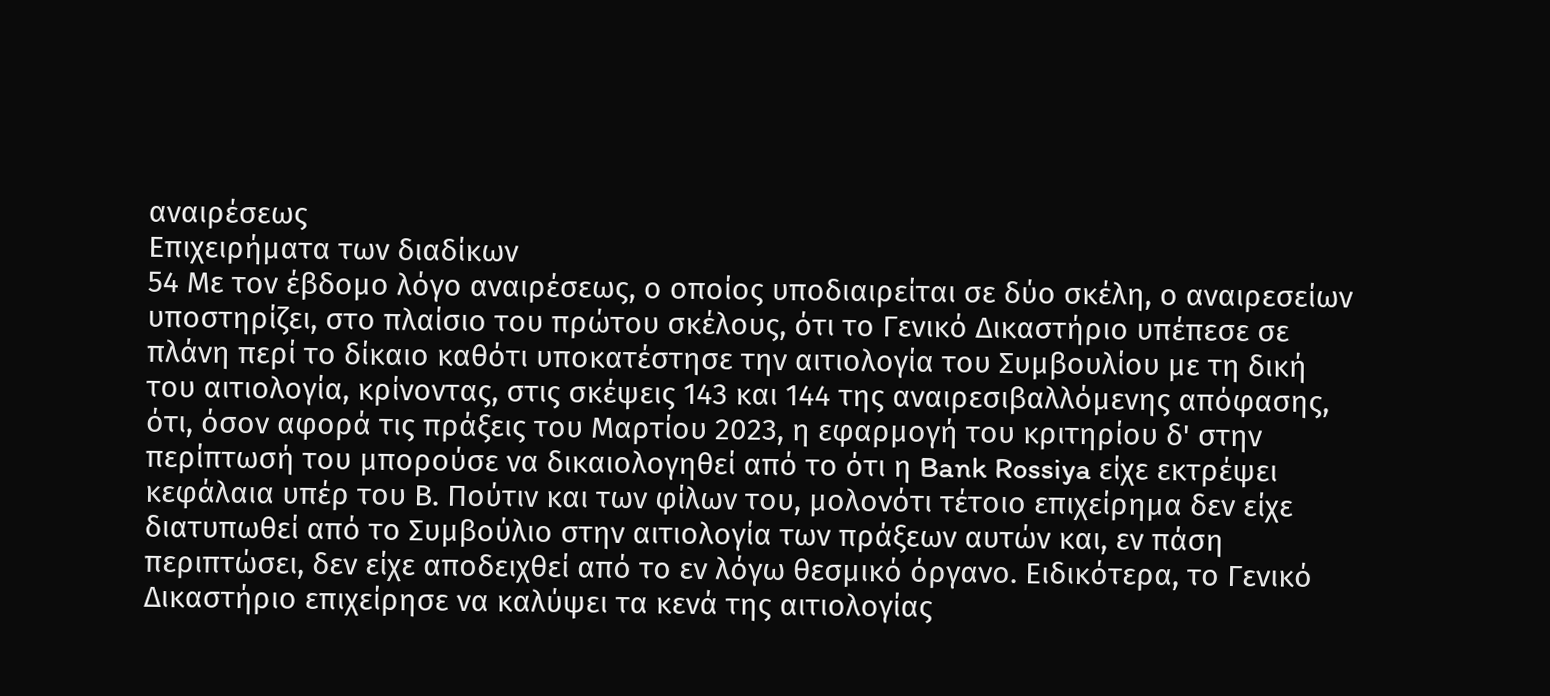αναιρέσεως
Επιχειρήματα των διαδίκων
54 Με τον έβδομο λόγο αναιρέσεως, ο οποίος υποδιαιρείται σε δύο σκέλη, ο αναιρεσείων υποστηρίζει, στο πλαίσιο του πρώτου σκέλους, ότι το Γενικό Δικαστήριο υπέπεσε σε πλάνη περί το δίκαιο καθότι υποκατέστησε την αιτιολογία του Συμβουλίου με τη δική του αιτιολογία, κρίνοντας, στις σκέψεις 143 και 144 της αναιρεσιβαλλόμενης απόφασης, ότι, όσον αφορά τις πράξεις του Μαρτίου 2023, η εφαρμογή του κριτηρίου δ' στην περίπτωσή του μπορούσε να δικαιολογηθεί από το ότι η Bank Rossiya είχε εκτρέψει κεφάλαια υπέρ του Β. Πούτιν και των φίλων του, μολονότι τέτοιο επιχείρημα δεν είχε διατυπωθεί από το Συμβούλιο στην αιτιολογία των πράξεων αυτών και, εν πάση περιπτώσει, δεν είχε αποδειχθεί από το εν λόγω θεσμικό όργανο. Ειδικότερα, το Γενικό Δικαστήριο επιχείρησε να καλύψει τα κενά της αιτιολογίας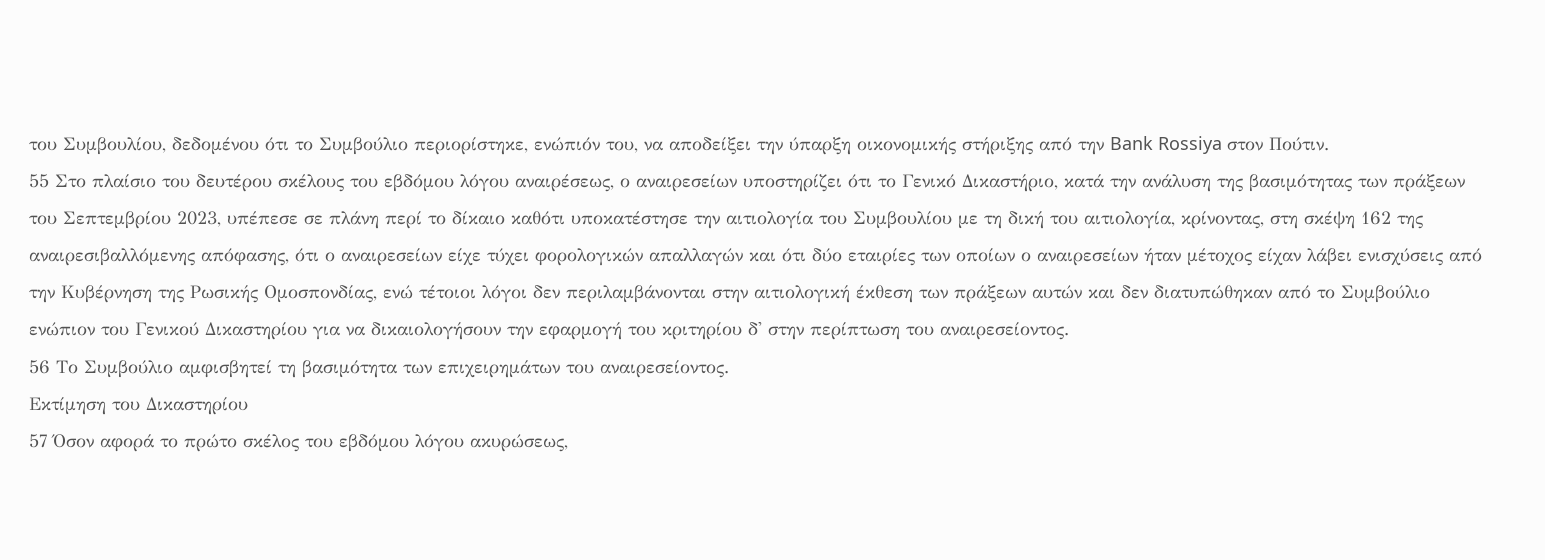του Συμβουλίου, δεδομένου ότι το Συμβούλιο περιορίστηκε, ενώπιόν του, να αποδείξει την ύπαρξη οικονομικής στήριξης από την Bank Rossiya στον Πούτιν.
55 Στο πλαίσιο του δευτέρου σκέλους του εβδόμου λόγου αναιρέσεως, ο αναιρεσείων υποστηρίζει ότι το Γενικό Δικαστήριο, κατά την ανάλυση της βασιμότητας των πράξεων του Σεπτεμβρίου 2023, υπέπεσε σε πλάνη περί το δίκαιο καθότι υποκατέστησε την αιτιολογία του Συμβουλίου με τη δική του αιτιολογία, κρίνοντας, στη σκέψη 162 της αναιρεσιβαλλόμενης απόφασης, ότι ο αναιρεσείων είχε τύχει φορολογικών απαλλαγών και ότι δύο εταιρίες των οποίων ο αναιρεσείων ήταν μέτοχος είχαν λάβει ενισχύσεις από την Κυβέρνηση της Ρωσικής Ομοσπονδίας, ενώ τέτοιοι λόγοι δεν περιλαμβάνονται στην αιτιολογική έκθεση των πράξεων αυτών και δεν διατυπώθηκαν από το Συμβούλιο ενώπιον του Γενικού Δικαστηρίου για να δικαιολογήσουν την εφαρμογή του κριτηρίου δ' στην περίπτωση του αναιρεσείοντος.
56 Το Συμβούλιο αμφισβητεί τη βασιμότητα των επιχειρημάτων του αναιρεσείοντος.
Εκτίμηση του Δικαστηρίου
57 Όσον αφορά το πρώτο σκέλος του εβδόμου λόγου ακυρώσεως,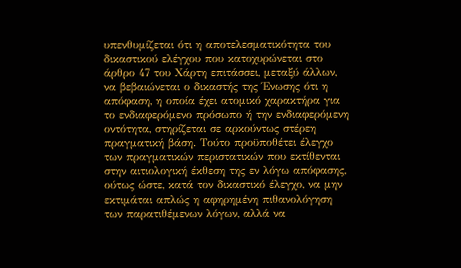υπενθυμίζεται ότι η αποτελεσματικότητα του δικαστικού ελέγχου που κατοχυρώνεται στο άρθρο 47 του Χάρτη επιτάσσει, μεταξύ άλλων, να βεβαιώνεται ο δικαστής της Ένωσης ότι η απόφαση, η οποία έχει ατομικό χαρακτήρα για το ενδιαφερόμενο πρόσωπο ή την ενδιαφερόμενη οντότητα, στηρίζεται σε αρκούντως στέρεη πραγματική βάση. Τούτο προϋποθέτει έλεγχο των πραγματικών περιστατικών που εκτίθενται στην αιτιολογική έκθεση της εν λόγω απόφασης, ούτως ώστε, κατά τον δικαστικό έλεγχο, να μην εκτιμάται απλώς η αφηρημένη πιθανολόγηση των παρατιθέμενων λόγων, αλλά να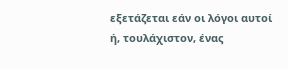εξετάζεται εάν οι λόγοι αυτοί ή, τουλάχιστον, ένας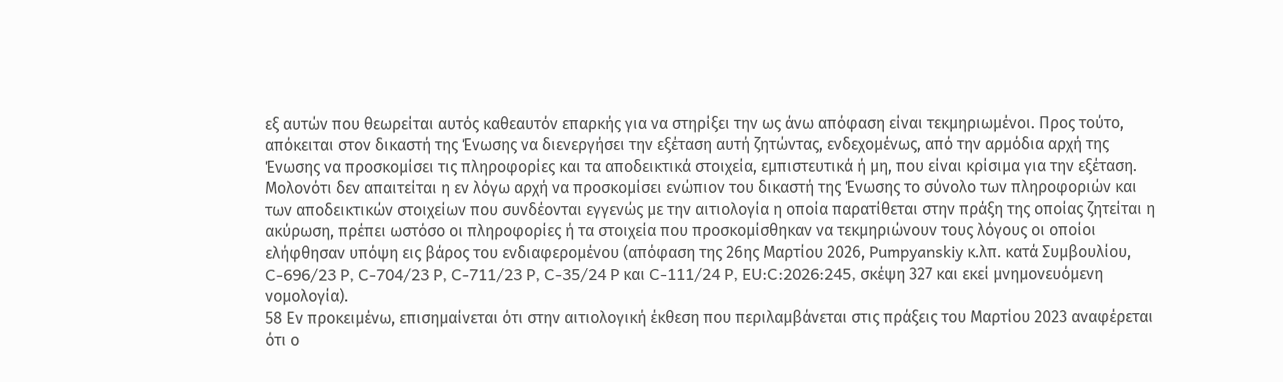εξ αυτών που θεωρείται αυτός καθεαυτόν επαρκής για να στηρίξει την ως άνω απόφαση είναι τεκμηριωμένοι. Προς τούτο, απόκειται στον δικαστή της Ένωσης να διενεργήσει την εξέταση αυτή ζητώντας, ενδεχομένως, από την αρμόδια αρχή της Ένωσης να προσκομίσει τις πληροφορίες και τα αποδεικτικά στοιχεία, εμπιστευτικά ή μη, που είναι κρίσιμα για την εξέταση. Μολονότι δεν απαιτείται η εν λόγω αρχή να προσκομίσει ενώπιον του δικαστή της Ένωσης το σύνολο των πληροφοριών και των αποδεικτικών στοιχείων που συνδέονται εγγενώς με την αιτιολογία η οποία παρατίθεται στην πράξη της οποίας ζητείται η ακύρωση, πρέπει ωστόσο οι πληροφορίες ή τα στοιχεία που προσκομίσθηκαν να τεκμηριώνουν τους λόγους οι οποίοι ελήφθησαν υπόψη εις βάρος του ενδιαφερομένου (απόφαση της 26ης Μαρτίου 2026, Pumpyanskiy κ.λπ. κατά Συμβουλίου, C-696/23 P, C-704/23 P, C-711/23 P, C-35/24 P και C-111/24 P, EU:C:2026:245, σκέψη 327 και εκεί μνημονευόμενη νομολογία).
58 Εν προκειμένω, επισημαίνεται ότι στην αιτιολογική έκθεση που περιλαμβάνεται στις πράξεις του Μαρτίου 2023 αναφέρεται ότι ο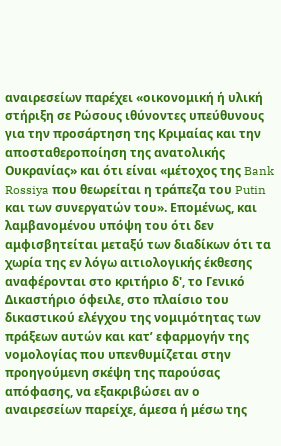αναιρεσείων παρέχει «οικονομική ή υλική στήριξη σε Ρώσους ιθύνοντες υπεύθυνους για την προσάρτηση της Κριμαίας και την αποσταθεροποίηση της ανατολικής Ουκρανίας» και ότι είναι «μέτοχος της Bank Rossiya που θεωρείται η τράπεζα του Putin και των συνεργατών του». Επομένως, και λαμβανομένου υπόψη του ότι δεν αμφισβητείται μεταξύ των διαδίκων ότι τα χωρία της εν λόγω αιτιολογικής έκθεσης αναφέρονται στο κριτήριο δ', το Γενικό Δικαστήριο όφειλε, στο πλαίσιο του δικαστικού ελέγχου της νομιμότητας των πράξεων αυτών και κατ’ εφαρμογήν της νομολογίας που υπενθυμίζεται στην προηγούμενη σκέψη της παρούσας απόφασης, να εξακριβώσει αν ο αναιρεσείων παρείχε, άμεσα ή μέσω της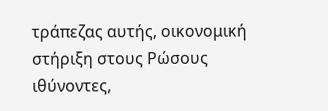τράπεζας αυτής, οικονομική στήριξη στους Ρώσους ιθύνοντες,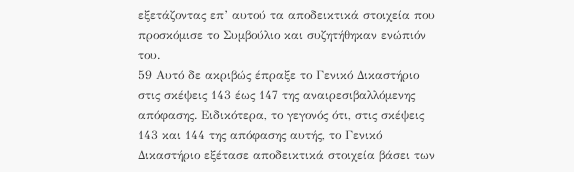εξετάζοντας επ’ αυτού τα αποδεικτικά στοιχεία που προσκόμισε το Συμβούλιο και συζητήθηκαν ενώπιόν του.
59 Αυτό δε ακριβώς έπραξε το Γενικό Δικαστήριο στις σκέψεις 143 έως 147 της αναιρεσιβαλλόμενης απόφασης. Ειδικότερα, το γεγονός ότι, στις σκέψεις 143 και 144 της απόφασης αυτής, το Γενικό Δικαστήριο εξέτασε αποδεικτικά στοιχεία βάσει των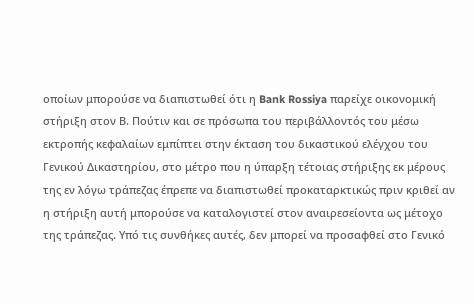οποίων μπορούσε να διαπιστωθεί ότι η Bank Rossiya παρείχε οικονομική στήριξη στον Β. Πούτιν και σε πρόσωπα του περιβάλλοντός του μέσω εκτροπής κεφαλαίων εμπίπτει στην έκταση του δικαστικού ελέγχου του Γενικού Δικαστηρίου, στο μέτρο που η ύπαρξη τέτοιας στήριξης εκ μέρους της εν λόγω τράπεζας έπρεπε να διαπιστωθεί προκαταρκτικώς πριν κριθεί αν η στήριξη αυτή μπορούσε να καταλογιστεί στον αναιρεσείοντα ως μέτοχο της τράπεζας. Υπό τις συνθήκες αυτές, δεν μπορεί να προσαφθεί στο Γενικό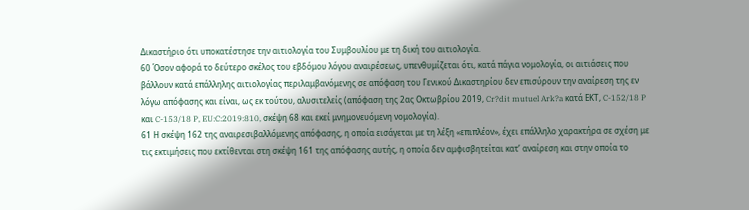Δικαστήριο ότι υποκατέστησε την αιτιολογία του Συμβουλίου με τη δική του αιτιολογία.
60 Όσον αφορά το δεύτερο σκέλος του εβδόμου λόγου αναιρέσεως, υπενθυμίζεται ότι, κατά πάγια νομολογία, οι αιτιάσεις που βάλλουν κατά επάλληλης αιτιολογίας περιλαμβανόμενης σε απόφαση του Γενικού Δικαστηρίου δεν επισύρουν την αναίρεση της εν λόγω απόφασης και είναι, ως εκ τούτου, αλυσιτελείς (απόφαση της 2ας Οκτωβρίου 2019, Cr?dit mutuel Ark?a κατά ΕΚΤ, C-152/18 P και C-153/18 P, EU:C:2019:810, σκέψη 68 και εκεί μνημονευόμενη νομολογία).
61 Η σκέψη 162 της αναιρεσιβαλλόμενης απόφασης, η οποία εισάγεται με τη λέξη «επιπλέον», έχει επάλληλο χαρακτήρα σε σχέση με τις εκτιμήσεις που εκτίθενται στη σκέψη 161 της απόφασης αυτής, η οποία δεν αμφισβητείται κατ’ αναίρεση και στην οποία το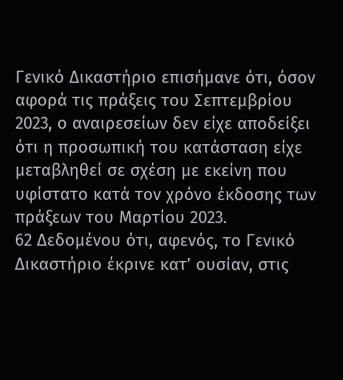Γενικό Δικαστήριο επισήμανε ότι, όσον αφορά τις πράξεις του Σεπτεμβρίου 2023, ο αναιρεσείων δεν είχε αποδείξει ότι η προσωπική του κατάσταση είχε μεταβληθεί σε σχέση με εκείνη που υφίστατο κατά τον χρόνο έκδοσης των πράξεων του Μαρτίου 2023.
62 Δεδομένου ότι, αφενός, το Γενικό Δικαστήριο έκρινε κατ’ ουσίαν, στις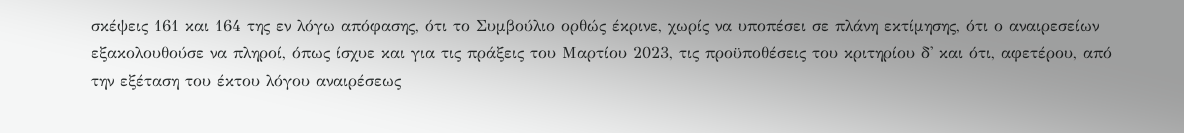σκέψεις 161 και 164 της εν λόγω απόφασης, ότι το Συμβούλιο ορθώς έκρινε, χωρίς να υποπέσει σε πλάνη εκτίμησης, ότι ο αναιρεσείων εξακολουθούσε να πληροί, όπως ίσχυε και για τις πράξεις του Μαρτίου 2023, τις προϋποθέσεις του κριτηρίου δ' και ότι, αφετέρου, από την εξέταση του έκτου λόγου αναιρέσεως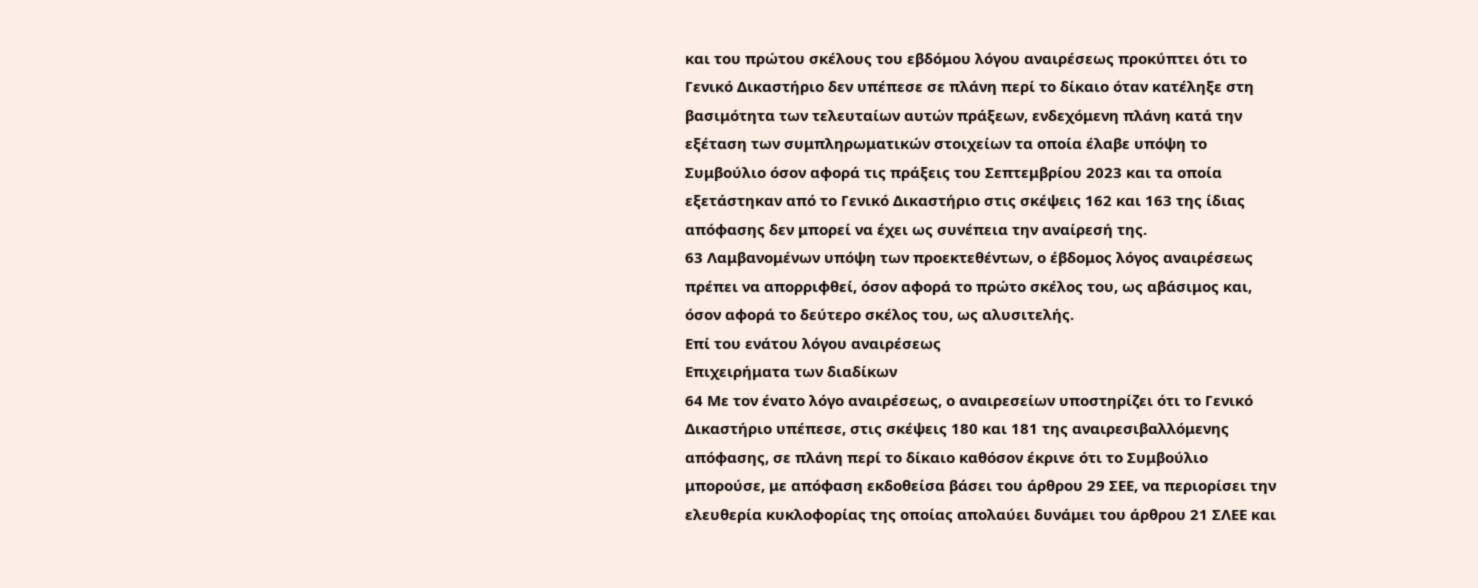και του πρώτου σκέλους του εβδόμου λόγου αναιρέσεως προκύπτει ότι το Γενικό Δικαστήριο δεν υπέπεσε σε πλάνη περί το δίκαιο όταν κατέληξε στη βασιμότητα των τελευταίων αυτών πράξεων, ενδεχόμενη πλάνη κατά την εξέταση των συμπληρωματικών στοιχείων τα οποία έλαβε υπόψη το Συμβούλιο όσον αφορά τις πράξεις του Σεπτεμβρίου 2023 και τα οποία εξετάστηκαν από το Γενικό Δικαστήριο στις σκέψεις 162 και 163 της ίδιας απόφασης δεν μπορεί να έχει ως συνέπεια την αναίρεσή της.
63 Λαμβανομένων υπόψη των προεκτεθέντων, ο έβδομος λόγος αναιρέσεως πρέπει να απορριφθεί, όσον αφορά το πρώτο σκέλος του, ως αβάσιμος και, όσον αφορά το δεύτερο σκέλος του, ως αλυσιτελής.
Επί του ενάτου λόγου αναιρέσεως
Επιχειρήματα των διαδίκων
64 Με τον ένατο λόγο αναιρέσεως, ο αναιρεσείων υποστηρίζει ότι το Γενικό Δικαστήριο υπέπεσε, στις σκέψεις 180 και 181 της αναιρεσιβαλλόμενης απόφασης, σε πλάνη περί το δίκαιο καθόσον έκρινε ότι το Συμβούλιο μπορούσε, με απόφαση εκδοθείσα βάσει του άρθρου 29 ΣΕΕ, να περιορίσει την ελευθερία κυκλοφορίας της οποίας απολαύει δυνάμει του άρθρου 21 ΣΛΕΕ και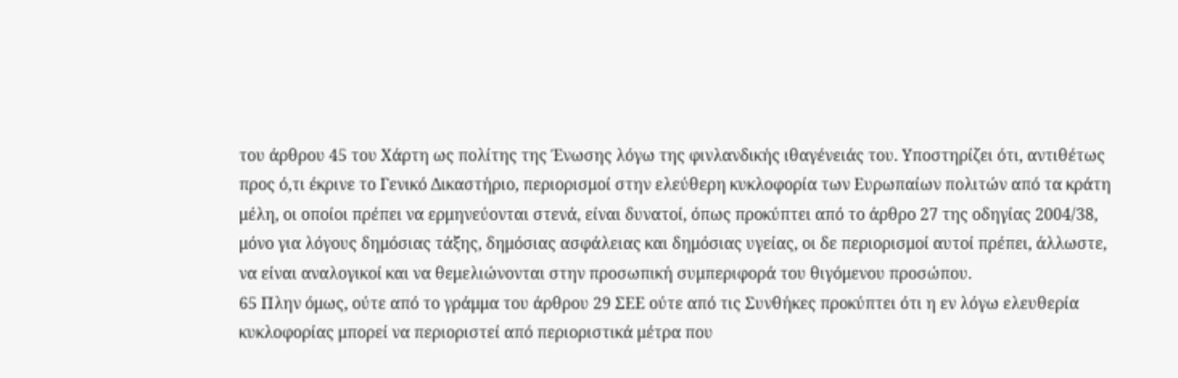του άρθρου 45 του Χάρτη ως πολίτης της Ένωσης λόγω της φινλανδικής ιθαγένειάς του. Υποστηρίζει ότι, αντιθέτως προς ό,τι έκρινε το Γενικό Δικαστήριο, περιορισμοί στην ελεύθερη κυκλοφορία των Ευρωπαίων πολιτών από τα κράτη μέλη, οι οποίοι πρέπει να ερμηνεύονται στενά, είναι δυνατοί, όπως προκύπτει από το άρθρο 27 της οδηγίας 2004/38, μόνο για λόγους δημόσιας τάξης, δημόσιας ασφάλειας και δημόσιας υγείας, οι δε περιορισμοί αυτοί πρέπει, άλλωστε, να είναι αναλογικοί και να θεμελιώνονται στην προσωπική συμπεριφορά του θιγόμενου προσώπου.
65 Πλην όμως, ούτε από το γράμμα του άρθρου 29 ΣΕΕ ούτε από τις Συνθήκες προκύπτει ότι η εν λόγω ελευθερία κυκλοφορίας μπορεί να περιοριστεί από περιοριστικά μέτρα που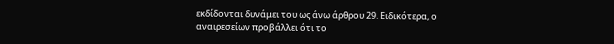εκδίδονται δυνάμει του ως άνω άρθρου 29. Ειδικότερα, ο αναιρεσείων προβάλλει ότι το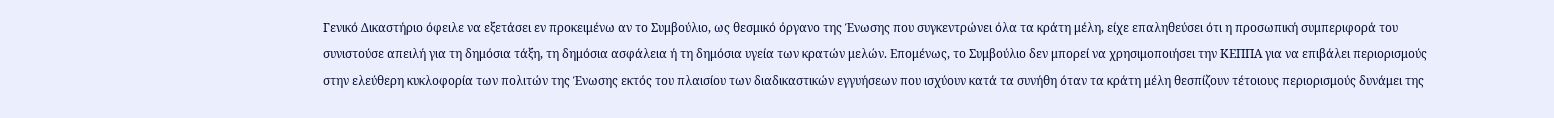Γενικό Δικαστήριο όφειλε να εξετάσει εν προκειμένω αν το Συμβούλιο, ως θεσμικό όργανο της Ένωσης που συγκεντρώνει όλα τα κράτη μέλη, είχε επαληθεύσει ότι η προσωπική συμπεριφορά του συνιστούσε απειλή για τη δημόσια τάξη, τη δημόσια ασφάλεια ή τη δημόσια υγεία των κρατών μελών. Επομένως, το Συμβούλιο δεν μπορεί να χρησιμοποιήσει την ΚΕΠΠΑ για να επιβάλει περιορισμούς στην ελεύθερη κυκλοφορία των πολιτών της Ένωσης εκτός του πλαισίου των διαδικαστικών εγγυήσεων που ισχύουν κατά τα συνήθη όταν τα κράτη μέλη θεσπίζουν τέτοιους περιορισμούς δυνάμει της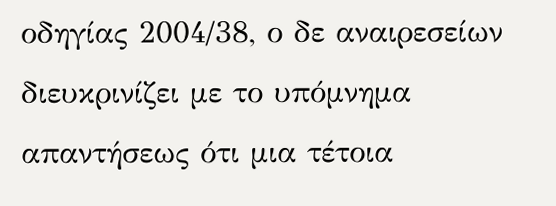οδηγίας 2004/38, ο δε αναιρεσείων διευκρινίζει με το υπόμνημα απαντήσεως ότι μια τέτοια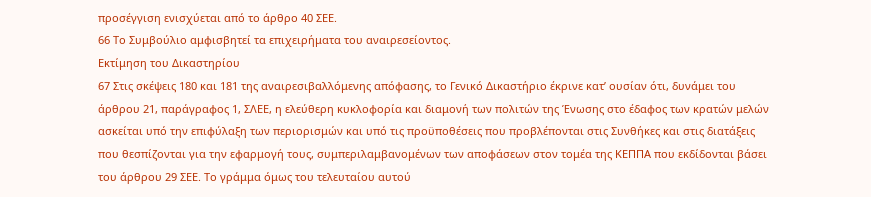προσέγγιση ενισχύεται από το άρθρο 40 ΣΕΕ.
66 Το Συμβούλιο αμφισβητεί τα επιχειρήματα του αναιρεσείοντος.
Εκτίμηση του Δικαστηρίου
67 Στις σκέψεις 180 και 181 της αναιρεσιβαλλόμενης απόφασης, το Γενικό Δικαστήριο έκρινε κατ’ ουσίαν ότι, δυνάμει του άρθρου 21, παράγραφος 1, ΣΛΕΕ, η ελεύθερη κυκλοφορία και διαμονή των πολιτών της Ένωσης στο έδαφος των κρατών μελών ασκείται υπό την επιφύλαξη των περιορισμών και υπό τις προϋποθέσεις που προβλέπονται στις Συνθήκες και στις διατάξεις που θεσπίζονται για την εφαρμογή τους, συμπεριλαμβανομένων των αποφάσεων στον τομέα της ΚΕΠΠΑ που εκδίδονται βάσει του άρθρου 29 ΣΕΕ. Το γράμμα όμως του τελευταίου αυτού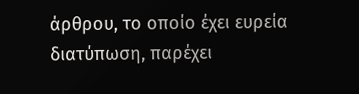άρθρου, το οποίο έχει ευρεία διατύπωση, παρέχει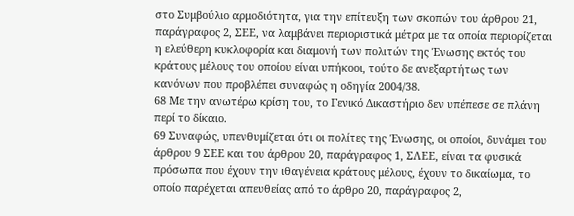στο Συμβούλιο αρμοδιότητα, για την επίτευξη των σκοπών του άρθρου 21, παράγραφος 2, ΣΕΕ, να λαμβάνει περιοριστικά μέτρα με τα οποία περιορίζεται η ελεύθερη κυκλοφορία και διαμονή των πολιτών της Ένωσης εκτός του κράτους μέλους του οποίου είναι υπήκοοι, τούτο δε ανεξαρτήτως των κανόνων που προβλέπει συναφώς η οδηγία 2004/38.
68 Με την ανωτέρω κρίση του, το Γενικό Δικαστήριο δεν υπέπεσε σε πλάνη περί το δίκαιο.
69 Συναφώς, υπενθυμίζεται ότι οι πολίτες της Ένωσης, οι οποίοι, δυνάμει του άρθρου 9 ΣΕΕ και του άρθρου 20, παράγραφος 1, ΣΛΕΕ, είναι τα φυσικά πρόσωπα που έχουν την ιθαγένεια κράτους μέλους, έχουν το δικαίωμα, το οποίο παρέχεται απευθείας από το άρθρο 20, παράγραφος 2,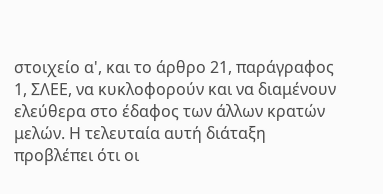στοιχείο α', και το άρθρο 21, παράγραφος 1, ΣΛΕΕ, να κυκλοφορούν και να διαμένουν ελεύθερα στο έδαφος των άλλων κρατών μελών. Η τελευταία αυτή διάταξη προβλέπει ότι οι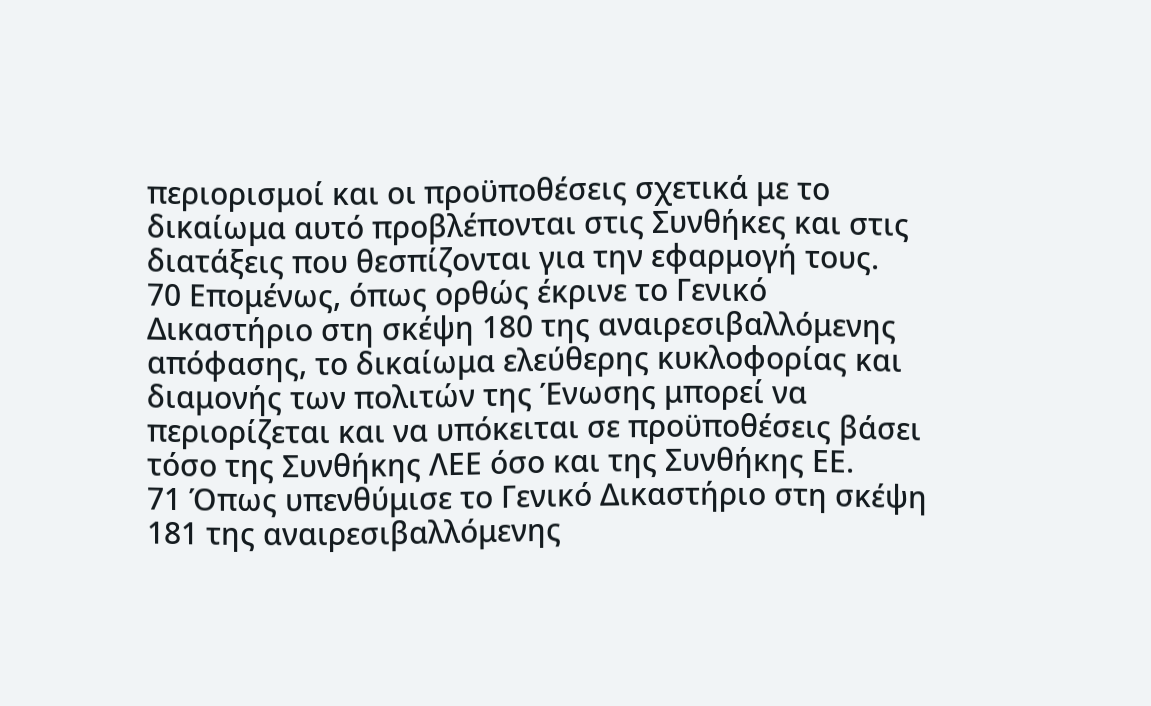περιορισμοί και οι προϋποθέσεις σχετικά με το δικαίωμα αυτό προβλέπονται στις Συνθήκες και στις διατάξεις που θεσπίζονται για την εφαρμογή τους.
70 Επομένως, όπως ορθώς έκρινε το Γενικό Δικαστήριο στη σκέψη 180 της αναιρεσιβαλλόμενης απόφασης, το δικαίωμα ελεύθερης κυκλοφορίας και διαμονής των πολιτών της Ένωσης μπορεί να περιορίζεται και να υπόκειται σε προϋποθέσεις βάσει τόσο της Συνθήκης ΛΕΕ όσο και της Συνθήκης ΕΕ.
71 Όπως υπενθύμισε το Γενικό Δικαστήριο στη σκέψη 181 της αναιρεσιβαλλόμενης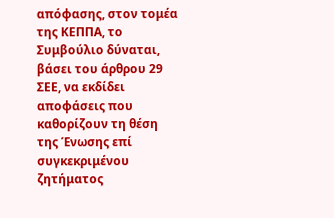απόφασης, στον τομέα της ΚΕΠΠΑ, το Συμβούλιο δύναται, βάσει του άρθρου 29 ΣΕΕ, να εκδίδει αποφάσεις που καθορίζουν τη θέση της Ένωσης επί συγκεκριμένου ζητήματος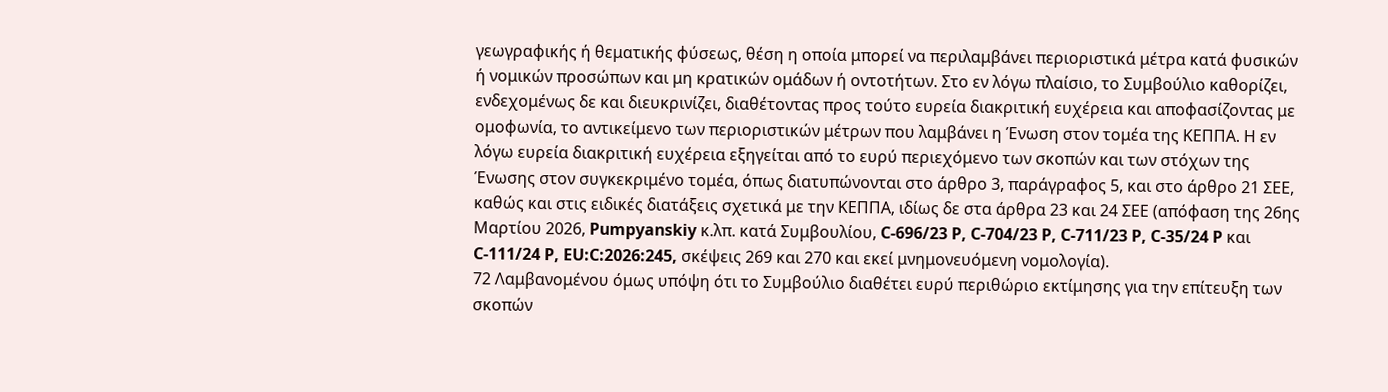γεωγραφικής ή θεματικής φύσεως, θέση η οποία μπορεί να περιλαμβάνει περιοριστικά μέτρα κατά φυσικών ή νομικών προσώπων και μη κρατικών ομάδων ή οντοτήτων. Στο εν λόγω πλαίσιο, το Συμβούλιο καθορίζει, ενδεχομένως δε και διευκρινίζει, διαθέτοντας προς τούτο ευρεία διακριτική ευχέρεια και αποφασίζοντας με ομοφωνία, το αντικείμενο των περιοριστικών μέτρων που λαμβάνει η Ένωση στον τομέα της ΚΕΠΠΑ. Η εν λόγω ευρεία διακριτική ευχέρεια εξηγείται από το ευρύ περιεχόμενο των σκοπών και των στόχων της Ένωσης στον συγκεκριμένο τομέα, όπως διατυπώνονται στο άρθρο 3, παράγραφος 5, και στο άρθρο 21 ΣΕΕ, καθώς και στις ειδικές διατάξεις σχετικά με την ΚΕΠΠΑ, ιδίως δε στα άρθρα 23 και 24 ΣΕΕ (απόφαση της 26ης Μαρτίου 2026, Pumpyanskiy κ.λπ. κατά Συμβουλίου, C-696/23 P, C-704/23 P, C-711/23 P, C-35/24 P και C-111/24 P, EU:C:2026:245, σκέψεις 269 και 270 και εκεί μνημονευόμενη νομολογία).
72 Λαμβανομένου όμως υπόψη ότι το Συμβούλιο διαθέτει ευρύ περιθώριο εκτίμησης για την επίτευξη των σκοπών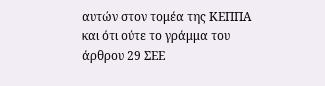αυτών στον τομέα της ΚΕΠΠΑ και ότι ούτε το γράμμα του άρθρου 29 ΣΕΕ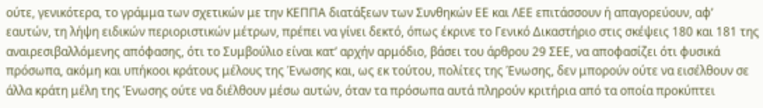ούτε, γενικότερα, το γράμμα των σχετικών με την ΚΕΠΠΑ διατάξεων των Συνθηκών ΕΕ και ΛΕΕ επιτάσσουν ή απαγορεύουν, αφ’ εαυτών, τη λήψη ειδικών περιοριστικών μέτρων, πρέπει να γίνει δεκτό, όπως έκρινε το Γενικό Δικαστήριο στις σκέψεις 180 και 181 της αναιρεσιβαλλόμενης απόφασης, ότι το Συμβούλιο είναι κατ’ αρχήν αρμόδιο, βάσει του άρθρου 29 ΣΕΕ, να αποφασίζει ότι φυσικά πρόσωπα, ακόμη και υπήκοοι κράτους μέλους της Ένωσης και, ως εκ τούτου, πολίτες της Ένωσης, δεν μπορούν ούτε να εισέλθουν σε άλλα κράτη μέλη της Ένωσης ούτε να διέλθουν μέσω αυτών, όταν τα πρόσωπα αυτά πληρούν κριτήρια από τα οποία προκύπτει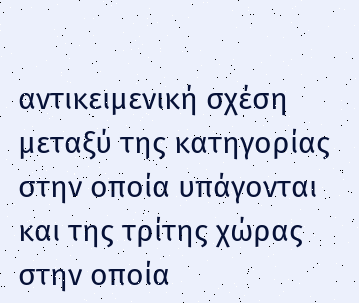αντικειμενική σχέση μεταξύ της κατηγορίας στην οποία υπάγονται και της τρίτης χώρας στην οποία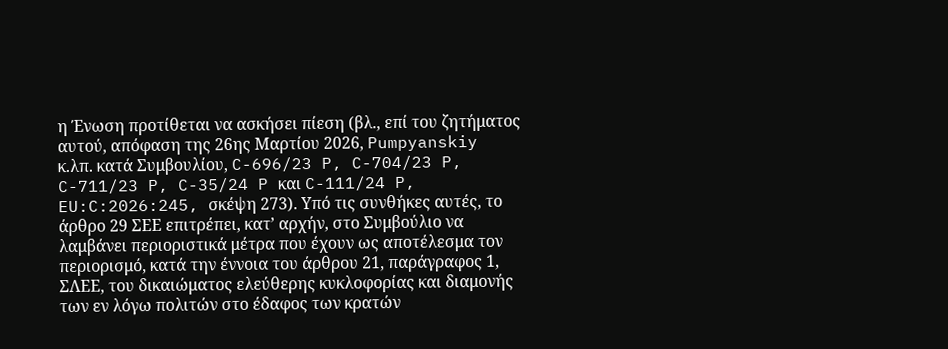η Ένωση προτίθεται να ασκήσει πίεση (βλ., επί του ζητήματος αυτού, απόφαση της 26ης Μαρτίου 2026, Pumpyanskiy κ.λπ. κατά Συμβουλίου, C-696/23 P, C-704/23 P, C-711/23 P, C-35/24 P και C-111/24 P, EU:C:2026:245, σκέψη 273). Υπό τις συνθήκες αυτές, το άρθρο 29 ΣΕΕ επιτρέπει, κατ’ αρχήν, στο Συμβούλιο να λαμβάνει περιοριστικά μέτρα που έχουν ως αποτέλεσμα τον περιορισμό, κατά την έννοια του άρθρου 21, παράγραφος 1, ΣΛΕΕ, του δικαιώματος ελεύθερης κυκλοφορίας και διαμονής των εν λόγω πολιτών στο έδαφος των κρατών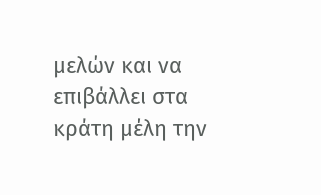μελών και να επιβάλλει στα κράτη μέλη την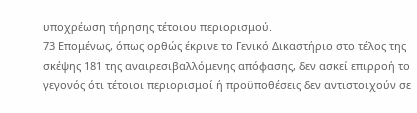υποχρέωση τήρησης τέτοιου περιορισμού.
73 Επομένως, όπως ορθώς έκρινε το Γενικό Δικαστήριο στο τέλος της σκέψης 181 της αναιρεσιβαλλόμενης απόφασης, δεν ασκεί επιρροή το γεγονός ότι τέτοιοι περιορισμοί ή προϋποθέσεις δεν αντιστοιχούν σε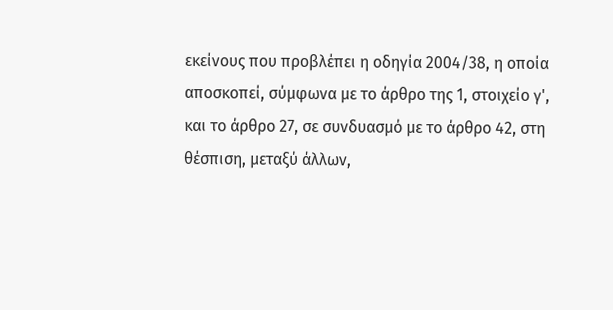εκείνους που προβλέπει η οδηγία 2004/38, η οποία αποσκοπεί, σύμφωνα με το άρθρο της 1, στοιχείο γ', και το άρθρο 27, σε συνδυασμό με το άρθρο 42, στη θέσπιση, μεταξύ άλλων,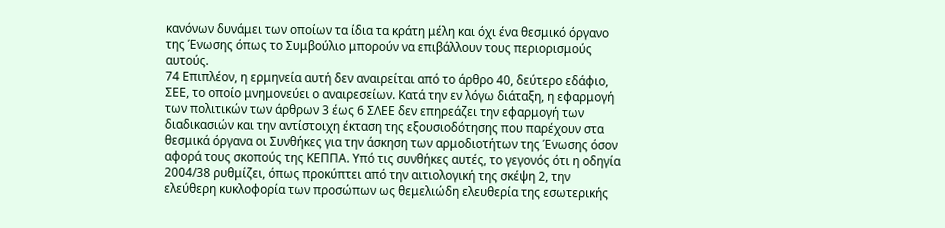κανόνων δυνάμει των οποίων τα ίδια τα κράτη μέλη και όχι ένα θεσμικό όργανο της Ένωσης όπως το Συμβούλιο μπορούν να επιβάλλουν τους περιορισμούς αυτούς.
74 Επιπλέον, η ερμηνεία αυτή δεν αναιρείται από το άρθρο 40, δεύτερο εδάφιο, ΣΕΕ, το οποίο μνημονεύει ο αναιρεσείων. Κατά την εν λόγω διάταξη, η εφαρμογή των πολιτικών των άρθρων 3 έως 6 ΣΛΕΕ δεν επηρεάζει την εφαρμογή των διαδικασιών και την αντίστοιχη έκταση της εξουσιοδότησης που παρέχουν στα θεσμικά όργανα οι Συνθήκες για την άσκηση των αρμοδιοτήτων της Ένωσης όσον αφορά τους σκοπούς της ΚΕΠΠΑ. Υπό τις συνθήκες αυτές, το γεγονός ότι η οδηγία 2004/38 ρυθμίζει, όπως προκύπτει από την αιτιολογική της σκέψη 2, την ελεύθερη κυκλοφορία των προσώπων ως θεμελιώδη ελευθερία της εσωτερικής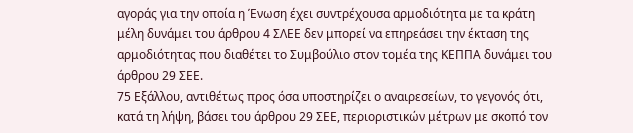αγοράς για την οποία η Ένωση έχει συντρέχουσα αρμοδιότητα με τα κράτη μέλη δυνάμει του άρθρου 4 ΣΛΕΕ δεν μπορεί να επηρεάσει την έκταση της αρμοδιότητας που διαθέτει το Συμβούλιο στον τομέα της ΚΕΠΠΑ δυνάμει του άρθρου 29 ΣΕΕ.
75 Εξάλλου, αντιθέτως προς όσα υποστηρίζει ο αναιρεσείων, το γεγονός ότι, κατά τη λήψη, βάσει του άρθρου 29 ΣΕΕ, περιοριστικών μέτρων με σκοπό τον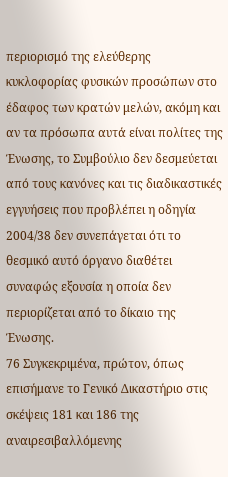περιορισμό της ελεύθερης κυκλοφορίας φυσικών προσώπων στο έδαφος των κρατών μελών, ακόμη και αν τα πρόσωπα αυτά είναι πολίτες της Ένωσης, το Συμβούλιο δεν δεσμεύεται από τους κανόνες και τις διαδικαστικές εγγυήσεις που προβλέπει η οδηγία 2004/38 δεν συνεπάγεται ότι το θεσμικό αυτό όργανο διαθέτει συναφώς εξουσία η οποία δεν περιορίζεται από το δίκαιο της Ένωσης.
76 Συγκεκριμένα, πρώτον, όπως επισήμανε το Γενικό Δικαστήριο στις σκέψεις 181 και 186 της αναιρεσιβαλλόμενης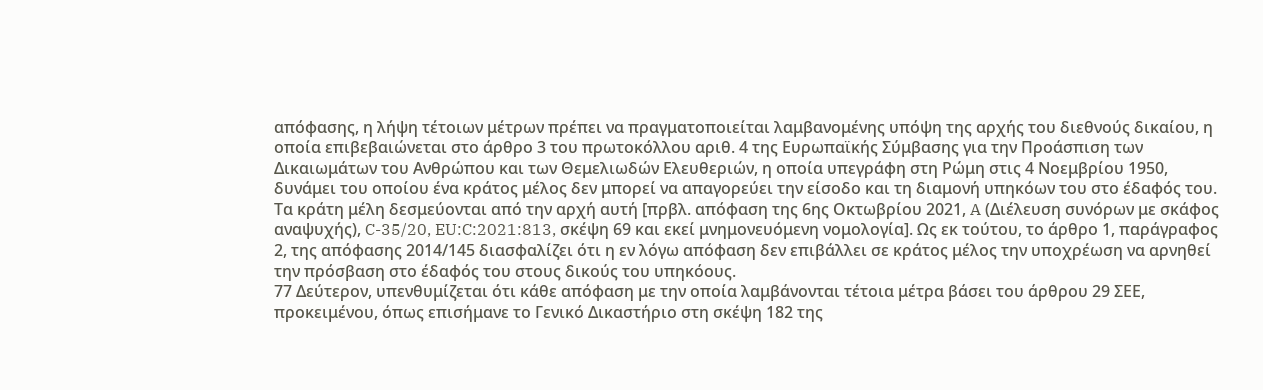απόφασης, η λήψη τέτοιων μέτρων πρέπει να πραγματοποιείται λαμβανομένης υπόψη της αρχής του διεθνούς δικαίου, η οποία επιβεβαιώνεται στο άρθρο 3 του πρωτοκόλλου αριθ. 4 της Ευρωπαϊκής Σύμβασης για την Προάσπιση των Δικαιωμάτων του Ανθρώπου και των Θεμελιωδών Ελευθεριών, η οποία υπεγράφη στη Ρώμη στις 4 Νοεμβρίου 1950, δυνάμει του οποίου ένα κράτος μέλος δεν μπορεί να απαγορεύει την είσοδο και τη διαμονή υπηκόων του στο έδαφός του. Τα κράτη μέλη δεσμεύονται από την αρχή αυτή [πρβλ. απόφαση της 6ης Οκτωβρίου 2021, A (Διέλευση συνόρων με σκάφος αναψυχής), C-35/20, EU:C:2021:813, σκέψη 69 και εκεί μνημονευόμενη νομολογία]. Ως εκ τούτου, το άρθρο 1, παράγραφος 2, της απόφασης 2014/145 διασφαλίζει ότι η εν λόγω απόφαση δεν επιβάλλει σε κράτος μέλος την υποχρέωση να αρνηθεί την πρόσβαση στο έδαφός του στους δικούς του υπηκόους.
77 Δεύτερον, υπενθυμίζεται ότι κάθε απόφαση με την οποία λαμβάνονται τέτοια μέτρα βάσει του άρθρου 29 ΣΕΕ, προκειμένου, όπως επισήμανε το Γενικό Δικαστήριο στη σκέψη 182 της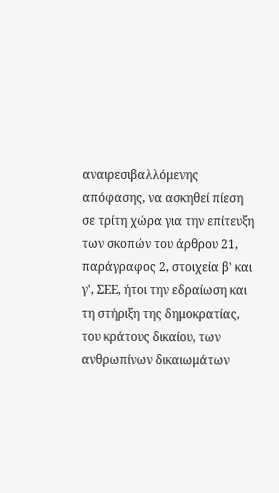αναιρεσιβαλλόμενης απόφασης, να ασκηθεί πίεση σε τρίτη χώρα για την επίτευξη των σκοπών του άρθρου 21, παράγραφος 2, στοιχεία β' και γ', ΣΕΕ, ήτοι την εδραίωση και τη στήριξη της δημοκρατίας, του κράτους δικαίου, των ανθρωπίνων δικαιωμάτων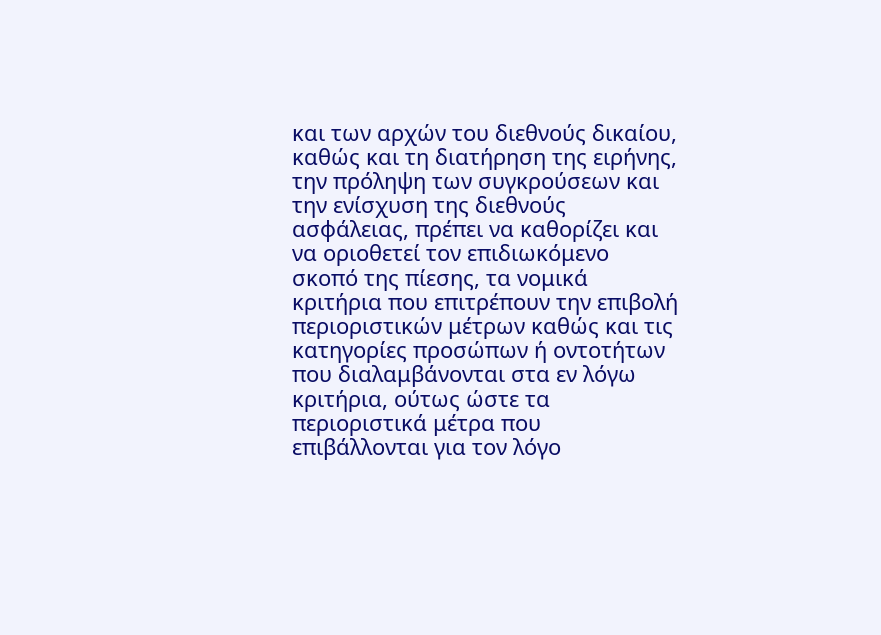και των αρχών του διεθνούς δικαίου, καθώς και τη διατήρηση της ειρήνης, την πρόληψη των συγκρούσεων και την ενίσχυση της διεθνούς ασφάλειας, πρέπει να καθορίζει και να οριοθετεί τον επιδιωκόμενο σκοπό της πίεσης, τα νομικά κριτήρια που επιτρέπουν την επιβολή περιοριστικών μέτρων καθώς και τις κατηγορίες προσώπων ή οντοτήτων που διαλαμβάνονται στα εν λόγω κριτήρια, ούτως ώστε τα περιοριστικά μέτρα που επιβάλλονται για τον λόγο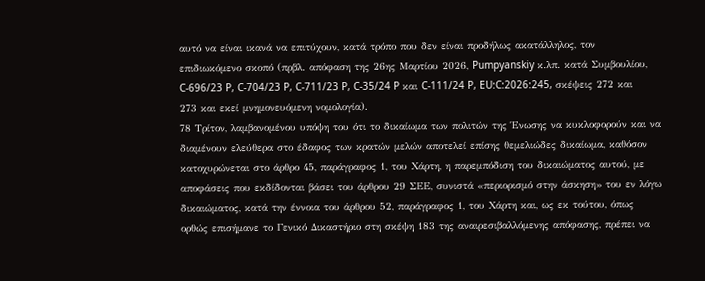αυτό να είναι ικανά να επιτύχουν, κατά τρόπο που δεν είναι προδήλως ακατάλληλος, τον επιδιωκόμενο σκοπό (πρβλ. απόφαση της 26ης Μαρτίου 2026, Pumpyanskiy κ.λπ. κατά Συμβουλίου, C-696/23 P, C-704/23 P, C-711/23 P, C-35/24 P και C-111/24 P, EU:C:2026:245, σκέψεις 272 και 273 και εκεί μνημονευόμενη νομολογία).
78 Τρίτον, λαμβανομένου υπόψη του ότι το δικαίωμα των πολιτών της Ένωσης να κυκλοφορούν και να διαμένουν ελεύθερα στο έδαφος των κρατών μελών αποτελεί επίσης θεμελιώδες δικαίωμα, καθόσον κατοχυρώνεται στο άρθρο 45, παράγραφος 1, του Χάρτη, η παρεμπόδιση του δικαιώματος αυτού, με αποφάσεις που εκδίδονται βάσει του άρθρου 29 ΣΕΕ, συνιστά «περιορισμό στην άσκηση» του εν λόγω δικαιώματος, κατά την έννοια του άρθρου 52, παράγραφος 1, του Χάρτη και, ως εκ τούτου, όπως ορθώς επισήμανε το Γενικό Δικαστήριο στη σκέψη 183 της αναιρεσιβαλλόμενης απόφασης, πρέπει να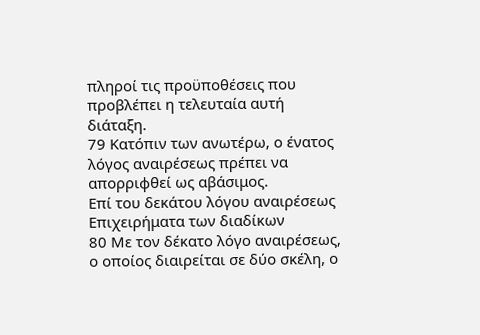πληροί τις προϋποθέσεις που προβλέπει η τελευταία αυτή διάταξη.
79 Κατόπιν των ανωτέρω, ο ένατος λόγος αναιρέσεως πρέπει να απορριφθεί ως αβάσιμος.
Επί του δεκάτου λόγου αναιρέσεως
Επιχειρήματα των διαδίκων
80 Με τον δέκατο λόγο αναιρέσεως, ο οποίος διαιρείται σε δύο σκέλη, ο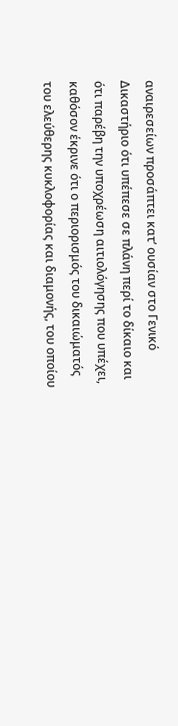αναιρεσείων προσάπτει κατ’ ουσίαν στο Γενικό Δικαστήριο ότι υπέπεσε σε πλάνη περί το δίκαιο και ότι παρέβη την υποχρέωση αιτιολόγησης που υπέχει, καθόσον έκρινε ότι ο περιορισμός του δικαιώματός του ελεύθερης κυκλοφορίας και διαμονής, του οποίου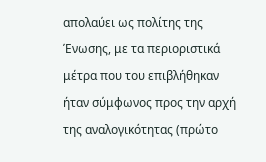απολαύει ως πολίτης της Ένωσης, με τα περιοριστικά μέτρα που του επιβλήθηκαν ήταν σύμφωνος προς την αρχή της αναλογικότητας (πρώτο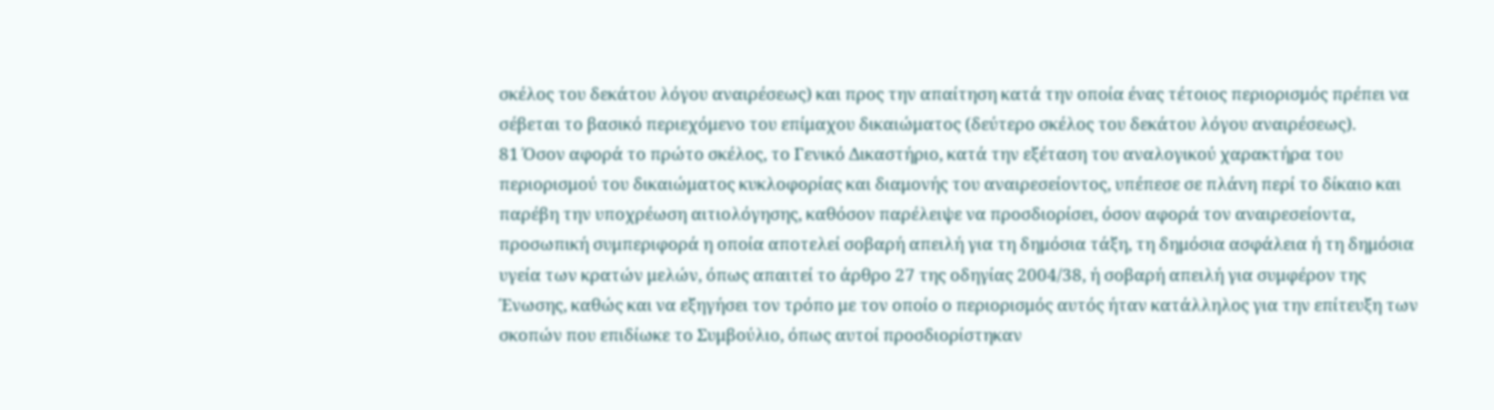σκέλος του δεκάτου λόγου αναιρέσεως) και προς την απαίτηση κατά την οποία ένας τέτοιος περιορισμός πρέπει να σέβεται το βασικό περιεχόμενο του επίμαχου δικαιώματος (δεύτερο σκέλος του δεκάτου λόγου αναιρέσεως).
81 Όσον αφορά το πρώτο σκέλος, το Γενικό Δικαστήριο, κατά την εξέταση του αναλογικού χαρακτήρα του περιορισμού του δικαιώματος κυκλοφορίας και διαμονής του αναιρεσείοντος, υπέπεσε σε πλάνη περί το δίκαιο και παρέβη την υποχρέωση αιτιολόγησης, καθόσον παρέλειψε να προσδιορίσει, όσον αφορά τον αναιρεσείοντα, προσωπική συμπεριφορά η οποία αποτελεί σοβαρή απειλή για τη δημόσια τάξη, τη δημόσια ασφάλεια ή τη δημόσια υγεία των κρατών μελών, όπως απαιτεί το άρθρο 27 της οδηγίας 2004/38, ή σοβαρή απειλή για συμφέρον της Ένωσης, καθώς και να εξηγήσει τον τρόπο με τον οποίο ο περιορισμός αυτός ήταν κατάλληλος για την επίτευξη των σκοπών που επιδίωκε το Συμβούλιο, όπως αυτοί προσδιορίστηκαν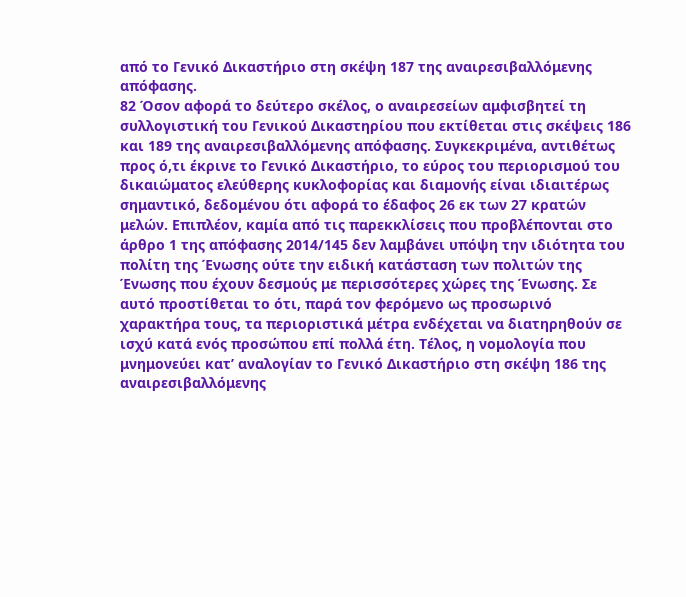από το Γενικό Δικαστήριο στη σκέψη 187 της αναιρεσιβαλλόμενης απόφασης.
82 Όσον αφορά το δεύτερο σκέλος, ο αναιρεσείων αμφισβητεί τη συλλογιστική του Γενικού Δικαστηρίου που εκτίθεται στις σκέψεις 186 και 189 της αναιρεσιβαλλόμενης απόφασης. Συγκεκριμένα, αντιθέτως προς ό,τι έκρινε το Γενικό Δικαστήριο, το εύρος του περιορισμού του δικαιώματος ελεύθερης κυκλοφορίας και διαμονής είναι ιδιαιτέρως σημαντικό, δεδομένου ότι αφορά το έδαφος 26 εκ των 27 κρατών μελών. Επιπλέον, καμία από τις παρεκκλίσεις που προβλέπονται στο άρθρο 1 της απόφασης 2014/145 δεν λαμβάνει υπόψη την ιδιότητα του πολίτη της Ένωσης ούτε την ειδική κατάσταση των πολιτών της Ένωσης που έχουν δεσμούς με περισσότερες χώρες της Ένωσης. Σε αυτό προστίθεται το ότι, παρά τον φερόμενο ως προσωρινό χαρακτήρα τους, τα περιοριστικά μέτρα ενδέχεται να διατηρηθούν σε ισχύ κατά ενός προσώπου επί πολλά έτη. Τέλος, η νομολογία που μνημονεύει κατ’ αναλογίαν το Γενικό Δικαστήριο στη σκέψη 186 της αναιρεσιβαλλόμενης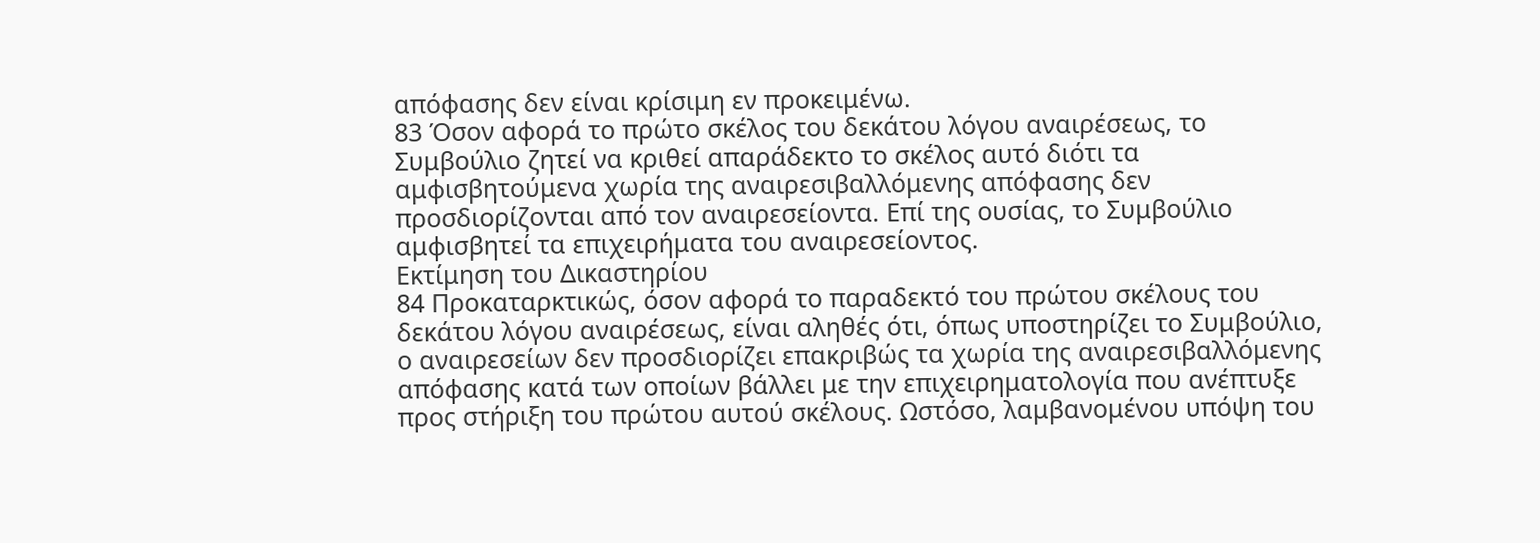απόφασης δεν είναι κρίσιμη εν προκειμένω.
83 Όσον αφορά το πρώτο σκέλος του δεκάτου λόγου αναιρέσεως, το Συμβούλιο ζητεί να κριθεί απαράδεκτο το σκέλος αυτό διότι τα αμφισβητούμενα χωρία της αναιρεσιβαλλόμενης απόφασης δεν προσδιορίζονται από τον αναιρεσείοντα. Επί της ουσίας, το Συμβούλιο αμφισβητεί τα επιχειρήματα του αναιρεσείοντος.
Εκτίμηση του Δικαστηρίου
84 Προκαταρκτικώς, όσον αφορά το παραδεκτό του πρώτου σκέλους του δεκάτου λόγου αναιρέσεως, είναι αληθές ότι, όπως υποστηρίζει το Συμβούλιο, ο αναιρεσείων δεν προσδιορίζει επακριβώς τα χωρία της αναιρεσιβαλλόμενης απόφασης κατά των οποίων βάλλει με την επιχειρηματολογία που ανέπτυξε προς στήριξη του πρώτου αυτού σκέλους. Ωστόσο, λαμβανομένου υπόψη του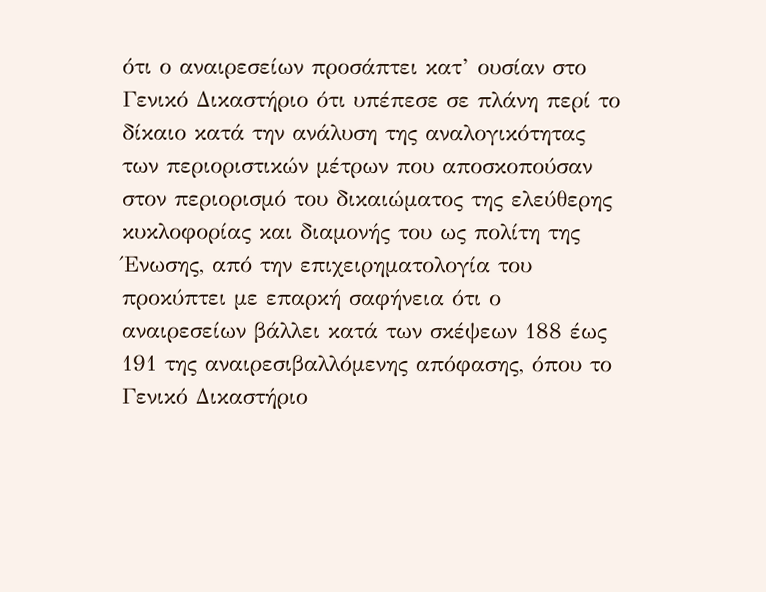ότι ο αναιρεσείων προσάπτει κατ’ ουσίαν στο Γενικό Δικαστήριο ότι υπέπεσε σε πλάνη περί το δίκαιο κατά την ανάλυση της αναλογικότητας των περιοριστικών μέτρων που αποσκοπούσαν στον περιορισμό του δικαιώματος της ελεύθερης κυκλοφορίας και διαμονής του ως πολίτη της Ένωσης, από την επιχειρηματολογία του προκύπτει με επαρκή σαφήνεια ότι ο αναιρεσείων βάλλει κατά των σκέψεων 188 έως 191 της αναιρεσιβαλλόμενης απόφασης, όπου το Γενικό Δικαστήριο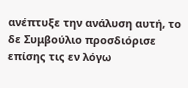ανέπτυξε την ανάλυση αυτή, το δε Συμβούλιο προσδιόρισε επίσης τις εν λόγω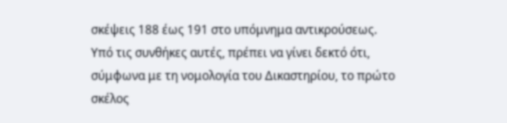σκέψεις 188 έως 191 στο υπόμνημα αντικρούσεως. Υπό τις συνθήκες αυτές, πρέπει να γίνει δεκτό ότι, σύμφωνα με τη νομολογία του Δικαστηρίου, το πρώτο σκέλος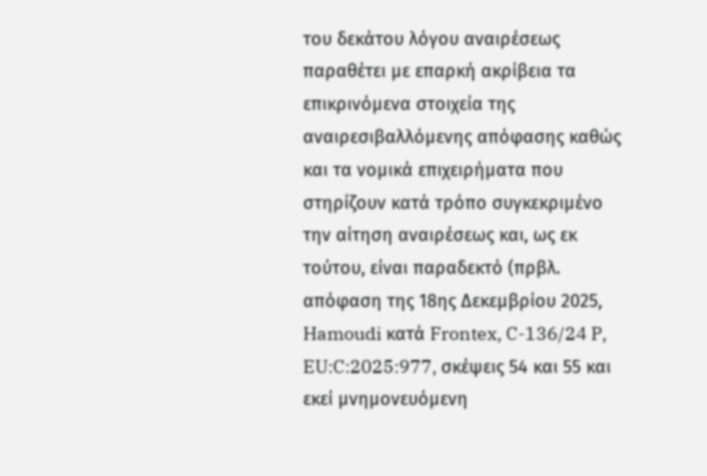του δεκάτου λόγου αναιρέσεως παραθέτει με επαρκή ακρίβεια τα επικρινόμενα στοιχεία της αναιρεσιβαλλόμενης απόφασης καθώς και τα νομικά επιχειρήματα που στηρίζουν κατά τρόπο συγκεκριμένο την αίτηση αναιρέσεως και, ως εκ τούτου, είναι παραδεκτό (πρβλ. απόφαση της 18ης Δεκεμβρίου 2025, Hamoudi κατά Frontex, C-136/24 P, EU:C:2025:977, σκέψεις 54 και 55 και εκεί μνημονευόμενη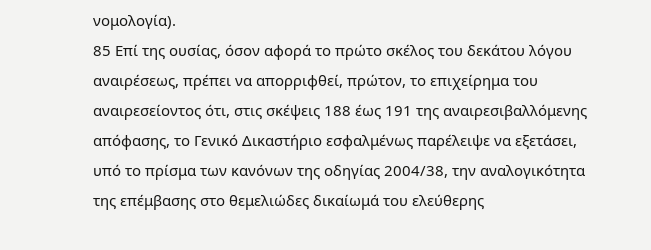νομολογία).
85 Επί της ουσίας, όσον αφορά το πρώτο σκέλος του δεκάτου λόγου αναιρέσεως, πρέπει να απορριφθεί, πρώτον, το επιχείρημα του αναιρεσείοντος ότι, στις σκέψεις 188 έως 191 της αναιρεσιβαλλόμενης απόφασης, το Γενικό Δικαστήριο εσφαλμένως παρέλειψε να εξετάσει, υπό το πρίσμα των κανόνων της οδηγίας 2004/38, την αναλογικότητα της επέμβασης στο θεμελιώδες δικαίωμά του ελεύθερης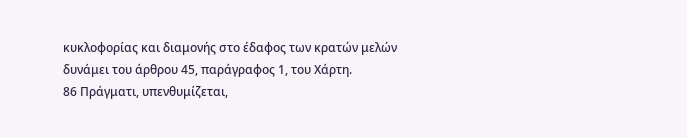κυκλοφορίας και διαμονής στο έδαφος των κρατών μελών δυνάμει του άρθρου 45, παράγραφος 1, του Χάρτη.
86 Πράγματι, υπενθυμίζεται,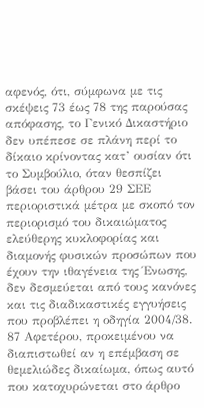αφενός, ότι, σύμφωνα με τις σκέψεις 73 έως 78 της παρούσας απόφασης, το Γενικό Δικαστήριο δεν υπέπεσε σε πλάνη περί το δίκαιο κρίνοντας κατ’ ουσίαν ότι το Συμβούλιο, όταν θεσπίζει βάσει του άρθρου 29 ΣΕΕ περιοριστικά μέτρα με σκοπό τον περιορισμό του δικαιώματος ελεύθερης κυκλοφορίας και διαμονής φυσικών προσώπων που έχουν την ιθαγένεια της Ένωσης, δεν δεσμεύεται από τους κανόνες και τις διαδικαστικές εγγυήσεις που προβλέπει η οδηγία 2004/38.
87 Αφετέρου, προκειμένου να διαπιστωθεί αν η επέμβαση σε θεμελιώδες δικαίωμα, όπως αυτό που κατοχυρώνεται στο άρθρο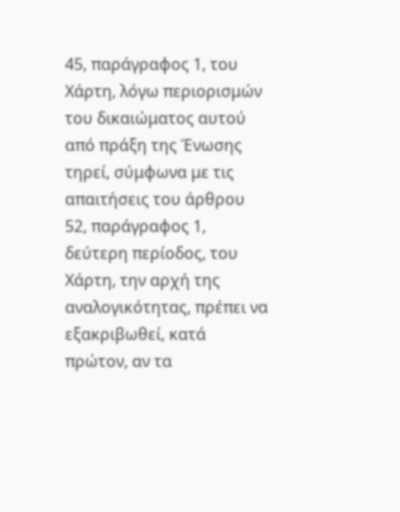45, παράγραφος 1, του Χάρτη, λόγω περιορισμών του δικαιώματος αυτού από πράξη της Ένωσης τηρεί, σύμφωνα με τις απαιτήσεις του άρθρου 52, παράγραφος 1, δεύτερη περίοδος, του Χάρτη, την αρχή της αναλογικότητας, πρέπει να εξακριβωθεί, κατά πρώτον, αν τα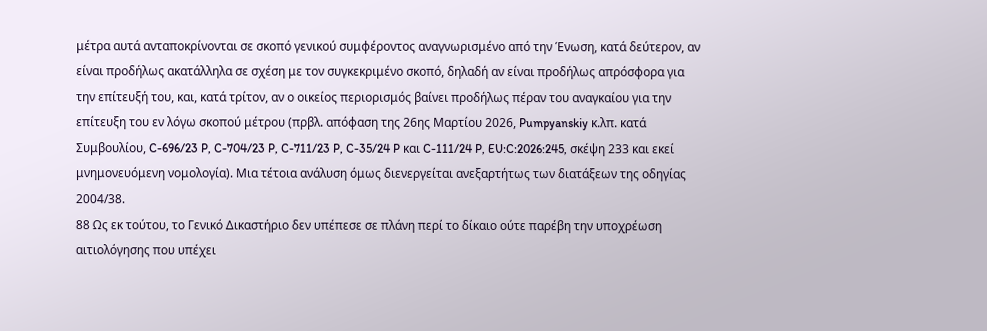μέτρα αυτά ανταποκρίνονται σε σκοπό γενικού συμφέροντος αναγνωρισμένο από την Ένωση, κατά δεύτερον, αν είναι προδήλως ακατάλληλα σε σχέση με τον συγκεκριμένο σκοπό, δηλαδή αν είναι προδήλως απρόσφορα για την επίτευξή του, και, κατά τρίτον, αν ο οικείος περιορισμός βαίνει προδήλως πέραν του αναγκαίου για την επίτευξη του εν λόγω σκοπού μέτρου (πρβλ. απόφαση της 26ης Μαρτίου 2026, Pumpyanskiy κ.λπ. κατά Συμβουλίου, C-696/23 P, C-704/23 P, C-711/23 P, C-35/24 P και C-111/24 P, EU:C:2026:245, σκέψη 233 και εκεί μνημονευόμενη νομολογία). Μια τέτοια ανάλυση όμως διενεργείται ανεξαρτήτως των διατάξεων της οδηγίας 2004/38.
88 Ως εκ τούτου, το Γενικό Δικαστήριο δεν υπέπεσε σε πλάνη περί το δίκαιο ούτε παρέβη την υποχρέωση αιτιολόγησης που υπέχει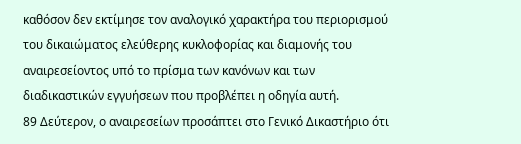καθόσον δεν εκτίμησε τον αναλογικό χαρακτήρα του περιορισμού του δικαιώματος ελεύθερης κυκλοφορίας και διαμονής του αναιρεσείοντος υπό το πρίσμα των κανόνων και των διαδικαστικών εγγυήσεων που προβλέπει η οδηγία αυτή.
89 Δεύτερον, ο αναιρεσείων προσάπτει στο Γενικό Δικαστήριο ότι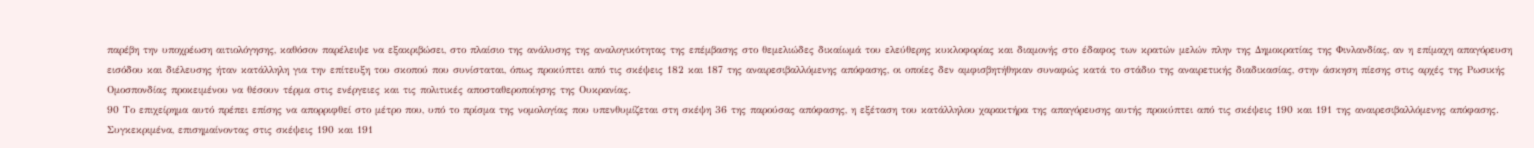παρέβη την υποχρέωση αιτιολόγησης, καθόσον παρέλειψε να εξακριβώσει, στο πλαίσιο της ανάλυσης της αναλογικότητας της επέμβασης στο θεμελιώδες δικαίωμά του ελεύθερης κυκλοφορίας και διαμονής στο έδαφος των κρατών μελών πλην της Δημοκρατίας της Φινλανδίας, αν η επίμαχη απαγόρευση εισόδου και διέλευσης ήταν κατάλληλη για την επίτευξη του σκοπού που συνίσταται, όπως προκύπτει από τις σκέψεις 182 και 187 της αναιρεσιβαλλόμενης απόφασης, οι οποίες δεν αμφισβητήθηκαν συναφώς κατά το στάδιο της αναιρετικής διαδικασίας, στην άσκηση πίεσης στις αρχές της Ρωσικής Ομοσπονδίας προκειμένου να θέσουν τέρμα στις ενέργειες και τις πολιτικές αποσταθεροποίησης της Ουκρανίας.
90 Το επιχείρημα αυτό πρέπει επίσης να απορριφθεί στο μέτρο που, υπό το πρίσμα της νομολογίας που υπενθυμίζεται στη σκέψη 36 της παρούσας απόφασης, η εξέταση του κατάλληλου χαρακτήρα της απαγόρευσης αυτής προκύπτει από τις σκέψεις 190 και 191 της αναιρεσιβαλλόμενης απόφασης. Συγκεκριμένα, επισημαίνοντας στις σκέψεις 190 και 191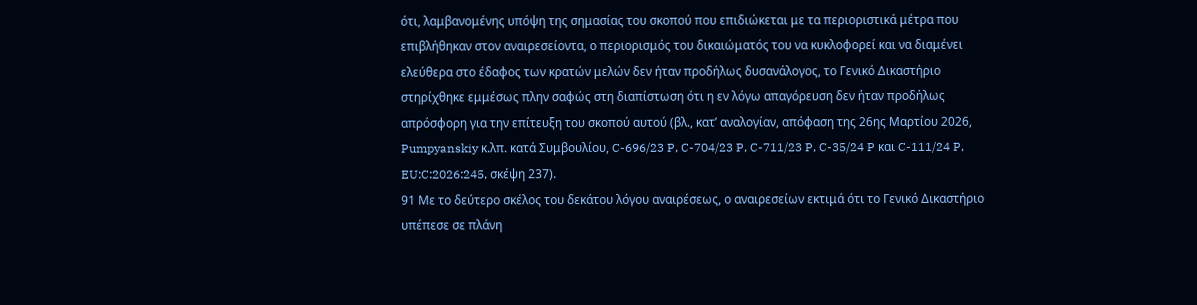ότι, λαμβανομένης υπόψη της σημασίας του σκοπού που επιδιώκεται με τα περιοριστικά μέτρα που επιβλήθηκαν στον αναιρεσείοντα, ο περιορισμός του δικαιώματός του να κυκλοφορεί και να διαμένει ελεύθερα στο έδαφος των κρατών μελών δεν ήταν προδήλως δυσανάλογος, το Γενικό Δικαστήριο στηρίχθηκε εμμέσως πλην σαφώς στη διαπίστωση ότι η εν λόγω απαγόρευση δεν ήταν προδήλως απρόσφορη για την επίτευξη του σκοπού αυτού (βλ., κατ’ αναλογίαν, απόφαση της 26ης Μαρτίου 2026, Pumpyanskiy κ.λπ. κατά Συμβουλίου, C-696/23 P, C-704/23 P, C-711/23 P, C-35/24 P και C-111/24 P, EU:C:2026:245, σκέψη 237).
91 Με το δεύτερο σκέλος του δεκάτου λόγου αναιρέσεως, ο αναιρεσείων εκτιμά ότι το Γενικό Δικαστήριο υπέπεσε σε πλάνη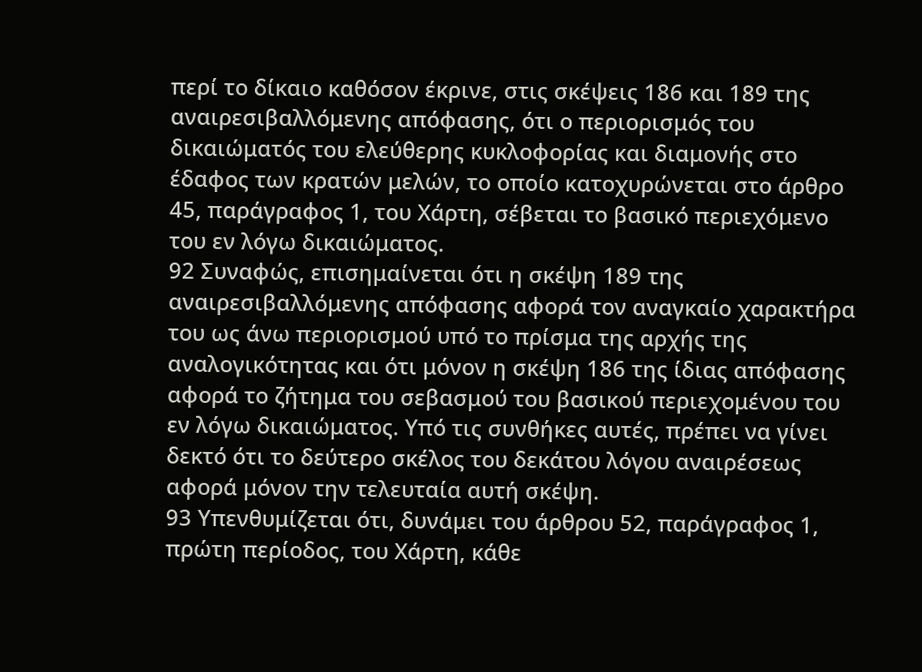περί το δίκαιο καθόσον έκρινε, στις σκέψεις 186 και 189 της αναιρεσιβαλλόμενης απόφασης, ότι ο περιορισμός του δικαιώματός του ελεύθερης κυκλοφορίας και διαμονής στο έδαφος των κρατών μελών, το οποίο κατοχυρώνεται στο άρθρο 45, παράγραφος 1, του Χάρτη, σέβεται το βασικό περιεχόμενο του εν λόγω δικαιώματος.
92 Συναφώς, επισημαίνεται ότι η σκέψη 189 της αναιρεσιβαλλόμενης απόφασης αφορά τον αναγκαίο χαρακτήρα του ως άνω περιορισμού υπό το πρίσμα της αρχής της αναλογικότητας και ότι μόνον η σκέψη 186 της ίδιας απόφασης αφορά το ζήτημα του σεβασμού του βασικού περιεχομένου του εν λόγω δικαιώματος. Υπό τις συνθήκες αυτές, πρέπει να γίνει δεκτό ότι το δεύτερο σκέλος του δεκάτου λόγου αναιρέσεως αφορά μόνον την τελευταία αυτή σκέψη.
93 Υπενθυμίζεται ότι, δυνάμει του άρθρου 52, παράγραφος 1, πρώτη περίοδος, του Χάρτη, κάθε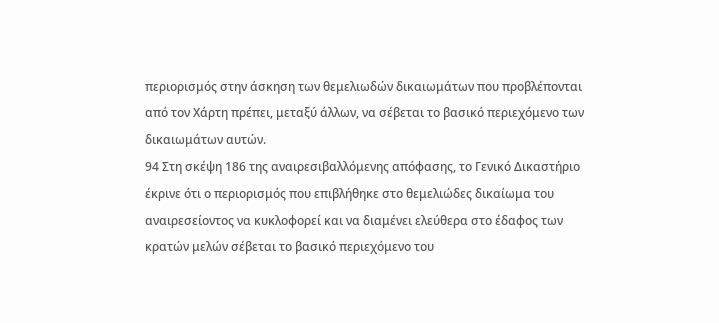περιορισμός στην άσκηση των θεμελιωδών δικαιωμάτων που προβλέπονται από τον Χάρτη πρέπει, μεταξύ άλλων, να σέβεται το βασικό περιεχόμενο των δικαιωμάτων αυτών.
94 Στη σκέψη 186 της αναιρεσιβαλλόμενης απόφασης, το Γενικό Δικαστήριο έκρινε ότι ο περιορισμός που επιβλήθηκε στο θεμελιώδες δικαίωμα του αναιρεσείοντος να κυκλοφορεί και να διαμένει ελεύθερα στο έδαφος των κρατών μελών σέβεται το βασικό περιεχόμενο του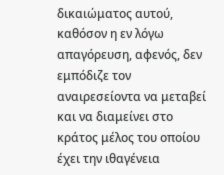δικαιώματος αυτού, καθόσον η εν λόγω απαγόρευση, αφενός, δεν εμπόδιζε τον αναιρεσείοντα να μεταβεί και να διαμείνει στο κράτος μέλος του οποίου έχει την ιθαγένεια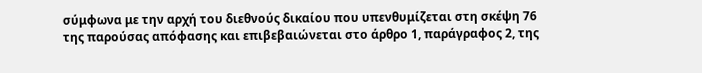σύμφωνα με την αρχή του διεθνούς δικαίου που υπενθυμίζεται στη σκέψη 76 της παρούσας απόφασης και επιβεβαιώνεται στο άρθρο 1, παράγραφος 2, της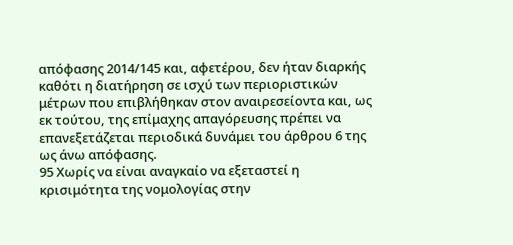απόφασης 2014/145 και, αφετέρου, δεν ήταν διαρκής καθότι η διατήρηση σε ισχύ των περιοριστικών μέτρων που επιβλήθηκαν στον αναιρεσείοντα και, ως εκ τούτου, της επίμαχης απαγόρευσης πρέπει να επανεξετάζεται περιοδικά δυνάμει του άρθρου 6 της ως άνω απόφασης.
95 Χωρίς να είναι αναγκαίο να εξεταστεί η κρισιμότητα της νομολογίας στην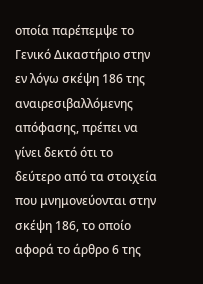οποία παρέπεμψε το Γενικό Δικαστήριο στην εν λόγω σκέψη 186 της αναιρεσιβαλλόμενης απόφασης, πρέπει να γίνει δεκτό ότι το δεύτερο από τα στοιχεία που μνημονεύονται στην σκέψη 186, το οποίο αφορά το άρθρο 6 της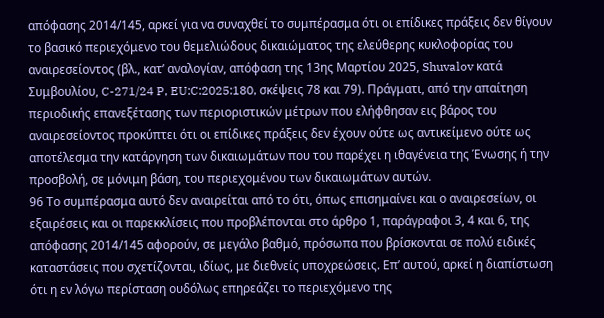απόφασης 2014/145, αρκεί για να συναχθεί το συμπέρασμα ότι οι επίδικες πράξεις δεν θίγουν το βασικό περιεχόμενο του θεμελιώδους δικαιώματος της ελεύθερης κυκλοφορίας του αναιρεσείοντος (βλ., κατ’ αναλογίαν, απόφαση της 13ης Μαρτίου 2025, Shuvalov κατά Συμβουλίου, C-271/24 P, EU:C:2025:180, σκέψεις 78 και 79). Πράγματι, από την απαίτηση περιοδικής επανεξέτασης των περιοριστικών μέτρων που ελήφθησαν εις βάρος του αναιρεσείοντος προκύπτει ότι οι επίδικες πράξεις δεν έχουν ούτε ως αντικείμενο ούτε ως αποτέλεσμα την κατάργηση των δικαιωμάτων που του παρέχει η ιθαγένεια της Ένωσης ή την προσβολή, σε μόνιμη βάση, του περιεχομένου των δικαιωμάτων αυτών.
96 Το συμπέρασμα αυτό δεν αναιρείται από το ότι, όπως επισημαίνει και ο αναιρεσείων, οι εξαιρέσεις και οι παρεκκλίσεις που προβλέπονται στο άρθρο 1, παράγραφοι 3, 4 και 6, της απόφασης 2014/145 αφορούν, σε μεγάλο βαθμό, πρόσωπα που βρίσκονται σε πολύ ειδικές καταστάσεις που σχετίζονται, ιδίως, με διεθνείς υποχρεώσεις. Επ’ αυτού, αρκεί η διαπίστωση ότι η εν λόγω περίσταση ουδόλως επηρεάζει το περιεχόμενο της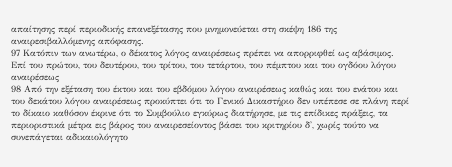απαίτησης περί περιοδικής επανεξέτασης που μνημονεύεται στη σκέψη 186 της αναιρεσιβαλλόμενης απόφασης.
97 Κατόπιν των ανωτέρω, ο δέκατος λόγος αναιρέσεως πρέπει να απορριφθεί ως αβάσιμος.
Επί του πρώτου, του δευτέρου, του τρίτου, του τετάρτου, του πέμπτου και του ογδόου λόγου αναιρέσεως
98 Από την εξέταση του έκτου και του εβδόμου λόγου αναιρέσεως καθώς και του ενάτου και του δεκάτου λόγου αναιρέσεως προκύπτει ότι το Γενικό Δικαστήριο δεν υπέπεσε σε πλάνη περί το δίκαιο καθόσον έκρινε ότι το Συμβούλιο εγκύρως διατήρησε, με τις επίδικες πράξεις, τα περιοριστικά μέτρα εις βάρος του αναιρεσείοντος βάσει του κριτηρίου δ', χωρίς τούτο να συνεπάγεται αδικαιολόγητο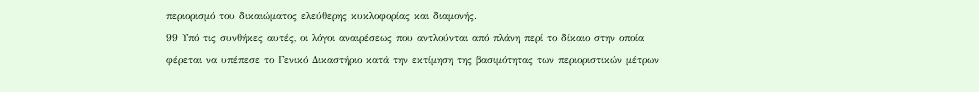περιορισμό του δικαιώματος ελεύθερης κυκλοφορίας και διαμονής.
99 Υπό τις συνθήκες αυτές, οι λόγοι αναιρέσεως που αντλούνται από πλάνη περί το δίκαιο στην οποία φέρεται να υπέπεσε το Γενικό Δικαστήριο κατά την εκτίμηση της βασιμότητας των περιοριστικών μέτρων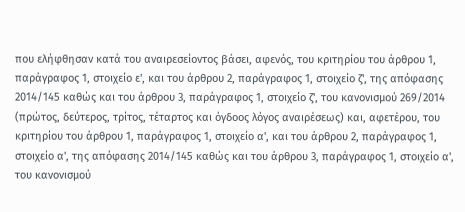που ελήφθησαν κατά του αναιρεσείοντος βάσει, αφενός, του κριτηρίου του άρθρου 1, παράγραφος 1, στοιχείο ε', και του άρθρου 2, παράγραφος 1, στοιχείο ζ', της απόφασης 2014/145 καθώς και του άρθρου 3, παράγραφος 1, στοιχείο ζ', του κανονισμού 269/2014 (πρώτος, δεύτερος, τρίτος, τέταρτος και όγδοος λόγος αναιρέσεως) και, αφετέρου, του κριτηρίου του άρθρου 1, παράγραφος 1, στοιχείο α', και του άρθρου 2, παράγραφος 1, στοιχείο α', της απόφασης 2014/145 καθώς και του άρθρου 3, παράγραφος 1, στοιχείο α', του κανονισμού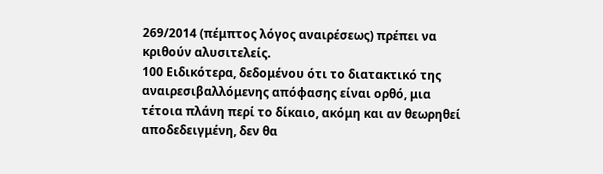269/2014 (πέμπτος λόγος αναιρέσεως) πρέπει να κριθούν αλυσιτελείς.
100 Ειδικότερα, δεδομένου ότι το διατακτικό της αναιρεσιβαλλόμενης απόφασης είναι ορθό, μια τέτοια πλάνη περί το δίκαιο, ακόμη και αν θεωρηθεί αποδεδειγμένη, δεν θα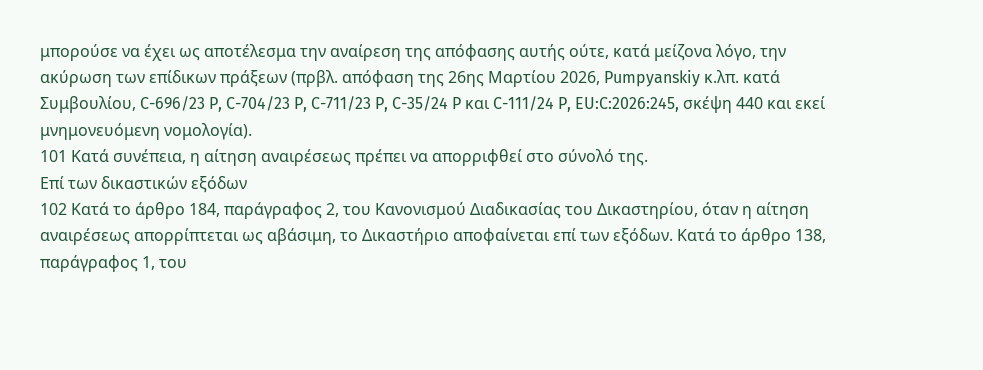μπορούσε να έχει ως αποτέλεσμα την αναίρεση της απόφασης αυτής ούτε, κατά μείζονα λόγο, την ακύρωση των επίδικων πράξεων (πρβλ. απόφαση της 26ης Μαρτίου 2026, Pumpyanskiy κ.λπ. κατά Συμβουλίου, C-696/23 P, C-704/23 P, C-711/23 P, C-35/24 P και C-111/24 P, EU:C:2026:245, σκέψη 440 και εκεί μνημονευόμενη νομολογία).
101 Κατά συνέπεια, η αίτηση αναιρέσεως πρέπει να απορριφθεί στο σύνολό της.
Επί των δικαστικών εξόδων
102 Κατά το άρθρο 184, παράγραφος 2, του Κανονισμού Διαδικασίας του Δικαστηρίου, όταν η αίτηση αναιρέσεως απορρίπτεται ως αβάσιμη, το Δικαστήριο αποφαίνεται επί των εξόδων. Κατά το άρθρο 138, παράγραφος 1, του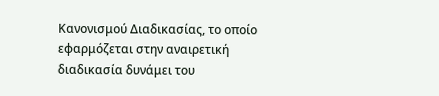Κανονισμού Διαδικασίας, το οποίο εφαρμόζεται στην αναιρετική διαδικασία δυνάμει του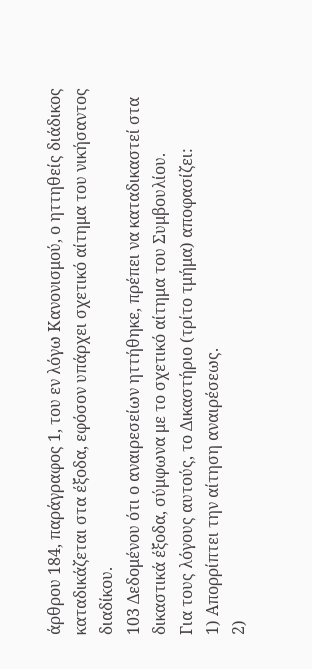άρθρου 184, παράγραφος 1, του εν λόγω Κανονισμού, ο ηττηθείς διάδικος καταδικάζεται στα έξοδα, εφόσον υπάρχει σχετικό αίτημα του νικήσαντος διαδίκου.
103 Δεδομένου ότι ο αναιρεσείων ηττήθηκε, πρέπει να καταδικαστεί στα δικαστικά έξοδα, σύμφωνα με το σχετικό αίτημα του Συμβουλίου.
Για τους λόγους αυτούς, το Δικαστήριο (τρίτο τμήμα) αποφασίζει:
1) Απορρίπτει την αίτηση αναιρέσεως.
2)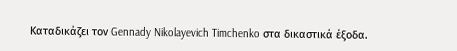Καταδικάζει τον Gennady Nikolayevich Timchenko στα δικαστικά έξοδα.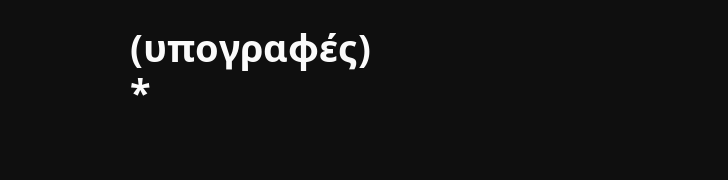(υπογραφές)
*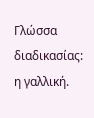Γλώσσα διαδικασίας: η γαλλική.